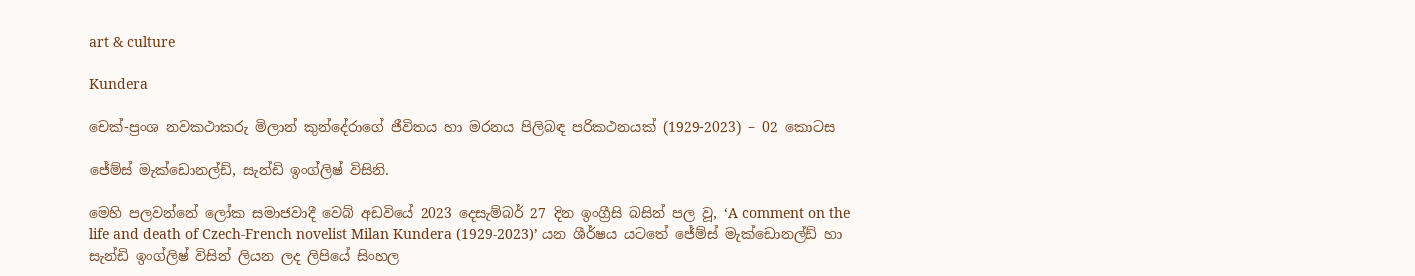art & culture

Kundera

චෙක්-ප්‍රංශ නවකථාකරු මිලාන් කුන්දේරාගේ ජීවිතය හා මරනය පිලිබඳ පරිකථනයක් (1929-2023) – 02 කොටස

ජේම්ස් මැක්ඩොනල්ඩ්, සැන්ඩි ඉංග්ලිෂ් විසිනි.

මෙහි පලවන්නේ ලෝක සමාජවාදී වෙබ් අඩවියේ 2023 දෙසැම්බර් 27 දින ඉංග්‍රීසි බසින් පල වූ, ‘A comment on the life and death of Czech-French novelist Milan Kundera (1929-2023)’ යන ශීර්ෂය යටතේ ජේම්ස් මැක්ඩොනල්ඩ් හා සැන්ඩි ඉංග්ලිෂ් විසින් ලියන ලද ලිපියේ සිංහල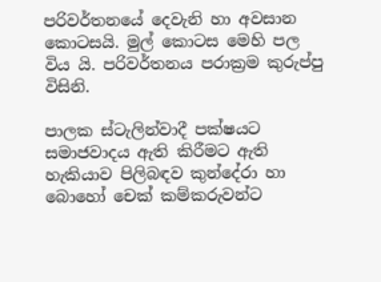පරිවර්තනයේ දෙවැනි හා අවසාන කොටසයි. මුල් කොටස මෙහි පල විය යි. පරිවර්තනය පරාක්‍රම කුරුප්පු  විසිනි.

පාලක ස්ටැලින්වාදී පක්ෂයට සමාජවාදය ඇති කිරීමට ඇති හැකියාව පිලිබඳව කුන්දේරා හා බොහෝ චෙක් කම්කරුවන්ට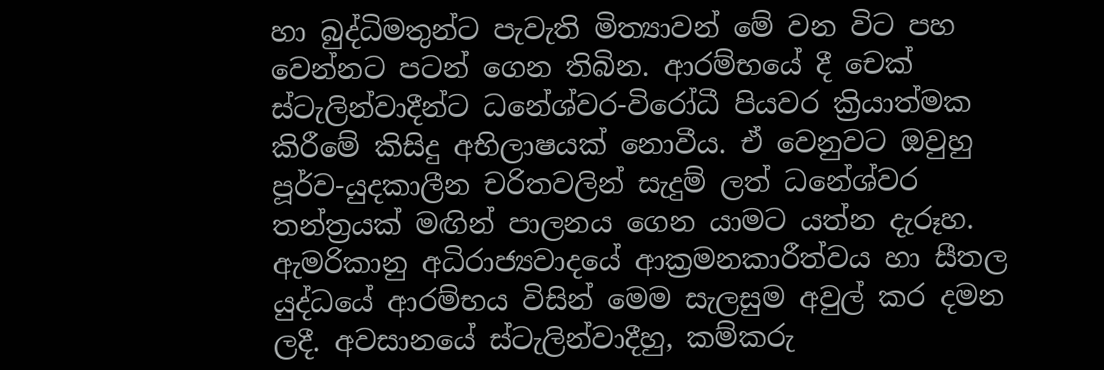හා බුද්ධිමතුන්ට පැවැති මිත්‍යාවන් මේ වන විට පහ වෙන්නට පටන් ගෙන තිබින. ආරම්භයේ දී චෙක් ස්ටැලින්වාදීන්ට ධනේශ්වර-විරෝධී පියවර ක්‍රියාත්මක කිරීමේ කිසිදු අභිලාෂයක් නොවීය. ඒ වෙනුවට ඔවුහු පූර්ව-යුදකාලීන චරිතවලින් සැදුම් ලත් ධනේශ්වර තන්ත්‍රයක් මඟින් පාලනය ගෙන යාමට යත්න දැරූහ. ඇමරිකානු අධිරාජ්‍යවාදයේ ආක්‍රමනකාරීත්වය හා සීතල යුද්ධයේ ආරම්භය විසින් මෙම සැලසුම අවුල් කර දමන ලදී. අවසානයේ ස්ටැලින්වාදීහු, කම්කරු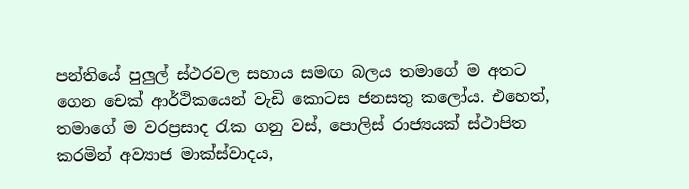පන්තියේ පුලුල් ස්ථරවල සහාය සමඟ බලය තමාගේ ම අතට ගෙන චෙක් ආර්ථිකයෙන් වැඩි කොටස ජනසතු කලෝය. එහෙත්, තමාගේ ම වරප්‍රසාද රැක ගනු වස්, පොලිස් රාජ්‍යයක් ස්ථාපිත කරමින් අව්‍යාජ මාක්ස්වාදය,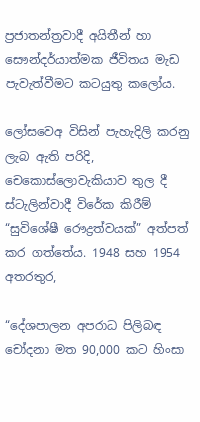ප්‍රජාතන්ත්‍රවාදී අයිතීන් හා සෞන්දර්යාත්මක ජීවිතය මැඩ පැවැත්වීමට කටයුතු කලෝය.

ලෝසවෙඅ විසින් පැහැදිලි කරනු ලැබ ඇති පරිදි, චෙකොස්ලොවැකියාව තුල දී ස්ටැලින්වාදී විරේක කිරීම් “සුවිශේෂී රෞද්‍රත්වයක්” අත්පත් කර ගත්තේය. 1948 සහ 1954 අතරතුර,

“දේශපාලන අපරාධ පිලිබඳ චෝදනා මත 90,000 කට හිංසා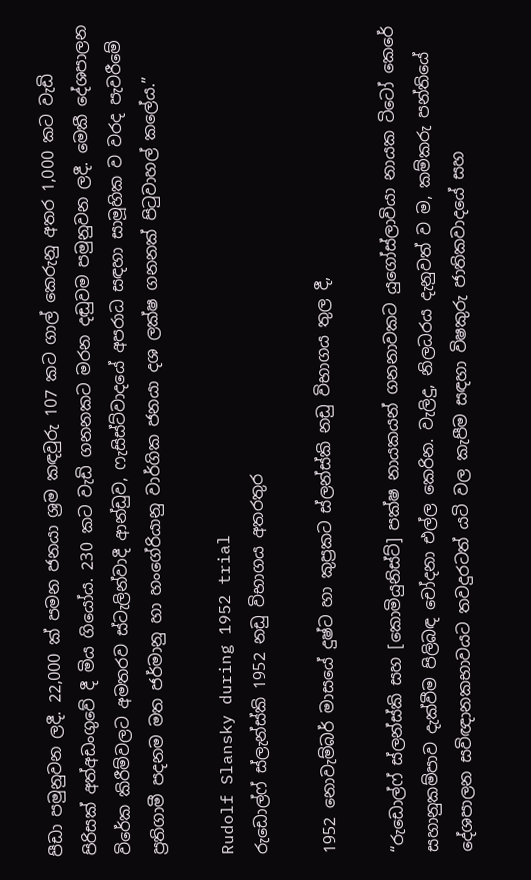පීඩා පමුනුවන ලදී. 22,000 ක් පමන ජනයා ශ්‍රම කඳවුරු 107 කට ගාල් කෙරුනු අතර 1,000 කට වැඩි පිරිසක් අත්අඩංගුවේ දී මිය ගියෝය. 230 කට වැඩි ගනනකට මරන දඬුවම පමුනුවන ලදී. මෙකී දේශපාලන විරේක කිරීම්වලට අමතරව ස්ටැලින්වාදී ආන්ඩුව, ෆැසිස්ට්වාදයේ අපරාධ සඳහා සාමූහික ව වරද පැවරීමේ ප්‍රතිගාමී පදනම මත ජර්මානු හා හංගේරියානු වාර්ගික ජනයා දශ ලක්ෂ ගනනක් පිටුවාහල් කලේය.”

Rudolf Slansky during 1952 trial
රුඩොල්ෆ් ස්ලැන්ස්කි 1952 නඩු විභාගය අතරතුර

1952 නොවැම්බර් මාසයේ දුෂ්ට හා කුප්‍රකට ස්ලන්ස්කි නඩු විභාගය තුල දී,

“රුඩොල්ෆ් ස්ලන්ස්කි සහ [කොමියුනිස්ට්] පක්ෂ නායකයන් ගනනාවකට යුගෝස්ලාවියා නායක ටිටෝ කෙරේ සහානුකම්පාව දැක්වීම පිලිබඳ චෝදනා එල්ල කෙරින. වැලිදු, නිලධරය දැනුවත් ව ම, කම්කරු පන්තියේ දේශපාලන සවිඥානකභාවයට තවදුරටත් යටි වල කැපීම සඳහා විෂකුරු ජාතිකවාදයේ සහ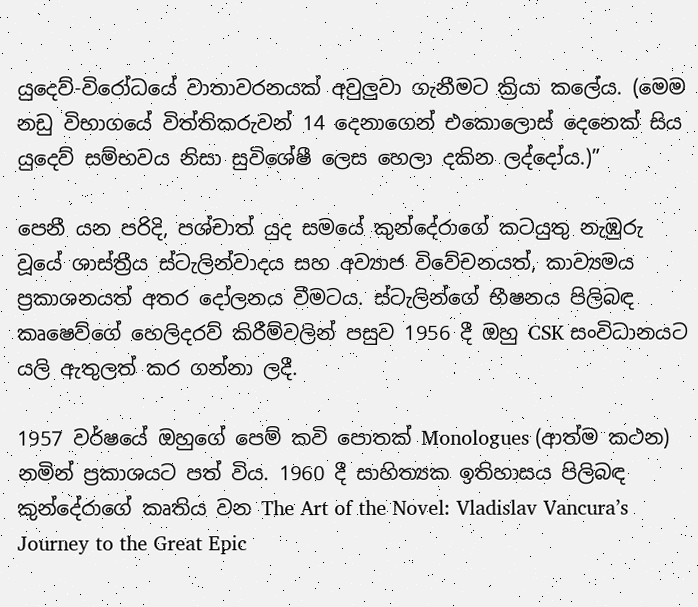යුදෙව්-විරෝධයේ වාතාවරනයක් අවුලුවා ගැනීමට ක්‍රියා කලේය. (මෙම නඩු විභාගයේ විත්තිකරුවන් 14 දෙනාගෙන් එකොලොස් දෙනෙක් සිය යුදෙව් සම්භවය නිසා සුවිශේෂී ලෙස හෙලා දකින ලද්දෝය.)”

පෙනී යන පරිදි, පශ්චාත් යුද සමයේ කුන්දේරාගේ කටයුතු නැඹුරු වූයේ ශාස්ත්‍රීය ස්ටැලින්වාදය සහ අව්‍යාජ විවේචනයත්, කාව්‍යමය ප්‍රකාශනයත් අතර දෝලනය වීමටය. ස්ටැලින්ගේ භීෂනය පිලිබඳ කෘෂෙව්ගේ හෙලිදරව් කිරීම්වලින් පසුව 1956 දී ඔහු CSK සංවිධානයට යලි ඇතුලත් කර ගන්නා ලදී.

1957 වර්ෂයේ ඔහුගේ පෙම් කවි පොතක් Monologues (ආත්ම කථන) නමින් ප්‍රකාශයට පත් විය. 1960 දී සාහිත්‍යක ඉතිහාසය පිලිබඳ කුන්දේරාගේ කෘතිය වන The Art of the Novel: Vladislav Vancura’s Journey to the Great Epic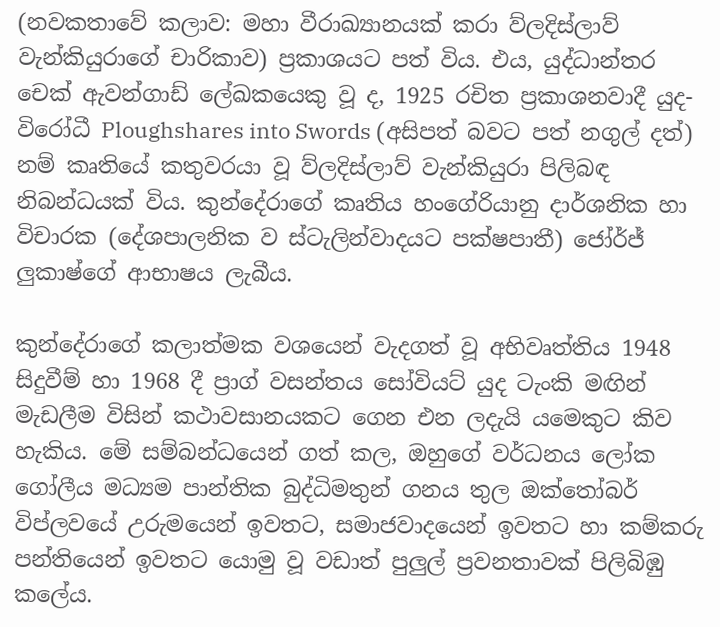(නවකතාවේ කලාව: මහා වීරාඛ්‍යානයක් කරා ව්ලදිස්ලාව් වැන්කියුරාගේ චාරිකාව) ප්‍රකාශයට පත් විය. එය, යුද්ධාන්තර චෙක් ඇවන්ගාඩ් ලේඛකයෙකු වූ ද, 1925 රචිත ප්‍රකාශනවාදී යුද-විරෝධී Ploughshares into Swords (අසිපත් බවට පත් නගුල් දත්) නම් කෘතියේ කතුවරයා වූ ව්ලදිස්ලාව් වැන්කියුරා පිලිබඳ නිබන්ධයක් විය. කුන්දේරාගේ කෘතිය හංගේරියානු දාර්ශනික හා විචාරක (දේශපාලනික ව ස්ටැලින්වාදයට පක්ෂපාතී) ජෝර්ජ් ලුකාෂ්ගේ ආභාෂය ලැබීය.

කුන්දේරාගේ කලාත්මක වශයෙන් වැදගත් වූ අභිවෘත්තිය 1948 සිදුවීම් හා 1968 දී ප්‍රාග් වසන්තය සෝවියට් යුද ටැංකි මඟින් මැඩලීම විසින් කථාවසානයකට ගෙන එන ලදැයි යමෙකුට කිව හැකිය. මේ සම්බන්ධයෙන් ගත් කල, ඔහුගේ වර්ධනය ලෝක ගෝලීය මධ්‍යම පාන්තික බුද්ධිමතුන් ගනය තුල ඔක්තෝබර් විප්ලවයේ උරුමයෙන් ඉවතට, සමාජවාදයෙන් ඉවතට හා කම්කරු පන්තියෙන් ඉවතට යොමු වූ වඩාත් පුලුල් ප්‍රවනතාවක් පිලිබිඹු කලේය.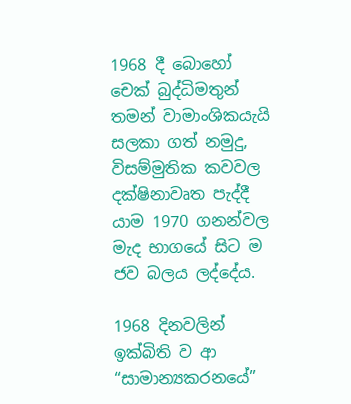1968 දී බොහෝ චෙක් බුද්ධිමතුන් තමන් වාමාංශිකයැයි සලකා ගත් නමුදු, විසම්මුතික කවවල දක්ෂිනාවෘත පැද්දී යාම 1970 ගනන්වල මැද භාගයේ සිට ම ජව බලය ලද්දේය.

1968 දිනවලින් ඉක්බිති ව ආ “සාමාන්‍යකරනයේ”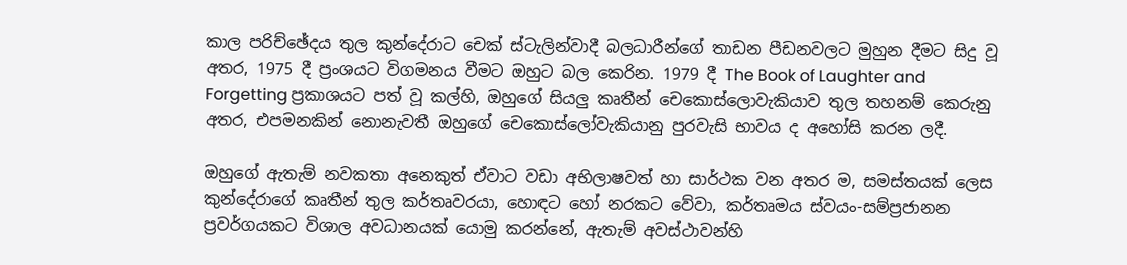කාල පරිච්ඡේදය තුල කුන්දේරාට චෙක් ස්ටැලින්වාදී බලධාරීන්ගේ තාඩන පීඩනවලට මුහුන දීමට සිදු වූ අතර, 1975 දී ප්‍රංශයට විගමනය වීමට ඔහුට බල කෙරින. 1979 දී The Book of Laughter and Forgetting ප්‍රකාශයට පත් වූ කල්හි, ඔහුගේ සියලු කෘතීන් චෙකොස්ලොවැකියාව තුල තහනම් කෙරුනු අතර, එපමනකින් නොනැවතී ඔහුගේ චෙකොස්ලෝවැකියානු පුරවැසි භාවය ද අහෝසි කරන ලදී.

ඔහුගේ ඇතැම් නවකතා අනෙකුත් ඒවාට වඩා අභිලාෂවත් හා සාර්ථක වන අතර ම, සමස්තයක් ලෙස කුන්දේරාගේ කෘතීන් තුල කර්තෘවරයා, හොඳට හෝ නරකට වේවා, කර්තෘමය ස්වයං-සම්ප්‍රජානන ප්‍රවර්ගයකට විශාල අවධානයක් යොමු කරන්නේ, ඇතැම් අවස්ථාවන්හි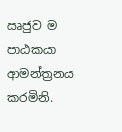ඍජුව ම පාඨකයා ආමන්ත්‍රනය කරමිනි.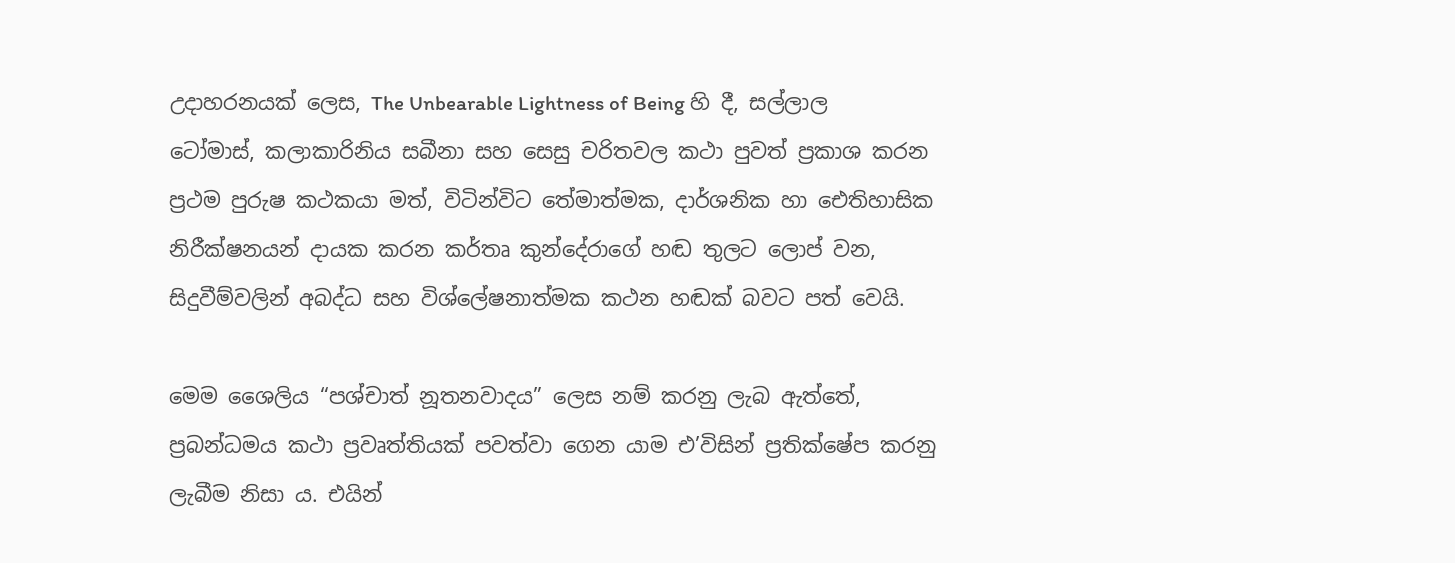උදාහරනයක් ලෙස, The Unbearable Lightness of Being හි දී, සල්ලාල ටෝමාස්, කලාකාරිනිය සබීනා සහ සෙසු චරිතවල කථා පුවත් ප්‍රකාශ කරන ප්‍රථම පුරුෂ කථකයා මත්, විටින්විට තේමාත්මක, දාර්ශනික හා ඓතිහාසික නිරීක්ෂනයන් දායක කරන කර්තෘ කුන්දේරාගේ හඬ තුලට ලොප් වන, සිදුවීම්වලින් අබද්ධ සහ විශ්ලේෂනාත්මක කථන හඬක් බවට පත් වෙයි.

මෙම ශෛලිය “පශ්චාත් නූතනවාදය” ලෙස නම් කරනු ලැබ ඇත්තේ, ප්‍රබන්ධමය කථා ප්‍රවෘත්තියක් පවත්වා ගෙන යාම එ’විසින් ප්‍රතික්ෂේප කරනු ලැබීම නිසා ය. එයින්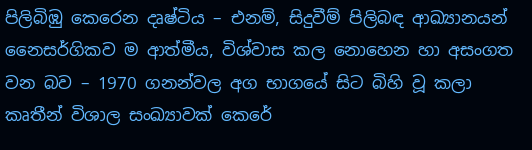පිලිබිඹු කෙරෙන දෘෂ්ටිය – එනම්, සිදුවීම් පිලිබඳ ආඛ්‍යානයන් නෛසර්ගිකව ම ආත්මීය, විශ්වාස කල නොහෙන හා අසංගත වන බව – 1970 ගනන්වල අග භාගයේ සිට බිහි වූ කලා කෘතීන් විශාල සංඛ්‍යාවක් කෙරේ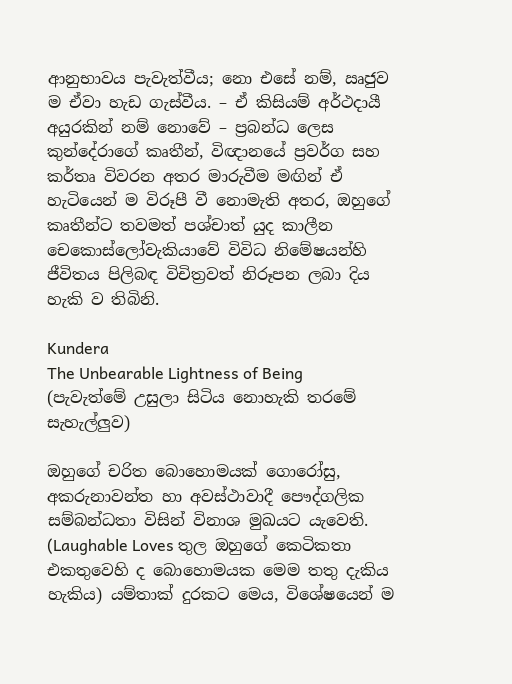ආනුභාවය පැවැත්වීය; නො එසේ නම්, ඍජුව ම ඒවා හැඩ ගැස්වීය. – ඒ කිසියම් අර්ථදායී අයුරකින් නම් නොවේ – ප්‍රබන්ධ ලෙස කුන්දේරාගේ කෘතීන්, විඥානයේ ප්‍රවර්ග සහ කර්තෘ විවරන අතර මාරුවීම මඟින් ඒ හැටියෙන් ම විරූපී වී නොමැති අතර, ඔහුගේ කෘතීන්ට තවමත් පශ්චාත් යුද කාලීන චෙකොස්ලෝවැකියාවේ විවිධ නිමේෂයන්හි ජීවිතය පිලිබඳ විචිත්‍රවත් නිරූපන ලබා දිය හැකි ව තිබිනි.

Kundera
The Unbearable Lightness of Being (පැවැත්මේ උසුලා සිටිය නොහැකි තරමේ සැහැල්ලුව)

ඔහුගේ චරිත බොහොමයක් ගොරෝසු, අකරුනාවන්ත හා අවස්ථාවාදී පෞද්ගලික සම්බන්ධතා විසින් විනාශ මුඛයට යැවෙති. (Laughable Loves තුල ඔහුගේ කෙටිකතා එකතුවෙහි ද බොහොමයක මෙම තතු දැකිය හැකිය) යම්තාක් දුරකට මෙය, විශේෂයෙන් ම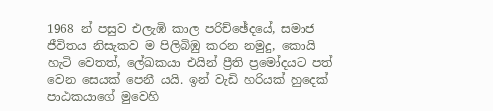1968 න් පසුව එලැඹි කාල පරිච්ඡේදයේ, සමාජ ජීවිතය නිසැකව ම පිලිබිඹු කරන නමුදු, කොයි හැටි වෙතත්, ලේඛකයා එයින් ප්‍රීති ප්‍රමෝදයට පත් වෙන සෙයක් පෙනී යයි. ඉන් වැඩි හරියක් හුදෙක් පාඨකයාගේ මුවෙහි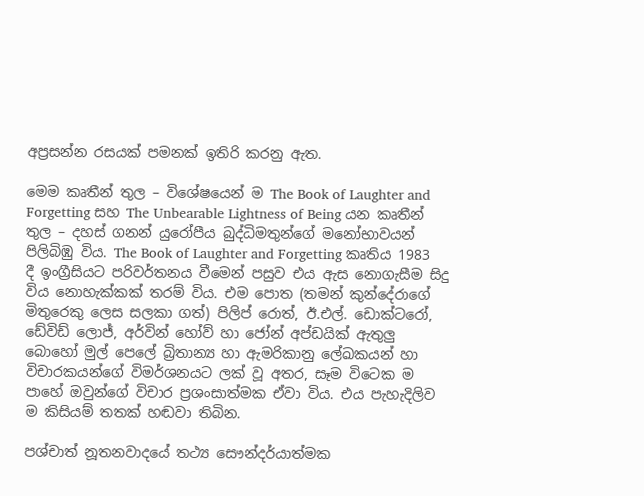අප්‍රසන්න රසයක් පමනක් ඉතිරි කරනු ඇත.

මෙම කෘතීන් තුල – විශේෂයෙන් ම The Book of Laughter and Forgetting සහ The Unbearable Lightness of Being යන කෘතීන් තුල – දහස් ගනන් යුරෝපීය බුද්ධිමතුන්ගේ මනෝභාවයන් පිලිබිඹු විය. The Book of Laughter and Forgetting කෘතිය 1983 දී ඉංග්‍රීසියට පරිවර්තනය වීමෙන් පසුව එය ඇස නොගැසීම සිදු විය නොහැක්කක් තරම් විය. එම පොත (තමන් කුන්දේරාගේ මිතුරෙකු ලෙස සලකා ගත්) පිලිප් රොත්, ඊ.එල්. ඩොක්ටරෝ, ඩේවිඩ් ලොජ්, අර්වින් හෝව් හා ජෝන් අප්ඩයික් ඇතුලු බොහෝ මුල් පෙලේ බ්‍රිතාන්‍ය හා ඇමරිකානු ලේඛකයන් හා විචාරකයන්ගේ විමර්ශනයට ලක් වූ අතර, සෑම විටෙක ම පාහේ ඔවුන්ගේ විචාර ප්‍රශංසාත්මක ඒවා විය. එය පැහැදිලිව ම කිසියම් තතක් හඬවා තිබින.

පශ්චාත් නූතනවාදයේ තථ්‍ය සෞන්දර්යාත්මක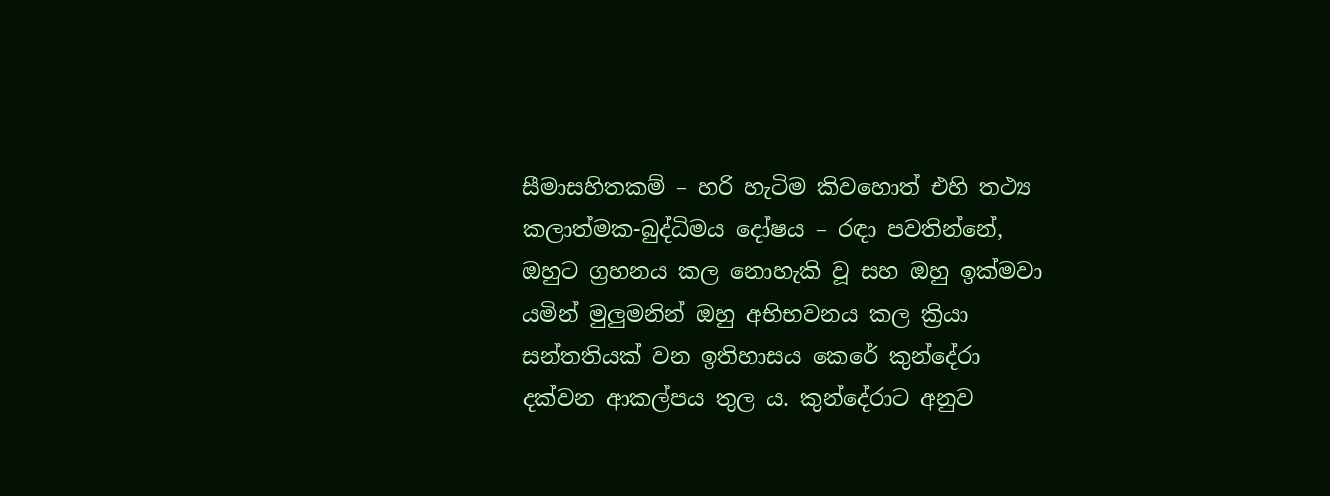සීමාසහිතකම් – හරි හැටිම කිවහොත් එහි තථ්‍ය කලාත්මක-බුද්ධිමය දෝෂය – රඳා පවතින්නේ, ඔහුට ග්‍රහනය කල නොහැකි වූ සහ ඔහු ඉක්මවා යමින් මුලුමනින් ඔහු අභිභවනය කල ක්‍රියා සන්තතියක් වන ඉතිහාසය කෙරේ කුන්දේරා දක්වන ආකල්පය තුල ය. කුන්දේරාට අනුව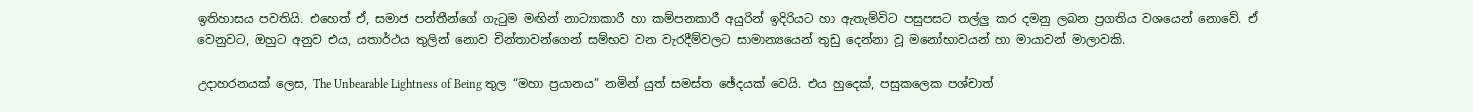ඉතිහාසය පවතියි. එහෙත් ඒ, සමාජ පන්තීන්ගේ ගැටුම මඟින් නාට්‍යාකාරී හා කම්පනකාරී අයුරින් ඉදිරියට හා ඇතැම්විට පසුපසට තල්ලු කර දමනු ලබන ප්‍රගතිය වශයෙන් නොවේ. ඒ වෙනුවට, ඔහුට අනුව එය, යතාර්ථය තුලින් නොව චින්තාවන්ගෙන් සම්භව වන වැරදීම්වලට සාමාන්‍යයෙන් තුඩු දෙන්නා වූ මනෝභාවයන් හා මායාවන් මාලාවකි.

උදාහරනයක් ලෙස, The Unbearable Lightness of Being තුල “මහා ප්‍රයානය” නමින් යුත් සමස්ත ඡේදයක් වෙයි. එය හුදෙක්, පසුකලෙක පශ්චාත්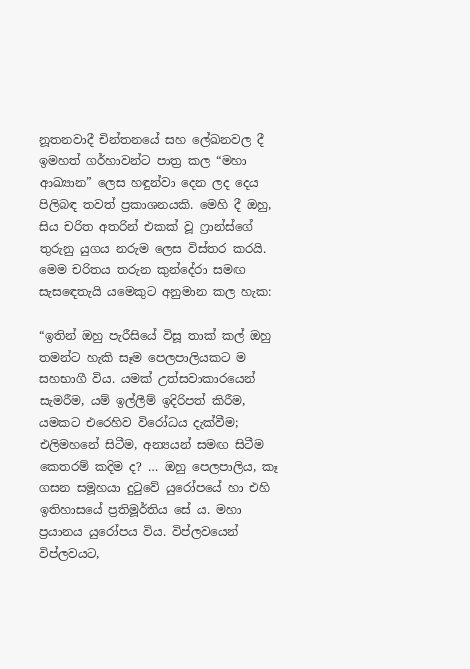නූතනවාදී චින්තනයේ සහ ලේඛනවල දී ඉමහත් ගර්හාවන්ට පාත්‍ර කල “මහා ආඛ්‍යාන” ලෙස හඳුන්වා දෙන ලද දෙය පිලිබඳ තවත් ප්‍රකාශනයකි. මෙහි දී ඔහු, සිය චරිත අතරින් එකක් වූ ෆ්‍රාන්ස්ගේ තුරුනු යුගය නරුම ලෙස විස්තර කරයි. මෙම චරිතය තරුන කුන්දේරා සමඟ සැසඳෙතැයි යමෙකුට අනුමාන කල හැක:

“ඉතින් ඔහු පැරීසියේ විසූ තාක් කල් ඔහු තමන්ට හැකි සෑම පෙලපාලියකට ම සහභාගී විය. යමක් උත්සවාකාරයෙන් සැමරීම, යම් ඉල්ලීම් ඉදිරිපත් කිරීම, යමකට එරෙහිව විරෝධය දැක්වීම; එලිමහනේ සිටීම, අන්‍යයන් සමඟ සිටීම කෙතරම් කදිම ද? … ඔහු පෙලපාලිය, කෑ ගසන සමූහයා දුටුවේ යුරෝපයේ හා එහි ඉතිහාසයේ ප්‍රතිමූර්තිය සේ ය. මහා ප්‍රයානය යුරෝපය විය. විප්ලවයෙන් විප්ලවයට,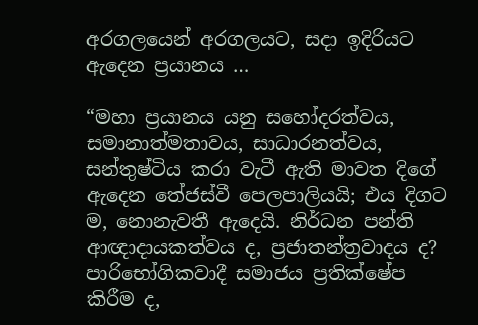අරගලයෙන් අරගලයට, සදා ඉදිරියට ඇදෙන ප්‍රයානය …

“මහා ප්‍රයානය යනු සහෝදරත්වය, සමානාත්මතාවය, සාධාරනත්වය, සන්තුෂ්ටිය කරා වැටී ඇති මාවත දිගේ ඇදෙන තේජස්වී පෙලපාලියයි; එය දිගට ම, නොනැවතී ඇදෙයි. නිර්ධන පන්ති ආඥාදායකත්වය ද, ප්‍රජාතන්ත්‍රවාදය ද? පාරිභෝගිකවාදී සමාජය ප්‍රතික්ෂේප කිරීම ද,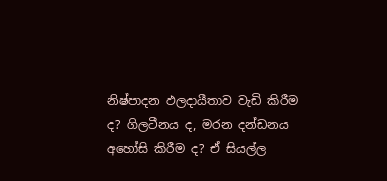නිෂ්පාදන ඵලදායීතාව වැඩි කිරීම ද? ගිලටීනය ද, මරන දන්ඩනය අහෝසි කිරීම ද? ඒ සියල්ල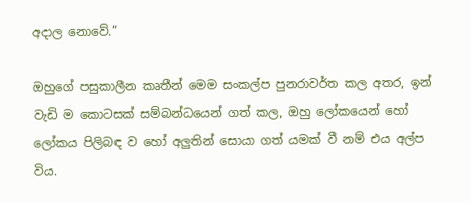අදාල නොවේ.”

ඔහුගේ පසුකාලීන කෘතීන් මෙම සංකල්ප පුනරාවර්ත කල අතර, ඉන් වැඩි ම කොටසක් සම්බන්ධයෙන් ගත් කල, ඔහු ලෝකයෙන් හෝ ලෝකය පිලිබඳ ව හෝ අලුතින් සොයා ගත් යමක් වී නම් එය අල්ප විය.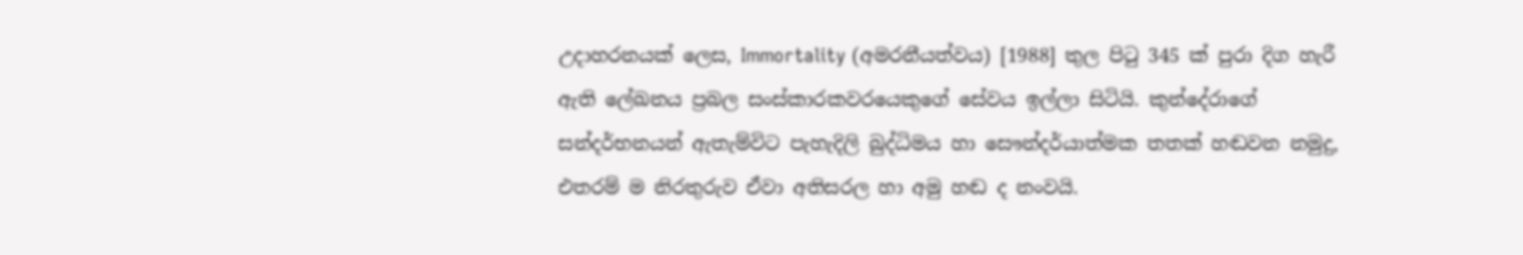උදාහරනයක් ලෙස, Immortality (අමරනීයත්වය) [1988] තුල පිටු 345 ක් පුරා දිග හැරී ඇති ලේඛනය ප්‍රබල සංස්කාරකවරයෙකුගේ සේවය ඉල්ලා සිටියි. කුන්දේරාගේ සන්දර්භනයන් ඇතැම්විට පැහැදිලි බුද්ධිමය හා සෞන්දර්යාත්මක තතක් හඬවන නමුදු, එතරම් ම නිරතුරුව ඒවා අතිසරල හා අමු හඬ ද නංවයි.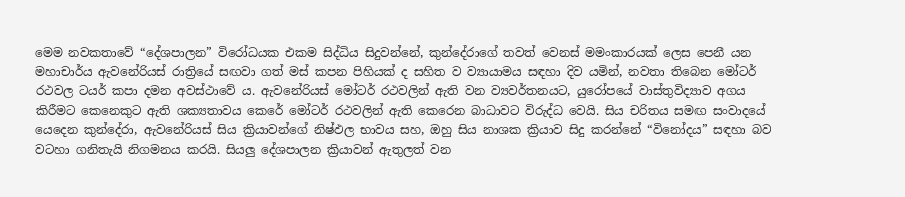මෙම නවකතාවේ “දේශපාලන” විරෝධයක එකම සිද්ධිය සිදුවන්නේ, කුන්දේරාගේ තවත් වෙනස් මමංකාරයක් ලෙස පෙනී යන මහාචාර්ය ඇවනේරියස් රාත්‍රියේ සඟවා ගත් මස් කපන පිහියක් ද සහිත ව ව්‍යායාමය සඳහා දිව යමින්, නවතා තිබෙන මෝටර් රථවල ටයර් කපා දමන අවස්ථාවේ ය. ඇවනේරියස් මෝටර් රථවලින් ඇති වන ව්‍යවර්තනයට, යුරෝපයේ වාස්තුවිද්‍යාව අගය කිරීමට කෙනෙකුට ඇති ශක්‍යතාවය කෙරේ මෝටර් රථවලින් ඇති කෙරෙන බාධාවට විරුද්ධ වෙයි. සිය චරිතය සමඟ සංවාදයේ යෙදෙන කුන්දේරා, ඇවනේරියස් සිය ක්‍රියාවන්ගේ නිෂ්ඵල භාවය සහ, ඔහු සිය නාශක ක්‍රියාව සිදු කරන්නේ “විනෝදය” සඳහා බව වටහා ගනිතැයි නිගමනය කරයි. සියලු දේශපාලන ක්‍රියාවන් ඇතුලත් වන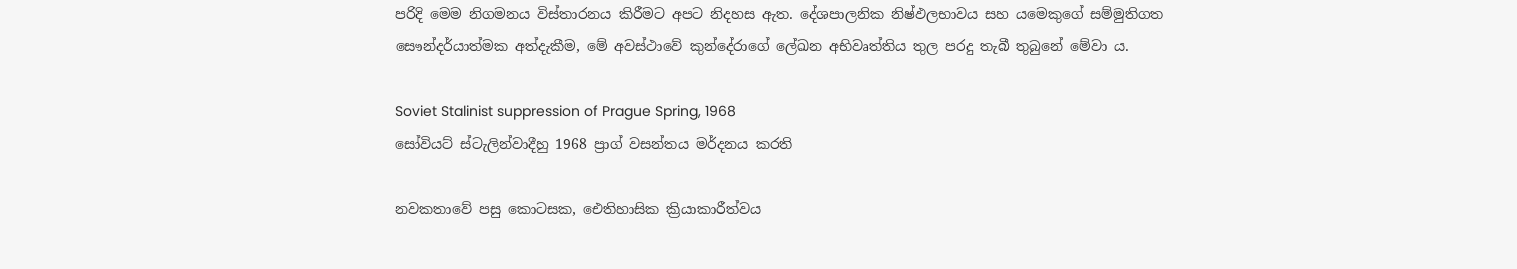පරිදි මෙම නිගමනය විස්තාරනය කිරීමට අපට නිදහස ඇත. දේශපාලනික නිෂ්ඵලභාවය සහ යමෙකුගේ සම්මුතිගත සෞන්දර්යාත්මක අත්දැකීම, මේ අවස්ථාවේ කුන්දේරාගේ ලේඛන අභිවෘත්තිය තුල පරදු තැබී තුබුනේ මේවා ය.

Soviet Stalinist suppression of Prague Spring, 1968
සෝවියට් ස්ටැලින්වාදීහු 1968 ප්‍රාග් වසන්තය මර්දනය කරති

නවකතාවේ පසු කොටසක, ඓතිහාසික ක්‍රියාකාරීත්වය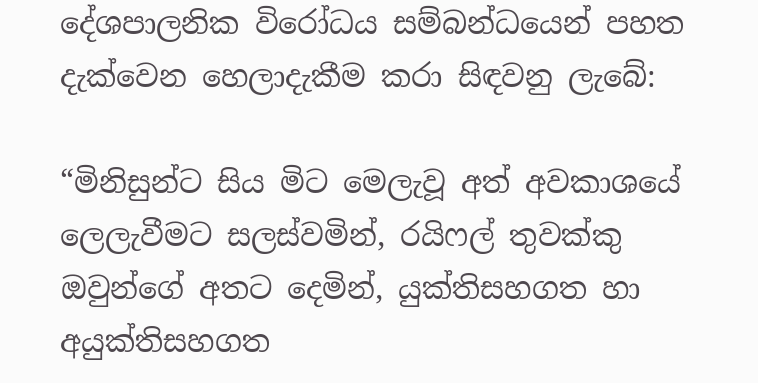දේශපාලනික විරෝධය සම්බන්ධයෙන් පහත දැක්වෙන හෙලාදැකීම කරා සිඳවනු ලැබේ:

“මිනිසුන්ට සිය මිට මෙලැවූ අත් අවකාශයේ ලෙලැවීමට සලස්වමින්, රයිෆල් තුවක්කු ඔවුන්ගේ අතට දෙමින්, යුක්තිසහගත හා අයුක්තිසහගත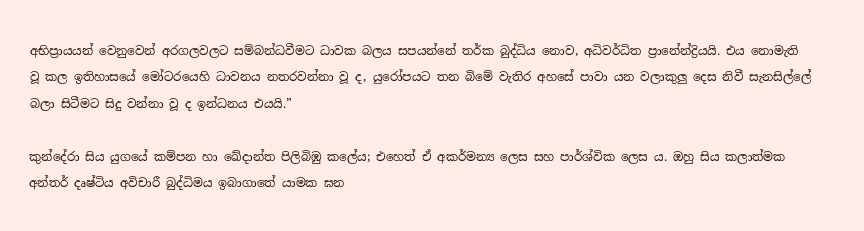අභිප්‍රායයන් වෙනුවෙන් අරගලවලට සම්බන්ධවීමට ධාවක බලය සපයන්නේ තර්ක බුද්ධිය නොව, අධිවර්ධිත ප්‍රානේන්ද්‍රියයි. එය නොමැති වූ කල ඉතිහාසයේ මෝටරයෙහි ධාවනය නතරවන්නා වූ ද, යුරෝපයට තන බිමේ වැතිර අහසේ පාවා යන වලාකුලු දෙස නිවී සැනසිල්ලේ බලා සිටීමට සිදු වන්නා වූ ද ඉන්ධනය එයයි.”

කුන්දේරා සිය යුගයේ කම්පන හා ඛේදාන්ත පිලිබිඹු කලේය; එහෙත් ඒ අකර්මන්‍ය ලෙස සහ පාර්ශ්වික ලෙස ය. ඔහු සිය කලාත්මක අන්තර් දෘෂ්ටිය අවිචාරී බුද්ධිමය ඉබාගාතේ යාමක ඝන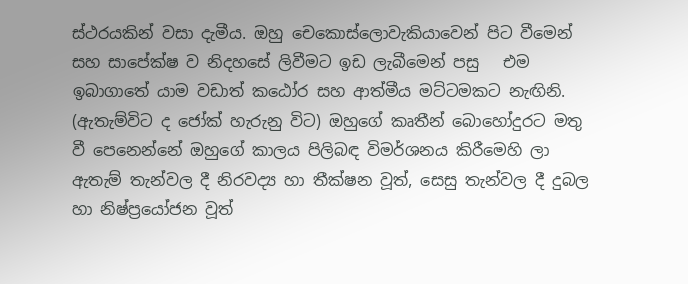ස්ථරයකින් වසා දැමීය. ඔහු චෙකොස්ලොවැකියාවෙන් පිට වීමෙන් සහ සාපේක්ෂ ව නිදහසේ ලිවීමට ඉඩ ලැබීමෙන් පසු   එම ඉබාගාතේ යාම වඩාත් කඨෝර සහ ආත්මීය මට්ටමකට නැඟිනි. (ඇතැම්විට ද ජෝක් හැරුනු විට) ඔහුගේ කෘතීන් බොහෝදුරට මතු වී පෙනෙන්නේ ඔහුගේ කාලය පිලිබඳ විමර්ශනය කිරීමෙහි ලා ඇතැම් තැන්වල දී නිරවද්‍ය හා තීක්ෂන වූත්, සෙසු තැන්වල දී දුබල හා නිෂ්ප්‍රයෝජන වූත්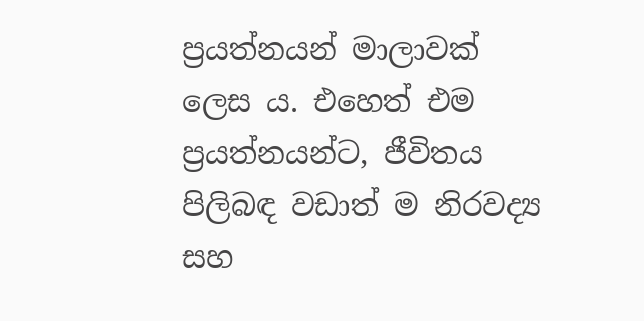ප්‍රයත්නයන් මාලාවක් ලෙස ය. එහෙත් එම ප්‍රයත්නයන්ට, ජීවිතය පිලිබඳ වඩාත් ම නිරවද්‍ය සහ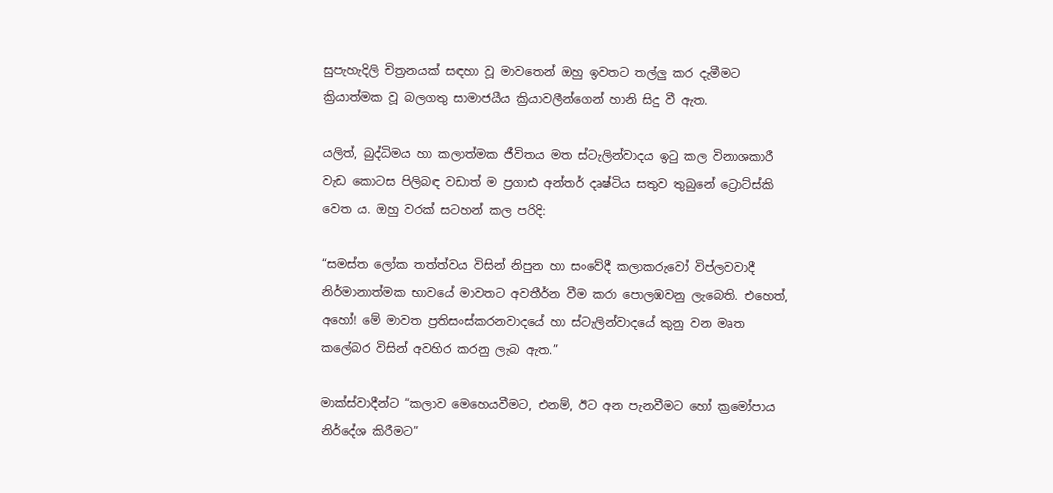සුපැහැදිලි චිත්‍රනයක් සඳහා වූ මාවතෙන් ඔහු ඉවතට තල්ලු කර දැමීමට ක්‍රියාත්මක වූ බලගතු සාමාජයීය ක්‍රියාවලීන්ගෙන් හානි සිදු වී ඇත.

යලිත්, බුද්ධිමය හා කලාත්මක ජීවිතය මත ස්ටැලින්වාදය ඉටු කල විනාශකාරී වැඩ කොටස පිලිබඳ වඩාත් ම ප්‍රගාඪ අන්තර් දෘෂ්ටිය සතුව තුබුනේ ට්‍රොට්ස්කි වෙත ය. ඔහු වරක් සටහන් කල පරිදි:

“සමස්ත ලෝක තත්ත්වය විසින් නිපුන හා සංවේදී කලාකරුවෝ විප්ලවවාදී නිර්මානාත්මක භාවයේ මාවතට අවතීර්න වීම කරා පොලඹවනු ලැබෙති. එහෙත්, අහෝ! මේ මාවත ප්‍රතිසංස්කරනවාදයේ හා ස්ටැලින්වාදයේ කුනු වන මෘත කලේබර විසින් අවහිර කරනු ලැබ ඇත.”

මාක්ස්වාදීන්ට “කලාව මෙහෙයවීමට, එනම්, ඊට අන පැනවීමට හෝ ක්‍රමෝපාය නිර්දේශ කිරීමට”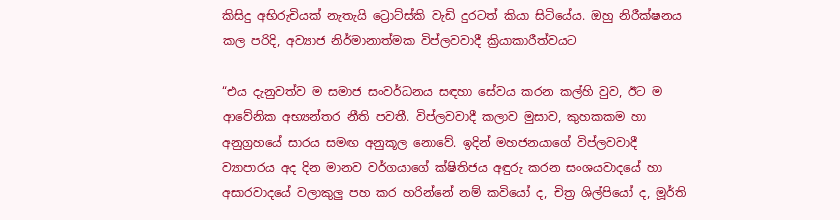කිසිදු අභිරුචියක් නැතැයි ට්‍රොට්ස්කි වැඩි දුරටත් කියා සිටියේය. ඔහු නිරීක්ෂනය කල පරිදි, අව්‍යාජ නිර්මානාත්මක විප්ලවවාදී ක්‍රියාකාරීත්වයට

“එය දැනුවත්ව ම සමාජ සංවර්ධනය සඳහා සේවය කරන කල්හි වුව, ඊට ම ආවේනික අභ්‍යන්තර නීති පවතී. විප්ලවවාදී කලාව මුසාව, කුහකකම හා අනුග්‍රහයේ සාරය සමඟ අනුකූල නොවේ. ඉදින් මහජනයාගේ විප්ලවවාදී ව්‍යාපාරය අද දින මානව වර්ගයාගේ ක්ෂිතිජය අඳුරු කරන සංශයවාදයේ හා අසාරවාදයේ වලාකුලු පහ කර හරින්නේ නම් කවියෝ ද, චිත්‍ර ශිල්පියෝ ද, මූර්ති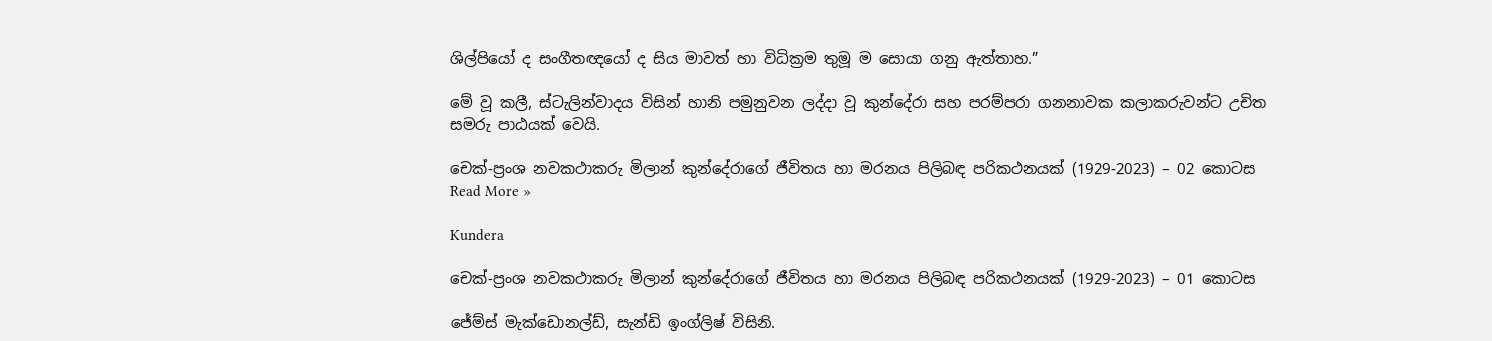ශිල්පියෝ ද සංගීතඥයෝ ද සිය මාවත් හා විධික්‍රම තුමූ ම සොයා ගනු ඇත්තාහ.”

මේ වූ කලී, ස්ටැලින්වාදය විසින් හානි පමුනුවන ලද්දා වූ කුන්දේරා සහ පරම්පරා ගනනාවක කලාකරුවන්ට උචිත සමරු පාඨයක් වෙයි.

චෙක්-ප්‍රංශ නවකථාකරු මිලාන් කුන්දේරාගේ ජීවිතය හා මරනය පිලිබඳ පරිකථනයක් (1929-2023) – 02 කොටස Read More »

Kundera

චෙක්-ප්‍රංශ නවකථාකරු මිලාන් කුන්දේරාගේ ජීවිතය හා මරනය පිලිබඳ පරිකථනයක් (1929-2023) – 01 කොටස

ජේම්ස් මැක්ඩොනල්ඩ්, සැන්ඩි ඉංග්ලිෂ් විසිනි.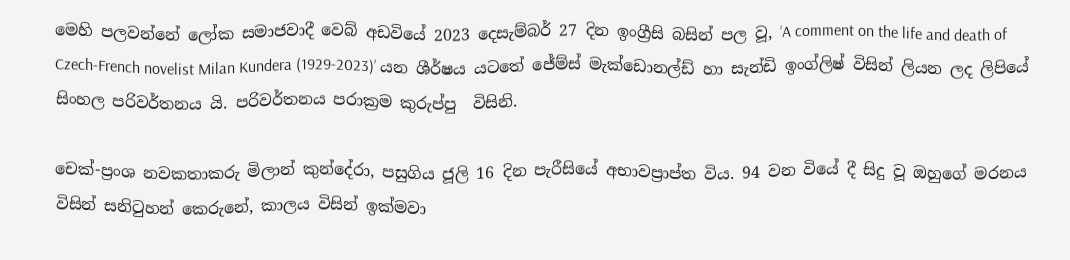මෙහි පලවන්නේ ලෝක සමාජවාදී වෙබ් අඩවියේ 2023 දෙසැම්බර් 27 දින ඉංග්‍රීසි බසින් පල වූ, ‘A comment on the life and death of Czech-French novelist Milan Kundera (1929-2023)’ යන ශීර්ෂය යටතේ ජේම්ස් මැක්ඩොනල්ඩ් හා සැන්ඩි ඉංග්ලිෂ් විසින් ලියන ලද ලිපියේ සිංහල පරිවර්තනය යි. පරිවර්තනය පරාක්‍රම කුරුප්පු  විසිනි.

චෙක්-ප්‍රංශ නවකතාකරු මිලාන් කුන්දේරා, පසුගිය ජූලි 16 දින පැරීසියේ අභාවප්‍රාප්ත විය. 94 වන වියේ දී සිදු වූ ඔහුගේ මරනය විසින් සනිටුහන් කෙරුනේ, කාලය විසින් ඉක්මවා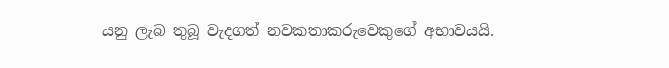යනු ලැබ තුබූ වැදගත් නවකතාකරුවෙකුගේ අභාවයයි.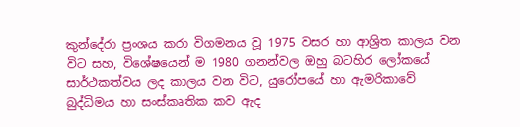කුන්දේරා ප්‍රංශය කරා විගමනය වූ 1975 වසර හා ආශ්‍රිත කාලය වන විට සහ, විශේෂයෙන් ම 1980 ගනන්වල ඔහු බටහිර ලෝකයේ සාර්ථකත්වය ලද කාලය වන විට, යුරෝපයේ හා ඇමරිකාවේ බුද්ධිමය හා සංස්කෘතික කව ඇද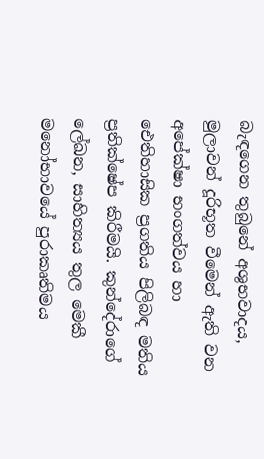බැඳගෙන තුබුනේ අශුභවාදය, මුලාවන් දූරිභූත වීමෙන් ඇති වන අපේක්ෂා භංගත්වය හා ඓතිහාසික ප්‍රගතිය පිලිබඳ මතිය ප්‍රතික්ෂේප කිරීමයි. කුන්දේරාගේ ලේඛන, සාහිත්‍යය තුල මෙකී මනෝභාවයේ පුරාකෘතිමය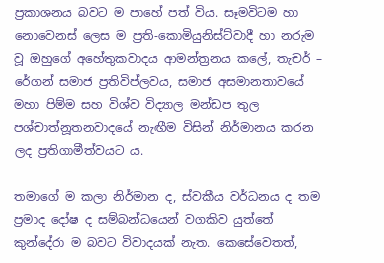ප්‍රකාශනය බවට ම පාහේ පත් විය. සෑමවිටම හා නොවෙනස් ලෙස ම ප්‍රති-කොමියුනිස්ට්වාදී හා නරුම වූ ඔහුගේ අහේතුකවාදය ආමන්ත්‍රනය කලේ, තැචර් – රේගන් සමාජ ප්‍රතිවිප්ලවය, සමාජ අසමානතාවයේ මහා පිම්ම සහ විශ්ව විද්‍යාල මන්ඩප තුල පශ්චාත්නූතනවාදයේ නැඟීම විසින් නිර්මානය කරන ලද ප්‍රතිගාමීත්වයට ය.

තමාගේ ම කලා නිර්මාන ද, ස්වකීය වර්ධනය ද තම ප්‍රමාද දෝෂ ද සම්බන්ධයෙන් වගකිව යුත්තේ කුන්දේරා ම බවට විවාදයක් නැත. කෙසේවෙතත්,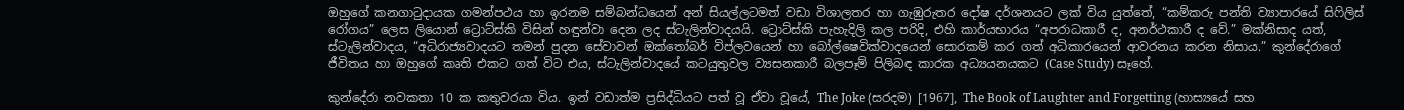ඔහුගේ කනගාටුදායක ගමන්පථය හා ඉරනම සම්බන්ධයෙන් අන් සියල්ලටමත් වඩා විශාලතර හා ගැඹුරුතර දෝෂ දර්ශනයට ලක් විය යුත්තේ, “කම්කරු පන්ති ව්‍යාපාරයේ සිෆිලිස් රෝගය” ලෙස ලියොන් ට්‍රොට්ස්කි විසින් හඳුන්වා දෙන ලද ස්ටැලින්වාදයයි. ට්‍රොට්ස්කි පැහැදිලි කල පරිදි, එහි කාර්යභාරය “අපරාධකාරී ද, අනර්ථකාරී ද වේ.” මක්නිසාද යත්, ස්ටැලින්වාදය, “අධිරාජ්‍යවාදයට තමන් පුදන සේවාවන් ඔක්තෝබර් විප්ලවයෙන් හා බෝල්ෂෙවික්වාදයෙන් සොරකම් කර ගත් අධිකාරයෙන් ආවරනය කරන නිසාය.” කුන්දේරාගේ ජීවිතය හා ඔහුගේ කෘති එකට ගත් විට එය, ස්ටැලින්වාදයේ කටයුතුවල ව්‍යසනකාරී බලපෑම් පිලිබඳ කාරක අධ්‍යයනයකට (Case Study) සෑහේ.

කුන්දේරා නවකතා 10 ක කතුවරයා විය. ඉන් වඩාත්ම ප්‍රසිද්ධියට පත් වූ ඒවා වූයේ, The Joke (සරදම) [1967], The Book of Laughter and Forgetting (හාස්‍යයේ සහ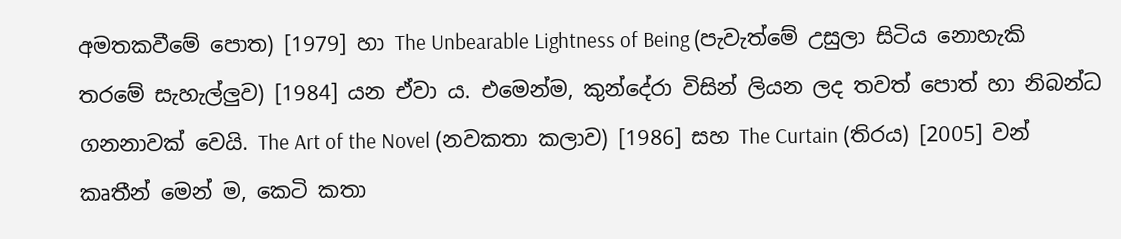අමතකවීමේ පොත) [1979] හා The Unbearable Lightness of Being (පැවැත්මේ උසුලා සිටිය නොහැකි තරමේ සැහැල්ලුව) [1984] යන ඒවා ය. එමෙන්ම, කුන්දේරා විසින් ලියන ලද තවත් පොත් හා නිබන්ධ ගනනාවක් වෙයි. The Art of the Novel (නවකතා කලාව) [1986] සහ The Curtain (තිරය) [2005] වන් කෘතීන් මෙන් ම, කෙටි කතා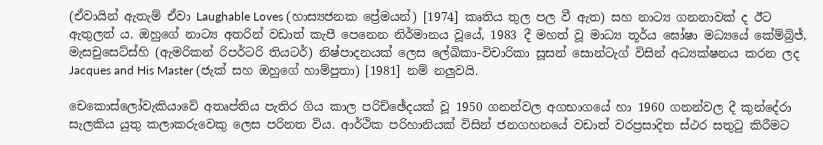(ඒවායින් ඇතැම් ඒවා Laughable Loves (හාස්‍යජනක ප්‍රේමයන්) [1974] කෘතිය තුල පල වී ඇත) සහ නාට්‍ය ගනනාවක් ද ඊට ඇතුලත් ය. ඔහුගේ නාට්‍ය අතරින් වඩාත් කැපී පෙනෙන නිර්මානය වූයේ, 1983 දී මහත් වූ මාධ්‍ය තූර්ය ඝෝෂා මධ්‍යයේ කේම්බ්‍රිජ්, මැසචුසෙට්ස්හි (ඇමරිකන් රිපර්ටරි තියටර්) නිෂ්පාදනයක් ලෙස ලේඛිකා-විචාරිකා සූසන් සොන්ටැග් විසින් අධ්‍යක්ෂනය කරන ලද Jacques and His Master (ජැක් සහ ඔහුගේ හාම්පුතා) [1981] නම් නලුවයි.

චෙකොස්ලෝවැකියාවේ අතෘප්තිය පැතිර ගිය කාල පරිච්ඡේදයක් වූ 1950 ගනන්වල අගභාගයේ හා 1960 ගනන්වල දී කුන්දේරා සැලකිය යුතු කලාකරුවෙකු ලෙස පරිනත විය. ආර්ථික පරිහානියක් විසින් ජනගහනයේ වඩාත් වරප්‍රසාදිත ස්ථර සතුටු කිරීමට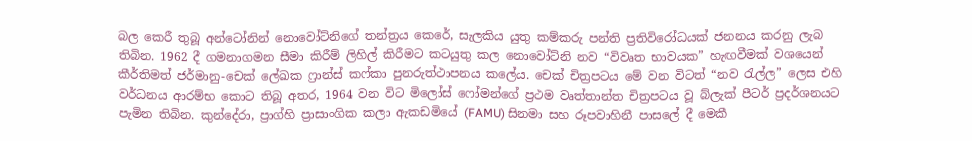බල කෙරී තුබූ අන්ටෝනින් නොවෝට්නිගේ තන්ත්‍රය කෙරේ, සැලකිය යුතු කම්කරු පන්ති ප්‍රතිවිරෝධයක් ජනනය කරනු ලැබ තිබින. 1962 දී ගමනාගමන සීමා කිරීම් ලිහිල් කිරීමට කටයුතු කල නොවෝට්නි නව “විවෘත භාවයක” හැඟවීමක් වශයෙන් කීර්තිමත් ජර්මානු-චෙක් ලේඛක ෆ්‍රාන්ස් කෆ්කා පුනරුත්ථාපනය කලේය. චෙක් චිත්‍රපටය මේ වන විටත් “නව රැල්ල” ලෙස එහි වර්ධනය ආරම්භ කොට තිබූ අතර, 1964 වන විට මිලෝස් ෆෝමන්ගේ ප්‍රථම වෘත්තාන්ත චිත්‍රපටය වූ බ්ලැක් පීටර් ප්‍රදර්ශනයට පැමින තිබින. කුන්දේරා, ප්‍රාග්හි ප්‍රාසාංගික කලා ඇකඩමියේ (FAMU) සිනමා සහ රූපවාහිනී පාසලේ දී මෙකී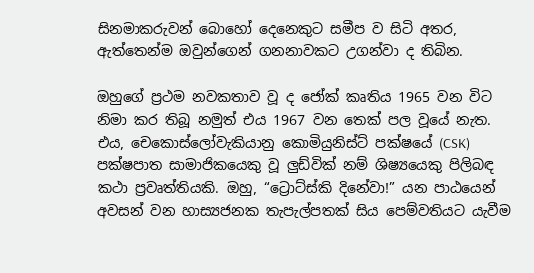සිනමාකරුවන් බොහෝ දෙනෙකුට සමීප ව සිටි අතර, ඇත්තෙන්ම ඔවුන්ගෙන් ගනනාවකට උගන්වා ද තිබින.

ඔහුගේ ප්‍රථම නවකතාව වූ ද ජෝක් කෘතිය 1965 වන විට නිමා කර තිබූ නමුත් එය 1967 වන තෙක් පල වූයේ නැත. එය, චෙකොස්ලෝවැකියානු කොමියුනිස්ට් පක්ෂයේ (CSK) පක්ෂපාත සාමාජිකයෙකු වූ ලුඩ්වික් නම් ශිෂ්‍යයෙකු පිලිබඳ කථා ප්‍රවෘත්තියකි. ඔහු, “ට්‍රොට්ස්කි දිනේවා!” යන පාඨයෙන් අවසන් වන හාස්‍යජනක තැපැල්පතක් සිය පෙම්වතියට යැවීම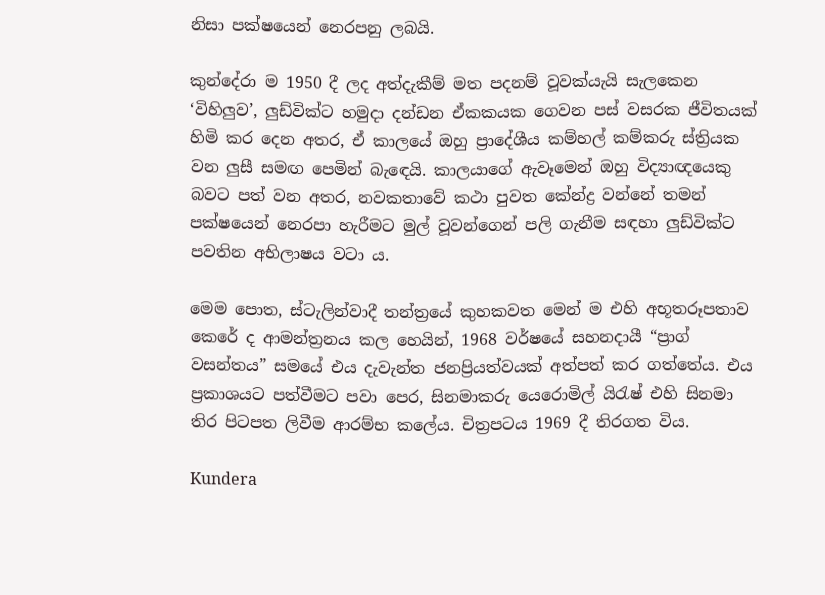නිසා පක්ෂයෙන් නෙරපනු ලබයි.

කුන්දේරා ම 1950 දී ලද අත්දැකීම් මත පදනම් වූවක්යැයි සැලකෙන ‘විහිලුව’, ලුඩ්වික්ට හමුදා දන්ඩන ඒකකයක ගෙවන පස් වසරක ජීවිතයක් හිමි කර දෙන අතර, ඒ කාලයේ ඔහු ප්‍රාදේශීය කම්හල් කම්කරු ස්ත්‍රියක වන ලුසී සමඟ පෙමින් බැඳෙයි. කාලයාගේ ඇවෑමෙන් ඔහු විද්‍යාඥයෙකු බවට පත් වන අතර, නවකතාවේ කථා පුවත කේන්ද්‍ර වන්නේ තමන් පක්ෂයෙන් නෙරපා හැරීමට මුල් වූවන්ගෙන් පලි ගැනීම සඳහා ලුඩ්වික්ට පවතින අභිලාෂය වටා ය.

මෙම පොත, ස්ටැලින්වාදී තන්ත්‍රයේ කුහකවත මෙන් ම එහි අභූතරූපතාව කෙරේ ද ආමන්ත්‍රනය කල හෙයින්, 1968 වර්ෂයේ සහනදායී “ප්‍රාග් වසන්තය” සමයේ එය දැවැන්ත ජනප්‍රියත්වයක් අත්පත් කර ගත්තේය. එය ප්‍රකාශයට පත්වීමට පවා පෙර, සිනමාකරු යෙරොමිල් යිරැෂ් එහි සිනමා තිර පිටපත ලිවීම ආරම්භ කලේය. චිත්‍රපටය 1969 දී තිරගත විය.

Kundera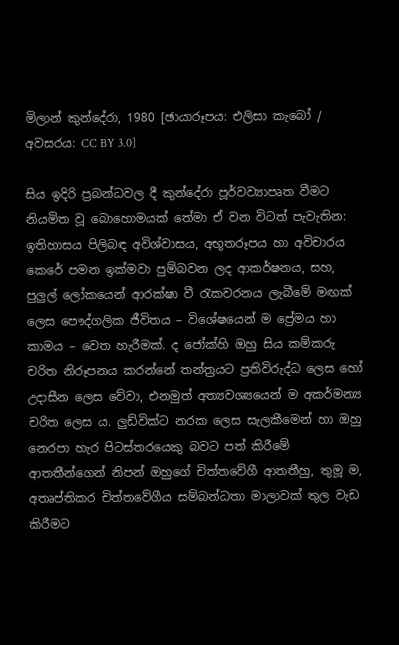මිලාන් කුන්දේරා, 1980 [ඡායාරූපය: එලිසා කැබෝ / අවසරය: CC BY 3.0]

සිය ඉදිරි ප්‍රබන්ධවල දී කුන්දේරා පූර්වව්‍යාපෘත වීමට නියමිත වූ බොහොමයක් තේමා ඒ වන විටත් පැවැතින: ඉතිහාසය පිලිබඳ අවිශ්වාසය, අභූතරූපය හා අවිචාරය කෙරේ පමන ඉක්මවා පුම්බවන ලද ආකර්ෂනය, සහ, පුලුල් ලෝකයෙන් ආරක්ෂා වී රැකවරනය ලැබීමේ මඟක් ලෙස පෞද්ගලික ජීවිතය – විශේෂයෙන් ම ප්‍රේමය හා කාමය – වෙත හැරීමක්. ද ජෝක්හි ඔහු සිය කම්කරු චරිත නිරූපනය කරන්නේ තන්ත්‍රයට ප්‍රතිවිරුද්ධ ලෙස හෝ උදාසීන ලෙස වේවා, එනමුත් අත්‍යවශ්‍යයෙන් ම අකර්මන්‍ය චරිත ලෙස ය. ලුඩ්වික්ට නරක ලෙස සැලකීමෙන් හා ඔහු නෙරපා හැර පිටස්තරයෙකු බවට පත් කිරීමේ ආතතීන්ගෙන් නිපන් ඔහුගේ චිත්තවේගී ආතතීහු, තුමූ ම, අතෘප්තිකර චිත්තවේගීය සම්බන්ධතා මාලාවක් තුල වැඩ කිරීමට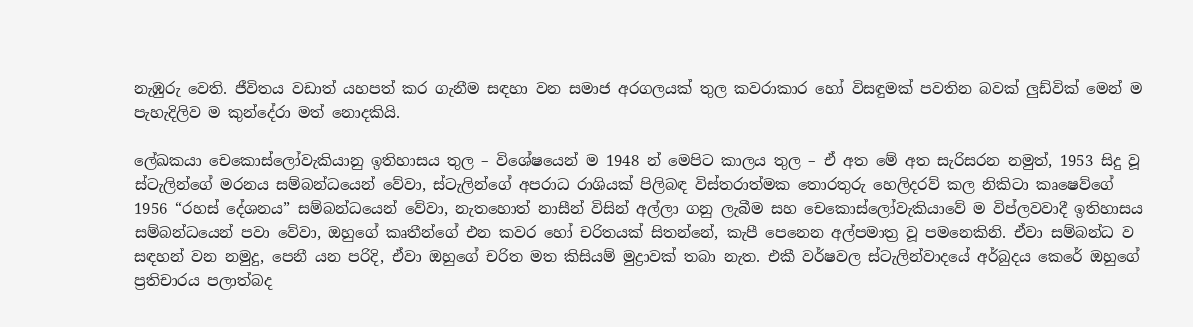නැඹුරු වෙති. ජීවිතය වඩාත් යහපත් කර ගැනීම සඳහා වන සමාජ අරගලයක් තුල කවරාකාර හෝ විසඳුමක් පවතින බවක් ලුඩ්වික් මෙන් ම පැහැදිලිව ම කුන්දේරා මත් නොදකියි.

ලේඛකයා චෙකොස්ලෝවැකියානු ඉතිහාසය තුල – විශේෂයෙන් ම 1948 න් මෙපිට කාලය තුල – ඒ අත මේ අත සැරිසරන නමුත්, 1953 සිදු වූ ස්ටැලින්ගේ මරනය සම්බන්ධයෙන් වේවා, ස්ටැලින්ගේ අපරාධ රාශියක් පිලිබඳ විස්තරාත්මක තොරතුරු හෙලිදරව් කල නිකිටා කෘෂෙව්ගේ 1956 “රහස් දේශනය” සම්බන්ධයෙන් වේවා, නැතහොත් නාසීන් විසින් අල්ලා ගනු ලැබීම සහ චෙකොස්ලෝවැකියාවේ ම විප්ලවවාදී ඉතිහාසය සම්බන්ධයෙන් පවා වේවා, ඔහුගේ කෘතීන්ගේ එන කවර හෝ චරිතයක් සිතන්නේ, කැපී පෙනෙන අල්පමාත්‍ර වූ පමනෙකිනි. ඒවා සම්බන්ධ ව සඳහන් වන නමුදු, පෙනී යන පරිදි, ඒවා ඔහුගේ චරිත මත කිසියම් මුද්‍රාවක් තබා නැත. එකී වර්ෂවල ස්ටැලින්වාදයේ අර්බුදය කෙරේ ඔහුගේ ප්‍රතිචාරය පලාත්බද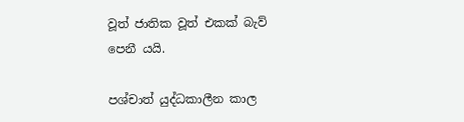වූත් ජාතික වූත් එකක් බැව් පෙනී යයි.

පශ්චාත් යුද්ධකාලීන කාල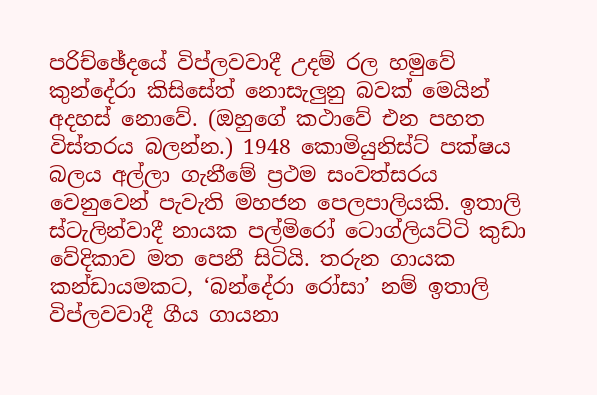පරිච්ඡේදයේ විප්ලවවාදී උදම් රල හමුවේ කුන්දේරා කිසිසේත් නොසැලුනු බවක් මෙයින් අදහස් නොවේ. (ඔහුගේ කථාවේ එන පහත විස්තරය බලන්න.) 1948 කොමියුනිස්ට් පක්ෂය බලය අල්ලා ගැනීමේ ප්‍රථම සංවත්සරය වෙනුවෙන් පැවැති මහජන පෙලපාලියකි. ඉතාලි ස්ටැලින්වාදී නායක පල්මිරෝ ටොග්ලියට්ටි කුඩා වේදිකාව මත පෙනී සිටියි. තරුන ගායක කන්ඩායමකට, ‘බන්දේරා රෝසා’ නම් ඉතාලි විප්ලවවාදී ගීය ගායනා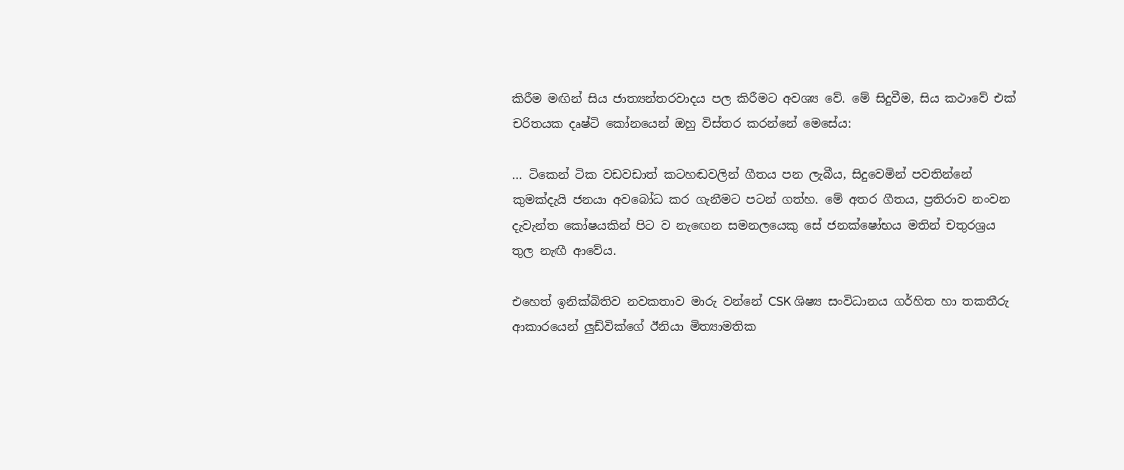කිරීම මඟින් සිය ජාත්‍යන්තරවාදය පල කිරීමට අවශ්‍ය වේ. මේ සිදුවීම, සිය කථාවේ එක් චරිතයක දෘෂ්ටි කෝනයෙන් ඔහු විස්තර කරන්නේ මෙසේය:

… ටිකෙන් ටික වඩවඩාත් කටහඬවලින් ගීතය පන ලැබීය, සිදුවෙමින් පවතින්නේ කුමක්දැයි ජනයා අවබෝධ කර ගැනීමට පටන් ගත්හ. මේ අතර ගීතය, ප්‍රතිරාව නංවන දැවැන්ත කෝෂයකින් පිට ව නැඟෙන සමනලයෙකු සේ ජනක්ෂෝභය මතින් චතුරශ්‍රය තුල නැඟී ආවේය.

එහෙත් ඉනික්බිතිව නවකතාව මාරු වන්නේ CSK ශිෂ්‍ය සංවිධානය ගර්හිත හා තකතීරු ආකාරයෙන් ලුඩ්වික්ගේ ඊනියා මිත්‍යාමතික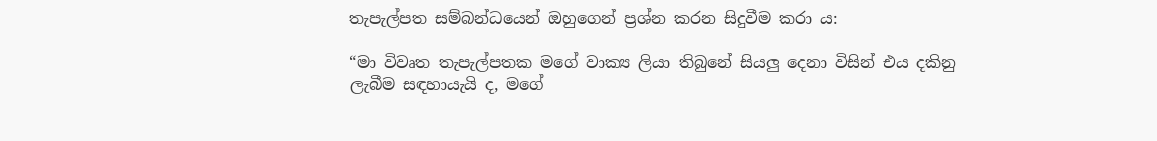තැපැල්පත සම්බන්ධයෙන් ඔහුගෙන් ප්‍රශ්න කරන සිදුවීම කරා ය:

“මා විවෘත තැපැල්පතක මගේ වාක්‍ය ලියා තිබුනේ සියලු දෙනා විසින් එය දකිනු ලැබීම සඳහායැයි ද, මගේ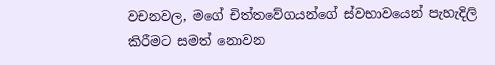වචනවල, මගේ චිත්තවේගයන්ගේ ස්වභාවයෙන් පැහැදිලි කිරීමට සමත් නොවන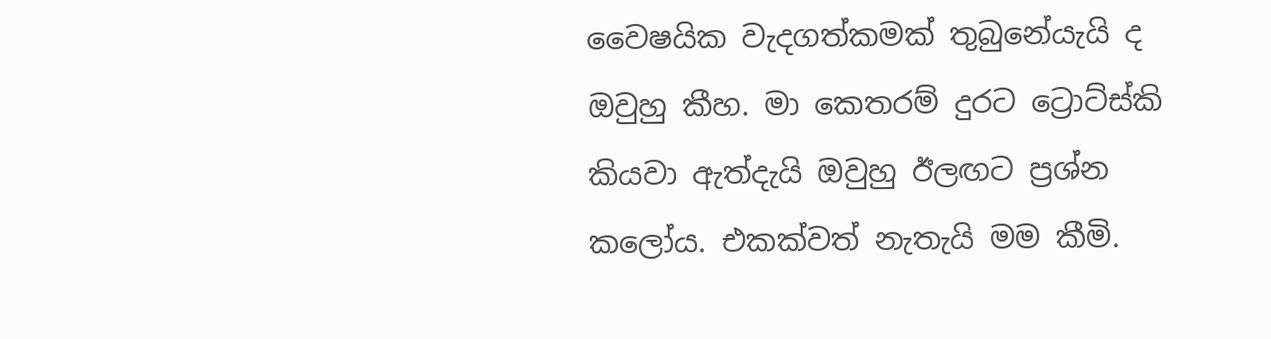වෛෂයික වැදගත්කමක් තුබුනේයැයි ද ඔවුහු කීහ. මා කෙතරම් දුරට ට්‍රොට්ස්කි කියවා ඇත්දැයි ඔවුහු ඊලඟට ප්‍රශ්න කලෝය. එකක්වත් නැතැයි මම කීමි.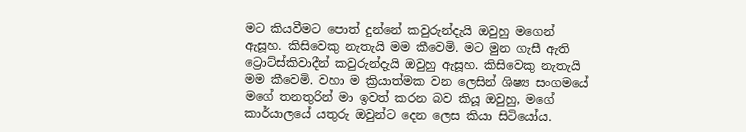මට කියවීමට පොත් දුන්නේ කවුරුන්දැයි ඔවුහු මගෙන් ඇසූහ. කිසිවෙකු නැතැයි මම කීවෙමි. මට මුන ගැසී ඇති ට්‍රොට්ස්කිවාදීන් කවුරුන්දැයි ඔවුහු ඇසූහ. කිසිවෙකු නැතැයි මම කීවෙමි. වහා ම ක්‍රියාත්මක වන ලෙසින් ශිෂ්‍ය සංගමයේ මගේ තනතුරින් මා ඉවත් කරන බව කියූ ඔවුහු, මගේ කාර්යාලයේ යතුරු ඔවුන්ට දෙන ලෙස කියා සිටියෝය.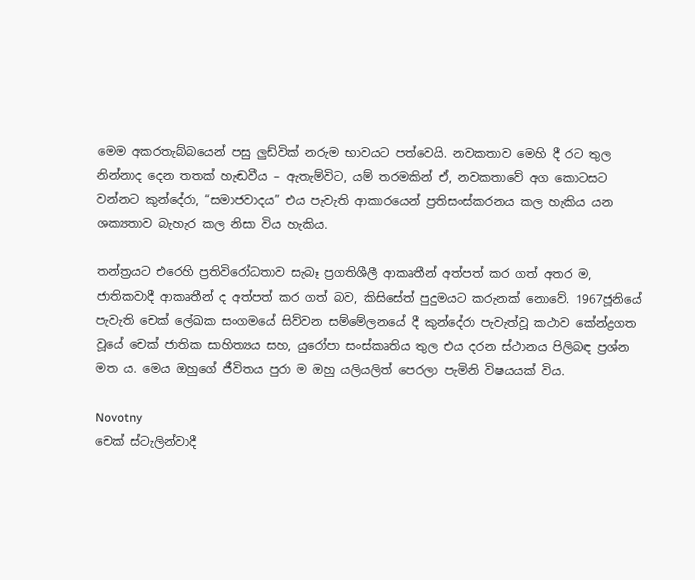මෙම අකරතැබ්බයෙන් පසු ලුඩ්වික් නරුම භාවයට පත්වෙයි. නවකතාව මෙහි දී රට තුල නින්නාද දෙන තතක් හැඬවීය – ඇතැම්විට, යම් තරමකින් ඒ, නවකතාවේ අග කොටසට වන්නට කුන්දේරා, “සමාජවාදය” එය පැවැති ආකාරයෙන් ප්‍රතිසංස්කරනය කල හැකිය යන ශක්‍යතාව බැහැර කල නිසා විය හැකිය.

තන්ත්‍රයට එරෙහි ප්‍රතිවිරෝධතාව සැබෑ ප්‍රගතිශීලී ආකෘතීන් අත්පත් කර ගත් අතර ම, ජාතිකවාදී ආකෘතීන් ද අත්පත් කර ගත් බව, කිසිසේත් පුදුමයට කරුනක් නොවේ. 1967ජූනියේ පැවැති චෙක් ලේඛක සංගමයේ සිව්වන සම්මේලනයේ දී කුන්දේරා පැවැත්වූ කථාව කේන්ද්‍රගත වූයේ චෙක් ජාතික සාහිත්‍යය සහ, යුරෝපා සංස්කෘතිය තුල එය දරන ස්ථානය පිලිබඳ ප්‍රශ්න මත ය. මෙය ඔහුගේ ජීවිතය පුරා ම ඔහු යලියලිත් පෙරලා පැමිනි විෂයයක් විය.

Novotny
චෙක් ස්ටැලින්වාදී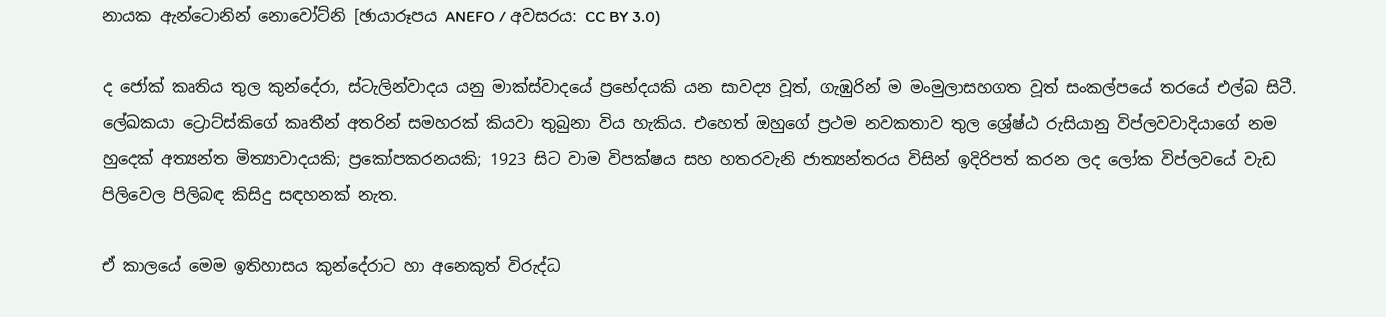නායක ඇන්ටොනින් නොවෝට්නි [ඡායාරූපය ANEFO / අවසරය: CC BY 3.0)

ද ජෝක් කෘතිය තුල කුන්දේරා, ස්ටැලින්වාදය යනු මාක්ස්වාදයේ ප්‍රභේදයකි යන සාවද්‍ය වූත්, ගැඹුරින් ම මංමුලාසහගත වූත් සංකල්පයේ තරයේ එල්බ සිටී. ලේඛකයා ට්‍රොට්ස්කිගේ කෘතීන් අතරින් සමහරක් කියවා තුබුනා විය හැකිය. එහෙත් ඔහුගේ ප්‍රථම නවකතාව තුල ශ්‍රේෂ්ඨ රුසියානු විප්ලවවාදියාගේ නම හුදෙක් අත්‍යන්ත මිත්‍යාවාදයකි; ප්‍රකෝපකරනයකි; 1923 සිට වාම විපක්ෂය සහ හතරවැනි ජාත්‍යන්තරය විසින් ඉදිරිපත් කරන ලද ලෝක විප්ලවයේ වැඩ පිලිවෙල පිලිබඳ කිසිදු සඳහනක් නැත.

ඒ කාලයේ මෙම ඉතිහාසය කුන්දේරාට හා අනෙකුත් විරුද්ධ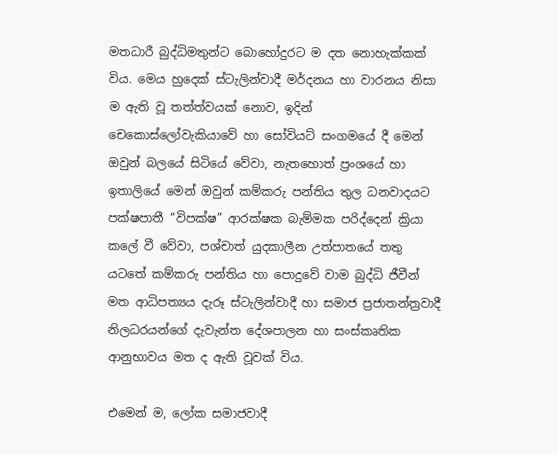මතධාරී බුද්ධිමතුන්ට බොහෝදුරට ම දත නොහැක්කක් විය. මෙය හුදෙක් ස්ටැලින්වාදී මර්දනය හා වාරනය නිසා ම ඇති වූ තත්ත්වයක් නොව, ඉදින් චෙකොස්ලෝවැකියාවේ හා සෝවියට් සංගමයේ දී මෙන් ඔවුන් බලයේ සිටියේ වේවා, නැතහොත් ප්‍රංශයේ හා ඉතාලියේ මෙන් ඔවුන් කම්කරු පන්තිය තුල ධනවාදයට පක්ෂපාතී “විපක්ෂ” ආරක්ෂක බැම්මක පරිද්දෙන් ක්‍රියා කලේ වී වේවා, පශ්චාත් යුදකාලීන උත්පාතයේ තතු යටතේ කම්කරු පන්තිය හා පොදුවේ වාම බුද්ධි ජීවීන් මත ආධිපත්‍යය දැරූ ස්ටැලින්වාදී හා සමාජ ප්‍රජාතන්ත්‍රවාදී නිලධරයන්ගේ දැවැන්ත දේශපාලන හා සංස්කෘතික ආනුභාවය මත ද ඇති වූවක් විය.

එමෙන් ම, ලෝක සමාජවාදී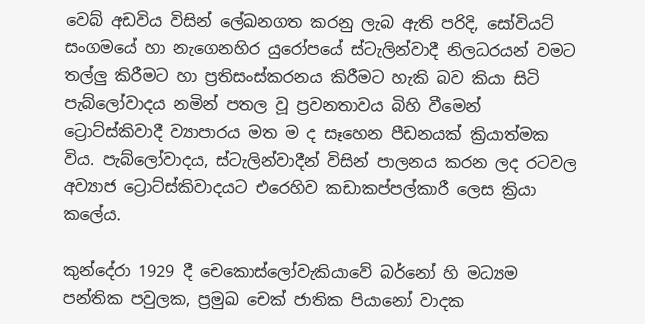වෙබ් අඩවිය විසින් ලේඛනගත කරනු ලැබ ඇති පරිදි, සෝවියට් සංගමයේ හා නැගෙනහිර යුරෝපයේ ස්ටැලින්වාදී නිලධරයන් වමට තල්ලු කිරීමට හා ප්‍රතිසංස්කරනය කිරීමට හැකි බව කියා සිටි පැබ්ලෝවාදය නමින් පතල වූ ප්‍රවනතාවය බිහි වීමෙන් ට්‍රොට්ස්කිවාදී ව්‍යාපාරය මත ම ද සෑහෙන පීඩනයක් ක්‍රියාත්මක විය. පැබ්ලෝවාදය, ස්ටැලින්වාදීන් විසින් පාලනය කරන ලද රටවල අව්‍යාජ ට්‍රොට්ස්කිවාදයට එරෙහිව කඩාකප්පල්කාරී ලෙස ක්‍රියා කලේය.

කුන්දේරා 1929 දී චෙකොස්ලෝවැකියාවේ බර්නෝ හි මධ්‍යම පන්තික පවුලක, ප්‍රමුඛ චෙක් ජාතික පියානෝ වාදක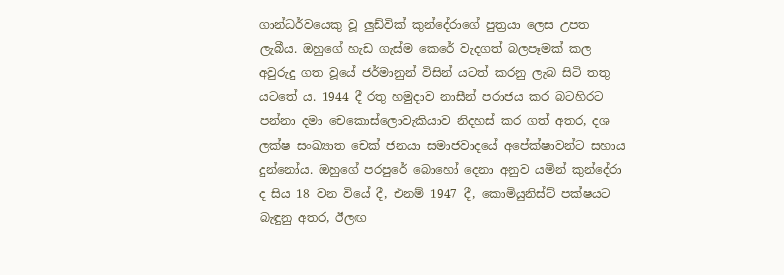ගාන්ධර්වයෙකු වූ ලුඩ්වික් කුන්දේරාගේ පුත්‍රයා ලෙස උපත ලැබීය. ඔහුගේ හැඩ ගැස්ම කෙරේ වැදගත් බලපෑමක් කල අවුරුදු ගත වූයේ ජර්මානුන් විසින් යටත් කරනු ලැබ සිටි තතු යටතේ ය. 1944 දී රතු හමුදාව නාසීන් පරාජය කර බටහිරට පන්නා දමා චෙකොස්ලොවැකියාව නිදහස් කර ගත් අතර, දශ ලක්ෂ සංඛ්‍යාත චෙක් ජනයා සමාජවාදයේ අපේක්ෂාවන්ට සහාය දුන්නෝය. ඔහුගේ පරපුරේ බොහෝ දෙනා අනුව යමින් කුන්දේරා ද සිය 18 වන වියේ දී, එනම් 1947 දී, කොමියුනිස්ට් පක්ෂයට බැඳුනු අතර, ඊලඟ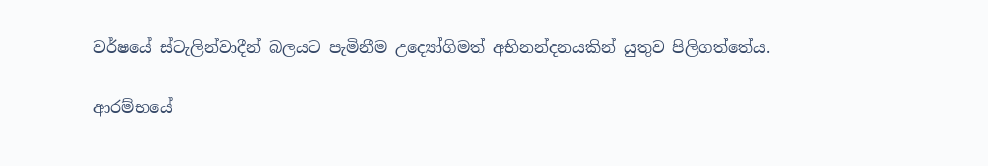වර්ෂයේ ස්ටැලින්වාදීන් බලයට පැමිනීම උද්‍යෝගිමත් අභිනන්දනයකින් යුතුව පිලිගත්තේය.

ආරම්භයේ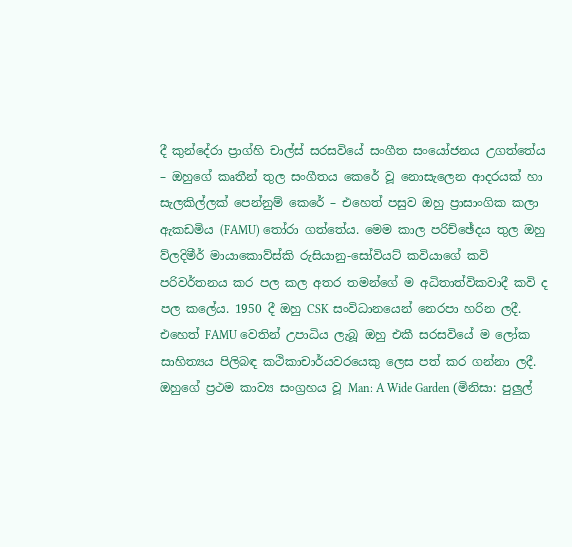දී කුන්දේරා ප්‍රාග්හි චාල්ස් සරසවියේ සංගීත සංයෝජනය උගත්තේය – ඔහුගේ කෘතීන් තුල සංගීතය කෙරේ වූ නොසැලෙන ආදරයක් හා සැලකිල්ලක් පෙන්නුම් කෙරේ – එහෙත් පසුව ඔහු ප්‍රාසාංගික කලා ඇකඩමිය (FAMU) තෝරා ගත්තේය. මෙම කාල පරිච්ඡේදය තුල ඔහු ව්ලදිමීර් මායාකොව්ස්කි රුසියානු-සෝවියට් කවියාගේ කවි පරිවර්තනය කර පල කල අතර තමන්ගේ ම අධිතාත්විකවාදී කවි ද පල කලේය. 1950 දී ඔහු CSK සංවිධානයෙන් නෙරපා හරින ලදී. එහෙත් FAMU වෙතින් උපාධිය ලැබූ ඔහු එකී සරසවියේ ම ලෝක සාහිත්‍යය පිලිබඳ කථිකාචාර්යවරයෙකු ලෙස පත් කර ගන්නා ලදී. ඔහුගේ ප්‍රථම කාව්‍ය සංග්‍රහය වූ Man: A Wide Garden (මිනිසා: පුලුල්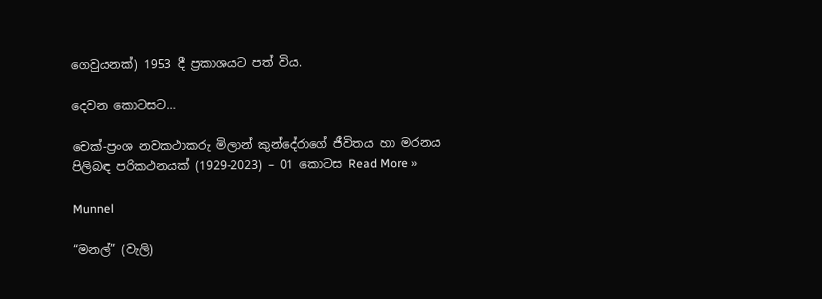ගෙවුයනක්) 1953 දී ප්‍රකාශයට පත් විය.

දෙවන කොටසට…

චෙක්-ප්‍රංශ නවකථාකරු මිලාන් කුන්දේරාගේ ජීවිතය හා මරනය පිලිබඳ පරිකථනයක් (1929-2023) – 01 කොටස Read More »

Munnel

“මනල්” (වැලි)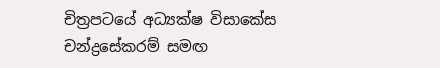චිත්‍රපටයේ අධ්‍යක්ෂ විසාකේස චන්ද්‍රසේකරම් සමඟ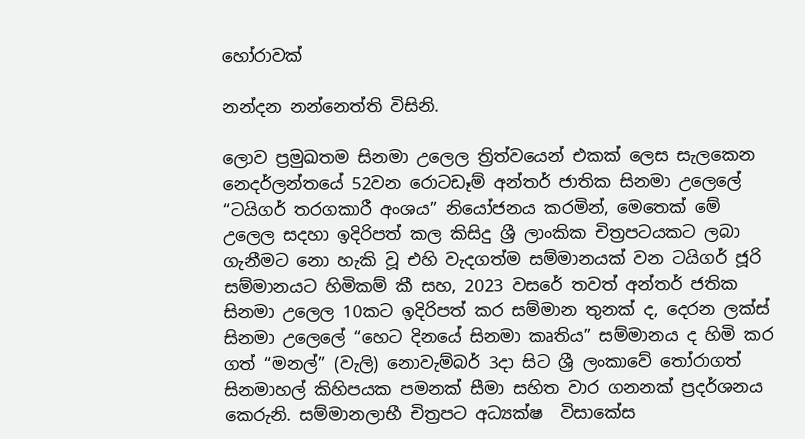හෝරාවක්

නන්දන නන්නෙත්ති විසිනි.

ලොව ප්‍රමුඛතම සිනමා උලෙල ත්‍රිත්වයෙන් එකක් ලෙස සැලකෙන නෙදර්ලන්තයේ 52වන රොටඩෑම් අන්තර් ජාතික සිනමා උලෙලේ “ටයිගර් තරගකාරී අංශය” නියෝජනය කරමින්, මෙතෙක් මේ උලෙල සදහා ඉදිරිපත් කල කිසිදු ශ්‍රී ලාංකික චිත්‍රපටයකට ලබා ගැනීමට නො හැකි වූ එහි වැදගත්ම සම්මානයක් වන ටයිගර් ජූරි සම්මානයට හිමිකම් කී සහ, 2023 වසරේ තවත් අන්තර් ජතික සිනමා උලෙල 10කට ඉදිරිපත් කර සම්මාන තුනක් ද, දෙරන ලක්ස් සිනමා උලෙලේ “හෙට දිනයේ සිනමා කෘතිය” සම්මානය ද හිමි කර ගත් “මනල්” (වැලි) නොවැම්බර් 3දා සිට ශ්‍රී ලංකාවේ තෝරාගත් සිනමාහල් කිහිපයක පමනක් සීමා සහිත වාර ගනනක් ප්‍රදර්ශනය කෙරුනි. සම්මානලාභී චිත්‍රපට අධ්‍යක්ෂ  විසාකේස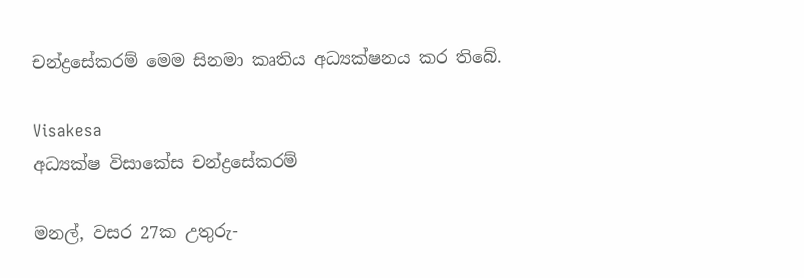චන්ද්‍රසේකරම් මෙම සිනමා කෘතිය අධ්‍යක්ෂනය කර තිබේ.

Visakesa
අධ්‍යක්ෂ විසාකේස චන්ද්‍රසේකරම්

මනල්, වසර 27ක උතුරු-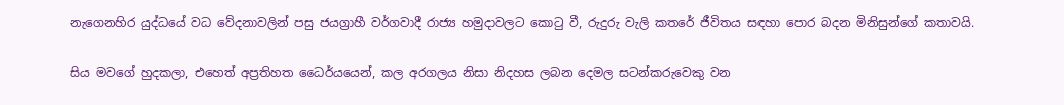නැගෙනහිර යුද්ධයේ වධ වේදනාවලින් පසු ජයග්‍රාහී වර්ගවාදී රාජ්‍ය හමුදාවලට කොටු වී, රුදුරු වැලි කතරේ ජීවිතය සඳහා පොර බදන මිනිසුන්ගේ කතාවයි.

සිය මවගේ හුදකලා, එහෙත් අප්‍රතිහත ධෛර්යයෙන්, කල අරගලය නිසා නිදහස ලබන දෙමල සටන්කරුවෙකු වන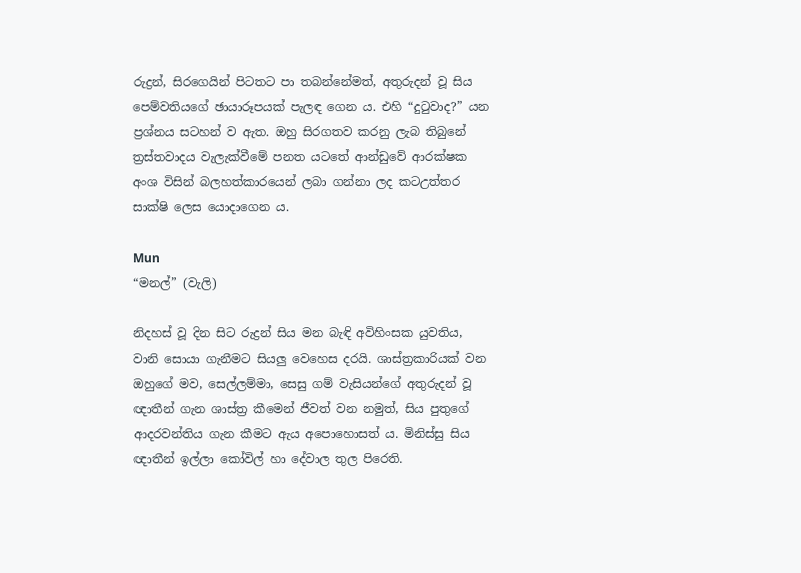රුද්‍රන්, සිරගෙයින් පිටතට පා තබන්නේමත්, අතුරුදන් වූ සිය පෙම්වතියගේ ඡායාරූපයක් පැලඳ ගෙන ය. එහි “දුටුවාද?” යන ප්‍රශ්නය සටහන් ව ඇත. ඔහු සිරගතව කරනු ලැබ තිබුනේ ත්‍රස්තවාදය වැලැක්වීමේ පනත යටතේ ආන්ඩුවේ ආරක්ෂක අංශ විසින් බලහත්කාරයෙන් ලබා ගන්නා ලද කටඋත්තර සාක්ෂි ලෙස යොදාගෙන ය.

Mun
“මනල්” (වැලි)

නිදහස් වූ දින සිට රුද්‍රන් සිය මන බැඳි අවිහිංසක යුවතිය, වානි සොයා ගැනීමට සියලු වෙහෙස දරයි. ශාස්ත්‍රකාරියක් වන ඔහුගේ මව, සෙල්ලම්මා, සෙසු ගම් වැසියන්ගේ අතුරුදන් වූ ඥාතීන් ගැන ශාස්ත්‍ර කීමෙන් ජීවත් වන නමුත්, සිය පුතුගේ ආදරවන්තිය ගැන කීමට ඇය අපොහොසත් ය. මිනිස්සු සිය ඥාතීන් ඉල්ලා කෝවිල් හා දේවාල තුල පිරෙති.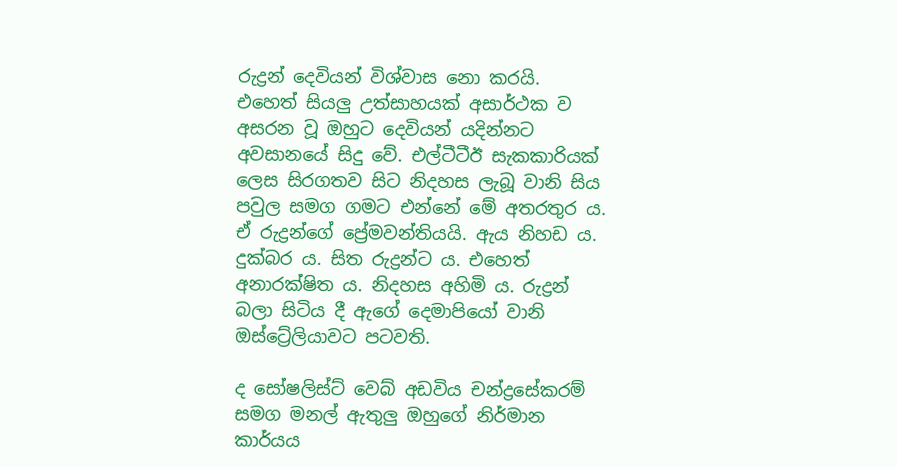රුද්‍රන් දෙවියන් විශ්වාස නො කරයි. එහෙත් සියලු උත්සාහයක් අසාර්ථක ව අසරන වූ ඔහුට දෙවියන් යදින්නට අවසානයේ සිදු වේ. එල්ටීටීඊ සැකකාරියක් ලෙස සිරගතව සිට නිදහස ලැබූ වානි සිය පවුල සමග ගමට එන්නේ මේ අතරතුර ය. ඒ රුද්‍රන්ගේ ප්‍රේමවන්තියයි. ඇය නිහඩ ය. දුක්බර ය. සිත රුද්‍රන්ට ය. එහෙත් අනාරක්ෂිත ය. නිදහස අහිමි ය. රුද්‍රන් බලා සිටිය දී ඇගේ දෙමාපියෝ වානි ඔස්ට්‍රේලියාවට පටවති.

ද සෝෂලිස්ට් වෙබ් අඩවිය චන්ද්‍රසේකරම් සමග මනල් ඇතුලු ඔහුගේ නිර්මාන කාර්යය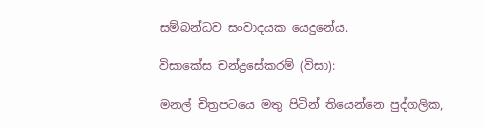සම්බන්ධව සංවාදයක යෙදුනේය.

විසාකේස චන්ද්‍රසේකරම් (විසා):

මනල් චිත්‍රපටයෙ මතු පිටින් තියෙන්නෙ පුද්ගලික,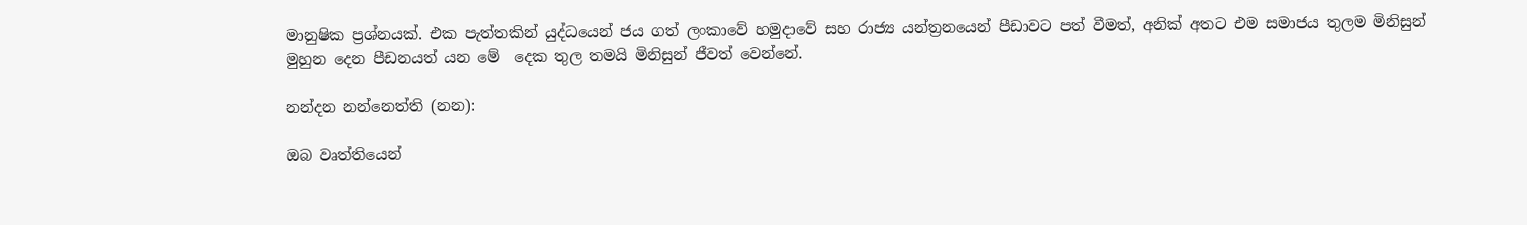මානුෂික ප්‍රශ්නයක්. එක පැත්තකින් යුද්ධයෙන් ජය ගත් ලංකාවේ හමුදාවේ සහ රාජ්‍ය යන්ත්‍රනයෙන් පීඩාවට පත් වීමත්, අනික් අතට එම සමාජය තුලම මිනිසුන් මුහුන දෙන පීඩනයත් යන මේ  දෙක තුල තමයි මිනිසුන් ජීවත් වෙන්නේ.

නන්දන නන්නෙත්ති (නන):

ඔබ වෘත්තියෙන්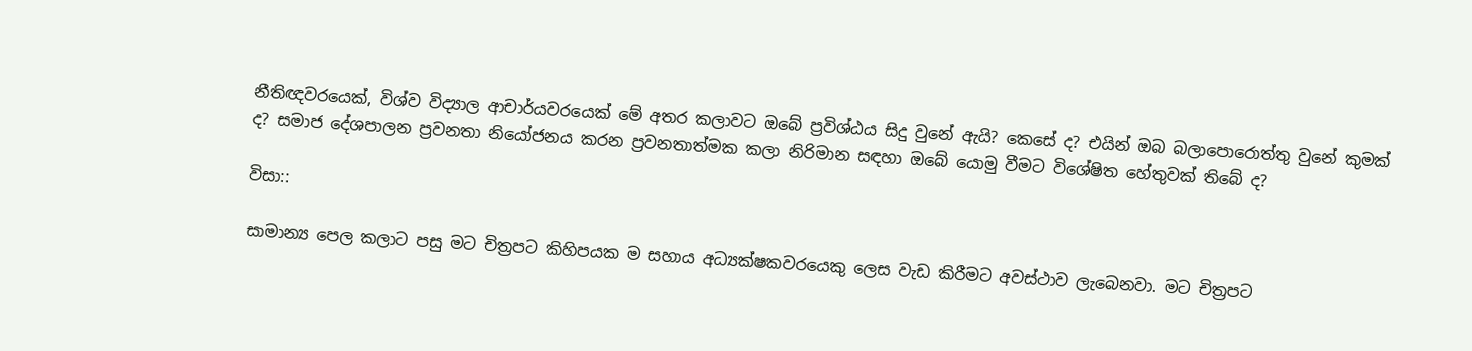නීතිඥවරයෙක්, විශ්ව විද්‍යාල ආචාර්යවරයෙක් මේ අතර කලාවට ඔබේ ප්‍රවිශ්ඨය සිදු වුනේ ඇයි? කෙසේ ද? එයින් ඔබ බලාපොරොත්තු වුනේ කුමක් ද? සමාජ දේශපාලන ප්‍රවනතා නියෝජනය කරන ප්‍රවනතාත්මක කලා නිරිමාන සඳහා ඔබේ යොමු වීමට විශේෂිත හේතුවක් තිබේ ද?

විසා::

සාමාන්‍ය පෙල කලාට පසු මට චිත්‍රපට කිහිපයක ම සහාය අධ්‍යක්ෂකවරයෙකු ලෙස වැඩ කිරීමට අවස්ථාව ලැබෙනවා. මට චිත්‍රපට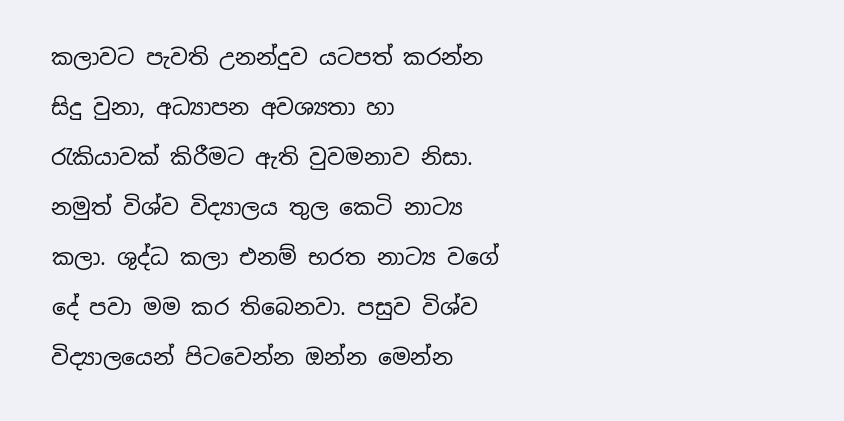කලාවට පැවති උනන්දුව යටපත් කරන්න සිදු වුනා, අධ්‍යාපන අවශ්‍යතා හා රැකියාවක් කිරීමට ඇති වුවමනාව නිසා. නමුත් විශ්ව විද්‍යාලය තුල කෙටි නාට්‍ය කලා. ශුද්ධ කලා එනම් භරත නාට්‍ය වගේ දේ පවා මම කර තිබෙනවා. පසුව විශ්ව විද්‍යාලයෙන් පිටවෙන්න ඔන්න මෙන්න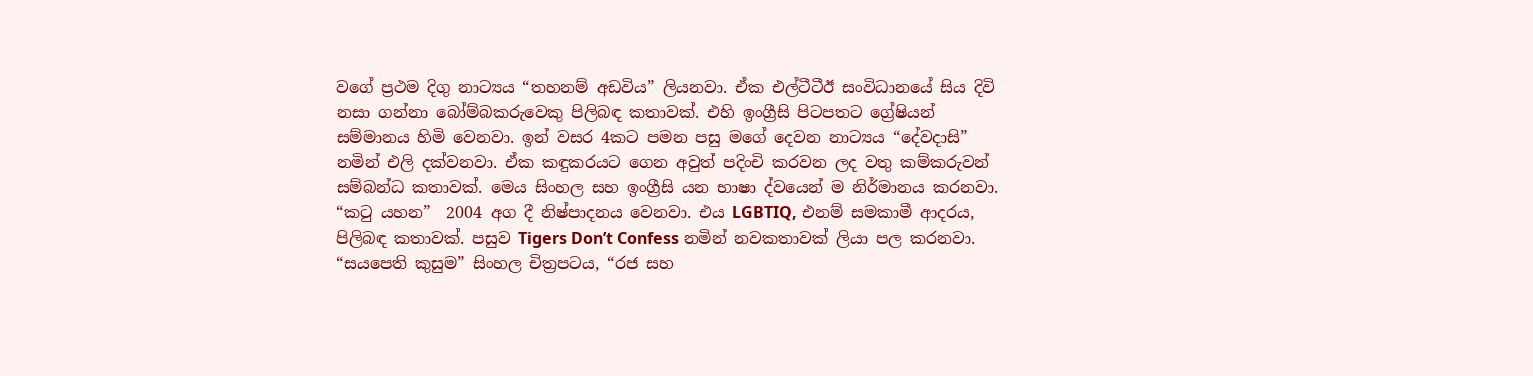වගේ ප්‍රථම දිගු නාට්‍යය “තහනම් අඩවිය” ලියනවා. ඒක එල්ටීටීඊ සංවිධානයේ සිය දිවි නසා ගන්නා බෝම්බකරුවෙකු පිලිබඳ කතාවක්. එහි ඉංග්‍රීසි පිටපතට ග්‍රේෂියන් සම්මානය හිමි වෙනවා. ඉන් වසර 4කට පමන පසු මගේ දෙවන නාට්‍යය “දේවදාසි” නමින් එලි දක්වනවා. ඒක කඳුකරයට ගෙන අවුත් පදිංචි කරවන ලද වතු කම්කරුවන් සම්බන්ධ කතාවක්. මෙය සිංහල සහ ඉංග්‍රීසි යන භාෂා ද්වයෙන් ම නිර්මානය කරනවා. “කටු යහන”  2004 අග දී නිෂ්පාදනය වෙනවා. එය LGBTIQ, එනම් සමකාමී ආදරය, පිලිබඳ කතාවක්. පසුව Tigers Don’t Confess නමින් නවකතාවක් ලියා පල කරනවා. “සයපෙති කුසුම” සිංහල චිත්‍රපටය, “රජ සහ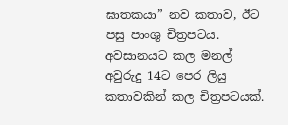ඝාතකයා” නව කතාව, ඊට පසු පාංශු චිත්‍රපටය. අවසානයට කල මනල් අවුරුදු 14ට පෙර ලියු කතාවකින් කල චිත්‍රපටයක්.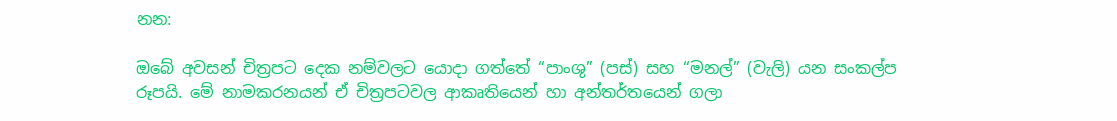නන:

ඔබේ අවසන් චිත්‍රපට දෙක නම්වලට යොදා ගත්තේ “පාංශු” (පස්) සහ “මනල්” (වැලි) යන සංකල්ප රූපයි. මේ නාමකරනයන් ඒ චිත්‍රපටවල ආකෘතියෙන් හා අන්තර්තයෙන් ගලා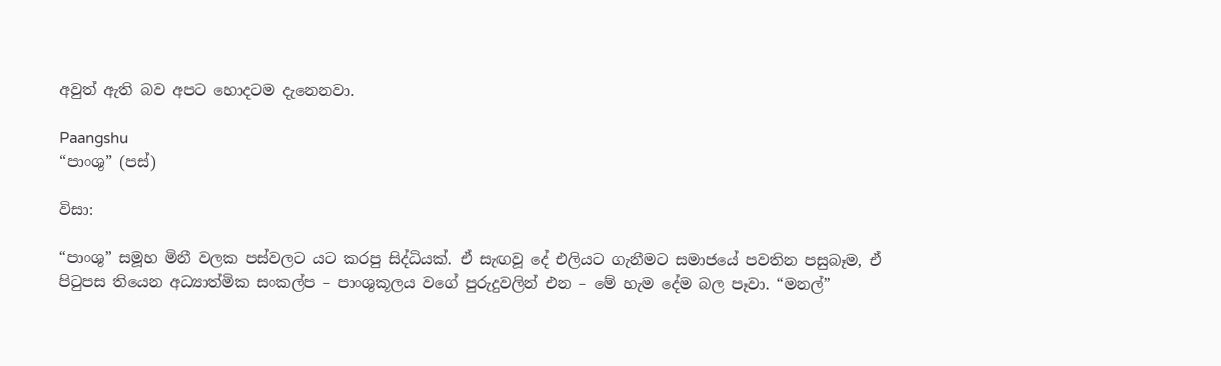අවුත් ඇති බව අපට හොදටම දැනෙනවා.

Paangshu
“පාංශු” (පස්)

විසා:

“පාංශු” සමූහ මිනී වලක පස්වලට යට කරපු සිද්ධියක්. ඒ සැඟවූ දේ එලියට ගැනීමට සමාජයේ පවතින පසුබෑම, ඒ පිටුපස තියෙන අධ්‍යාත්මික සංකල්ප – පාංශුකූලය වගේ පුරුදුවලින් එන – මේ හැම දේම බල පෑවා. “මනල්”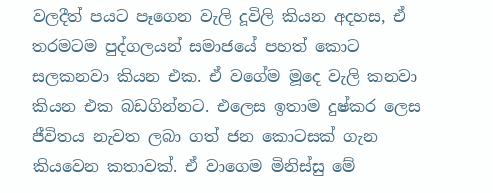වලදීත් පයට පෑගෙන වැලි දූවිලි කියන අදහස, ඒ තරමටම පුද්ගලයන් සමාජයේ පහත් කොට සලකනවා කියන එක. ඒ වගේම මූදෙ වැලි කනවා කියන එක බඩගින්නට. එලෙස ඉතාම දුෂ්කර ලෙස ජීවිතය නැවත ලබා ගත් ජන කොටසක් ගැන කියවෙන කතාවක්. ඒ වාගෙම මිනිස්සු මේ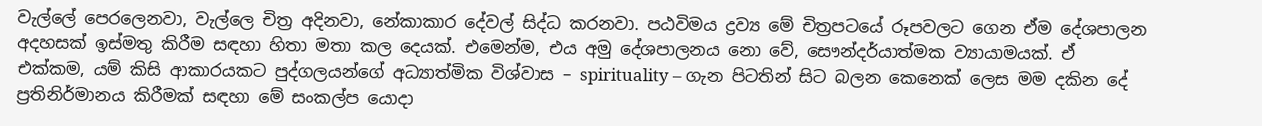වැල්ලේ පෙරලෙනවා, වැල්ලෙ චිත්‍ර අදිනවා, නේකාකාර දේවල් සිද්ධ කරනවා. පඨවිමය ද්‍රව්‍ය මේ චිත්‍රපටයේ රූපවලට ගෙන ඒම දේශපාලන අදහසක් ඉස්මතු කිරීම සඳහා හිතා මතා කල දෙයක්. එමෙන්ම, එය අමු දේශපාලනය නො වේ, සෞන්දර්යාත්මක ව්‍යායාමයක්. ඒ එක්කම, යම් කිසි ආකාරයකට පුද්ගලයන්ගේ අධ්‍යාත්මික විශ්වාස – spirituality – ගැන පිටතින් සිට බලන කෙනෙක් ලෙස මම දකින දේ ප්‍රතිනිර්මානය කිරීමක් සඳහා මේ සංකල්ප යොදා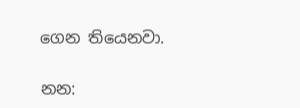ගෙන තියෙනවා.

නන: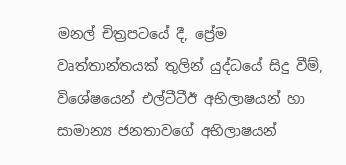මනල් චිත්‍රපටයේ දී, ප්‍රේම වෘත්තාන්තයක් තුලින් යුද්ධයේ සිදු වීම්, විශේෂයෙන් එල්ටීටීඊ අභිලාෂයන් හා සාමාන්‍ය ජනතාවගේ අභිලාෂයන්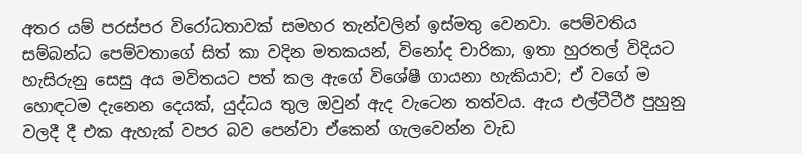අතර යම් පරස්පර විරෝධතාවක් සමහර තැන්වලින් ඉස්මතු වෙනවා. පෙම්වතිය සම්බන්ධ පෙම්වතාගේ සිත් කා වදින මතකයන්, විනෝද චාරිකා, ඉතා හුරතල් විදියට හැසිරුනු සෙසු අය මවිතයට පත් කල ඇගේ විශේෂී ගායනා හැකියාව; ඒ වගේ ම හොඳටම දැනෙන දෙයක්, යුද්ධය තුල ඔවුන් ඇද වැටෙන තත්වය. ඇය එල්ටීටීඊ පුහුනු වලදී දී එක ඇහැක් වපර බව පෙන්වා ඒකෙන් ගැලවෙන්න වැඩ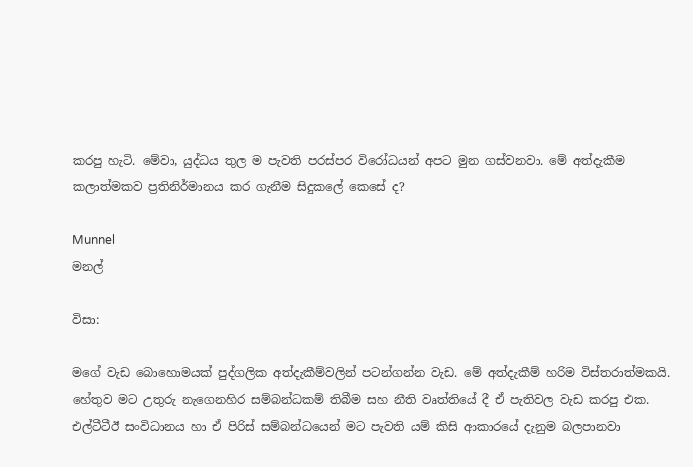කරපු හැටි. මේවා, යුද්ධය තුල ම පැවති පරස්පර විරෝධයන් අපට මුන ගස්වනවා. මේ අත්දැකීම කලාත්මකව ප්‍රතිනිර්මානය කර ගැනීම සිදුකලේ කෙසේ ද?

Munnel
මනල්

විසා:

මගේ වැඩ බොහොමයක් පුද්ගලික අත්දැකීම්වලින් පටන්ගන්න වැඩ. මේ අත්දැකීම් හරිම විස්තරාත්මකයි. හේතුව මට උතුරු නැගෙනහිර සම්බන්ධකම් තිබීම සහ නීති වෘත්තියේ දී ඒ පැතිවල වැඩ කරපු එක. එල්ටීටීඊ සංවිධානය හා ඒ පිරිස් සම්බන්ධයෙන් මට පැවති යම් කිසි ආකාරයේ දැනුම බලපානවා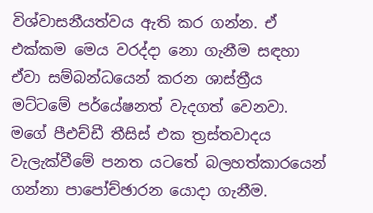විශ්වාසනීයත්වය ඇති කර ගන්න. ඒ එක්කම මෙය වරද්දා නො ගැනීම සඳහා ඒවා සම්බන්ධයෙන් කරන ශාස්ත්‍රීය මට්ටමේ පර්යේෂනත් වැදගත් වෙනවා. මගේ පීඑච්ඩී තීසිස් එක ත්‍රස්තවාදය වැලැක්වීමේ පනත යටතේ බලහත්කාරයෙන් ගන්නා පාපෝච්ඡාරන යොදා ගැනීම.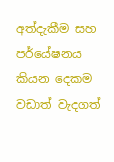අත්දැකීම සහ පර්යේෂනය කියන දෙකම වඩාත් වැදගත්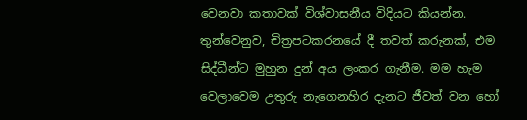වෙනවා කතාවක් විශ්වාසනීය විදියට කියන්න. තුන්වෙනුව, චිත්‍රපටකරනයේ දී තවත් කරුනක්, එම සිද්ධීන්ට මුහුන දුන් අය ලංකර ගැනීම. මම හැම වෙලාවෙම උතුරු නැගෙනහිර දැනට ජීවත් වන හෝ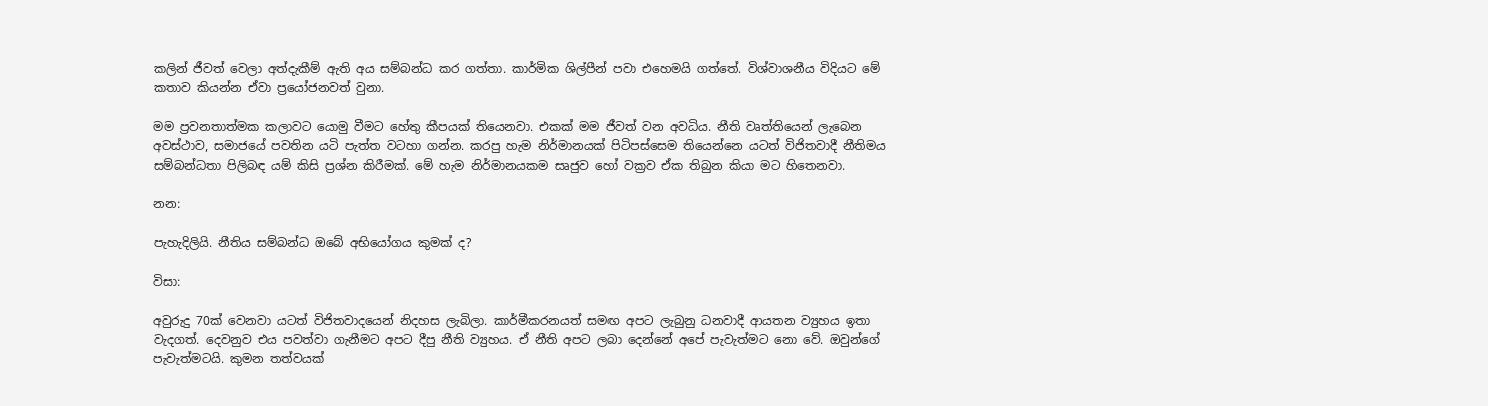කලින් ජීවත් වෙලා අත්දැකීම් ඇති අය සම්බන්ධ කර ගත්තා. කාර්මික ශිල්පීන් පවා එහෙමයි ගත්තේ. විශ්වාශනීය විදියට මේ කතාව කියන්න ඒවා ප්‍රයෝජනවත් වුනා.

මම ප්‍රවනතාත්මක කලාවට යොමු වීමට හේතු කීපයක් තියෙනවා. එකක් මම ජීවත් වන අවධිය. නීති වෘත්තියෙන් ලැබෙන අවස්ථාව, සමාජයේ පවතින යටි පැත්ත වටහා ගන්න. කරපු හැම නිර්මානයක් පිටිපස්සෙම තියෙන්නෙ යටත් විජිතවාදී නීතිමය සම්බන්ධතා පිලිබඳ යම් කිසි ප්‍රශ්න කිරීමක්. මේ හැම නිර්මානයකම සෘජුව හෝ වක්‍රව ඒක තිබුන කියා මට හිතෙනවා.

නන:

පැහැදිලියි. නීතිය සම්බන්ධ ඔබේ අභියෝගය කුමක් ද?

විසා:

අවුරුදු 70ක් වෙනවා යටත් විජිතවාදයෙන් නිදහස ලැබිලා. කාර්මීකරනයත් සමඟ අපට ලැබුනු ධනවාදී ආයතන ව්‍යුහය ඉතා වැදගත්. දෙවනුව එය පවත්වා ගැනීමට අපට දීපු නීති ව්‍යුහය. ඒ නීති අපට ලබා දෙන්නේ අපේ පැවැත්මට නො වේ. ඔවුන්ගේ පැවැත්මටයි. කුමන තත්වයක්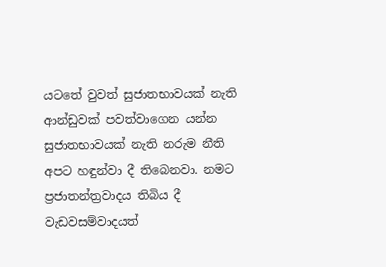යටතේ වුවත් සුජාතභාවයක් නැති ආන්ඩුවක් පවත්වාගෙන යන්න සුජාතභාවයක් නැති නරුම නීති  අපට හඳුන්වා දී තිබෙනවා. නමට ප්‍රජාතන්ත්‍රවාදය තිබිය දී වැඩවසම්වාදයත්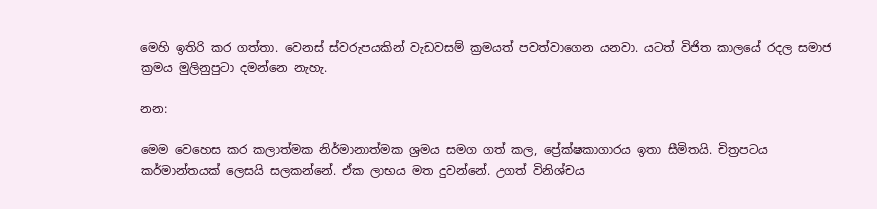මෙහි ඉතිරි කර ගත්තා. වෙනස් ස්වරුපයකින් වැඩවසම් ක්‍රමයත් පවත්වාගෙන යනවා. යටත් විජිත කාලයේ රදල සමාජ ක්‍රමය මුලිනුපුටා දමන්නෙ නැහැ.

නන:

මෙම වෙහෙස කර කලාත්මක නිර්මානාත්මක ශ්‍රමය සමග ගත් කල, ප්‍රේක්ෂකාගාරය ඉතා සීමිතයි. චිත්‍රපටය කර්මාන්තයක් ලෙසයි සලකන්නේ. ඒක ලාභය මත දුවන්නේ. උගත් විනිශ්චය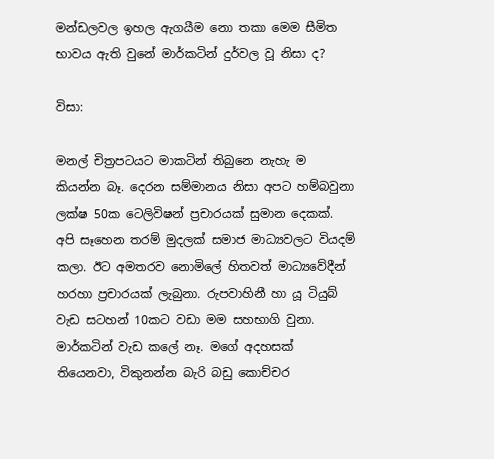මන්ඩලවල ඉහල ඇගයීම නො තකා මෙම සීමිත භාවය ඇති වුනේ මාර්කටින් දුර්වල වූ නිසා ද?

විසා:

මනල් චිත්‍රපටයට මාකටින් තිබුනෙ නැහැ ම කියන්න බෑ. දෙරන සම්මානය නිසා අපට හම්බවුනා  ලක්ෂ 50ක ටෙලිවිෂන් ප්‍රචාරයක් සුමාන දෙකක්. අපි සෑහෙන තරම් මුදලක් සමාජ මාධ්‍යවලට වියදම් කලා. ඊට අමතරව නොමිලේ හිතවත් මාධ්‍යවේදීන් හරහා ප්‍රචාරයක් ලැබුනා. රුපවාහිනී හා යූ ටියුබ් වැඩ සටහන් 10කට වඩා මම සහභාගි වුනා. මාර්කටින් වැඩ කලේ නෑ. මගේ අදහසක් තියෙනවා, විකුනන්න බැරි බඩු කොච්චර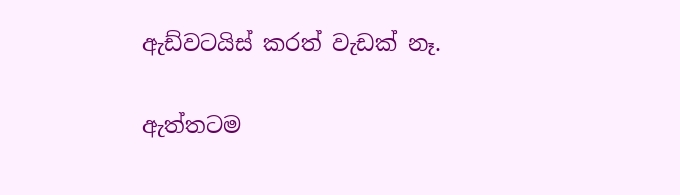ඇඩ්වටයිස් කරත් වැඩක් නෑ.

ඇත්තටම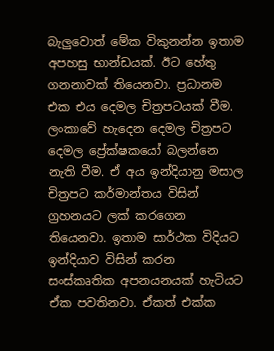බැලුවොත් මේක විකුනන්න ඉතාම අපහසු භාන්ඩයක්. ඊට හේතු ගනනාවක් තියෙනවා. ප්‍රධානම එක එය දෙමල චිත්‍රපටයක් වීම. ලංකාවේ හැදෙන දෙමල චිත්‍රපට දෙමල ප්‍රේක්ෂකයෝ බලන්නෙ නැති වීම. ඒ අය ඉන්දියානු මසාල චිත්‍රපට කර්මාන්තය විසින් ග්‍රහනයට ලක් කරගෙන තියෙනවා. ඉතාම සාර්ථක විදියට ඉන්දියාව විසින් කරන සංස්කෘතික අපනයනයක් හැටියට ඒක පවතිනවා. ඒකත් එක්ක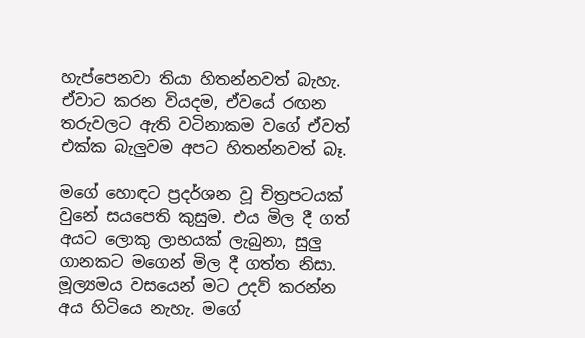හැප්පෙනවා තියා හිතන්නවත් බැහැ. ඒවාට කරන වියදම, ඒවයේ රඟන තරුවලට ඇති වටිනාකම වගේ ඒවත් එක්ක බැලුවම අපට හිතන්නවත් බෑ.

මගේ හොඳට ප්‍රදර්ශන වූ චිත්‍රපටයක් වුනේ සයපෙති කුසුම. එය මිල දී ගත් අයට ලොකු ලාභයක් ලැබුනා, සුලු ගානකට මගෙන් මිල දී ගත්ත නිසා. මූල්‍යමය වසයෙන් මට උදව් කරන්න අය හිටියෙ නැහැ. මගේ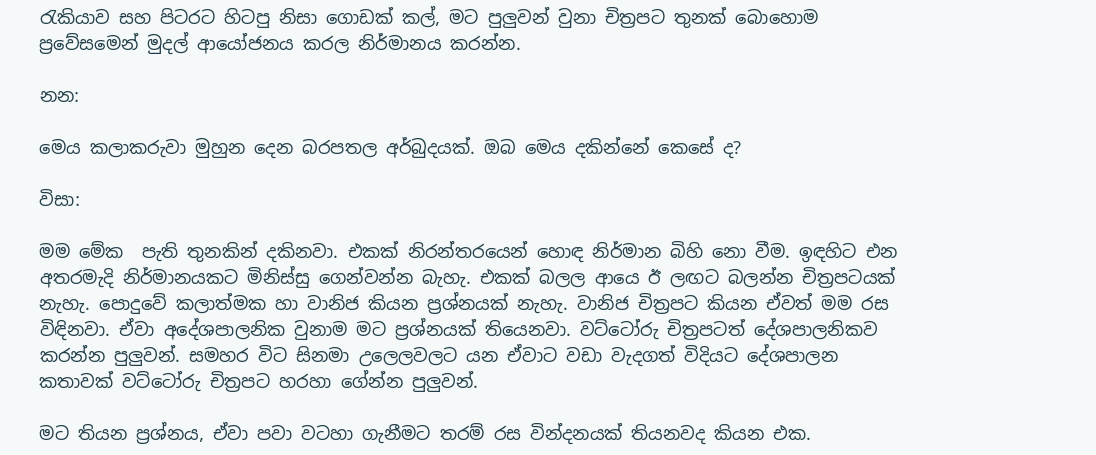රැකියාව සහ පිටරට හිටපු නිසා ගොඩක් කල්, මට පුලුවන් වුනා චිත්‍රපට තුනක් බොහොම ප්‍රවේසමෙන් මුදල් ආයෝජනය කරල නිර්මානය කරන්න.

නන:

මෙය කලාකරුවා මුහුන දෙන බරපතල අර්බුදයක්. ඔබ මෙය දකින්නේ කෙසේ ද?

විසා:

මම මේක  පැති තුනකින් දකිනවා. එකක් නිරන්තරයෙන් හොඳ නිර්මාන බිහි නො වීම. ඉඳහිට එන අතරමැදි නිර්මානයකට මිනිස්සු ගෙන්වන්න බැහැ. එකක් බලල ආයෙ ඊ ලඟට බලන්න චිත්‍රපටයක් නැහැ. පොදුවේ කලාත්මක හා වානිජ කියන ප්‍රශ්නයක් නැහැ. වානිජ චිත්‍රපට කියන ඒවත් මම රස විඳිනවා. ඒවා අදේශපාලනික වුනාම මට ප්‍රශ්නයක් තියෙනවා. වට්ටෝරු චිත්‍රපටත් දේශපාලනිකව කරන්න පුලුවන්. සමහර විට සිනමා උලෙලවලට යන ඒවාට වඩා වැදගත් විදියට දේශපාලන කතාවක් වට්ටෝරු චිත්‍රපට හරහා ගේන්න පුලුවන්.

මට තියන ප්‍රශ්නය, ඒවා පවා වටහා ගැනීමට තරම් රස වින්දනයක් තියනවද කියන එක.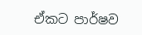ඒකට පාර්ෂව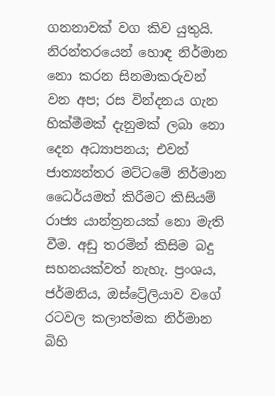ගනනාවක් වග කිව යුතුයි. නිරන්තරයෙන් හොඳ නිර්මාන නො කරන සිනමාකරුවන් වන අප; රස වින්දනය ගැන හික්මීමක් දැනුමක් ලබා නො දෙන අධ්‍යාපනය; එවන් ජාත්‍යන්තර මට්ටමේ නිර්මාන ධෛර්යමත් කිරීමට කිසියම් රාජ්‍ය යාන්ත්‍රනයක් නො මැති වීම. අඩු තරමින් කිසිම බදු සහනයක්වත් නැහැ. ප්‍රංශය, ජර්මනිය, ඔස්ට්‍රේලියාව වගේ රටවල කලාත්මක නිර්මාන බිහි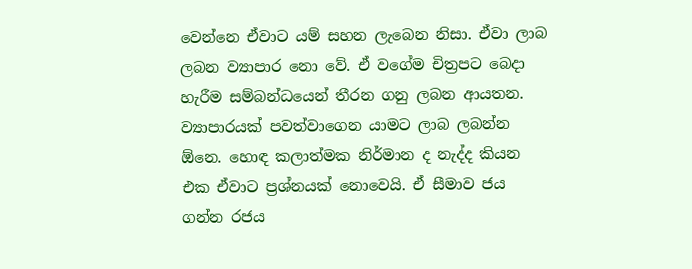වෙන්නෙ ඒවාට යම් සහන ලැබෙන නිසා. ඒවා ලාබ ලබන ව්‍යාපාර නො වේ. ඒ වගේම චිත්‍රපට බෙදා හැරීම සම්බන්ධයෙන් තීරන ගනු ලබන ආයතන. ව්‍යාපාරයක් පවත්වාගෙන යාමට ලාබ ලබන්න ඕනෙ. හොඳ කලාත්මක නිර්මාන ද නැද්ද කියන එක ඒවාට ප්‍රශ්නයක් නොවෙයි. ඒ සීමාව ජය ගන්න රජය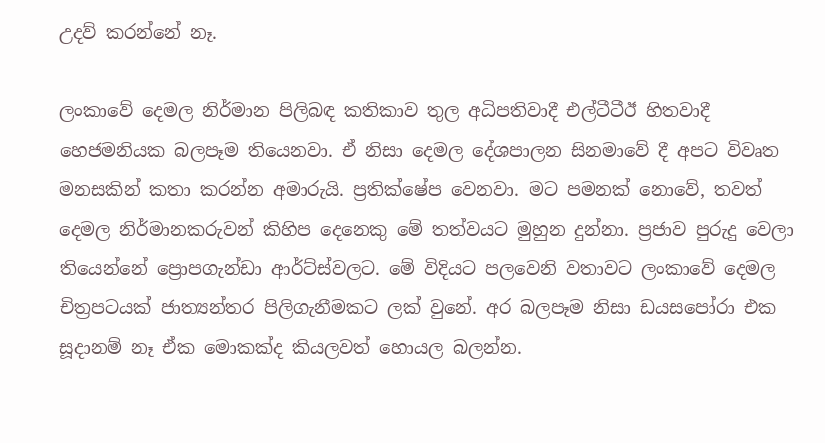උදව් කරන්නේ නෑ.

ලංකාවේ දෙමල නිර්මාන පිලිබඳ කතිකාව තුල අධිපතිවාදී එල්ටීටීඊ හිතවාදී හෙජමනියක බලපෑම තියෙනවා. ඒ නිසා දෙමල දේශපාලන සිනමාවේ දී අපට විවෘත මනසකින් කතා කරන්න අමාරුයි. ප්‍රතික්ෂේප වෙනවා. මට පමනක් නොවේ, තවත් දෙමල නිර්මානකරුවන් කිහිප දෙනෙකු මේ තත්වයට මුහුන දුන්නා. ප්‍රජාව පුරුදු වෙලා තියෙන්නේ ප්‍රොපගැන්ඩා ආර්ට්ස්වලට. මේ විදියට පලවෙනි වතාවට ලංකාවේ දෙමල චිත්‍රපටයක් ජාත්‍යන්තර පිලිගැනීමකට ලක් වුනේ. අර බලපෑම නිසා ඩයසපෝරා එක සූදානම් නෑ ඒක මොකක්ද කියලවත් හොයල බලන්න.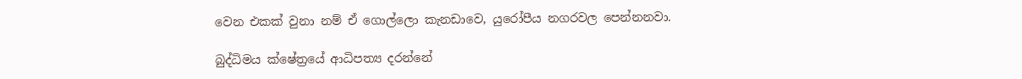වෙන එකක් වුනා නම් ඒ ගොල්ලො කැනඩාවෙ, යුරෝපීය නගරවල පෙන්නනවා.

බුද්ධිමය ක්ෂේත්‍රයේ ආධිපත්‍ය දරන්නේ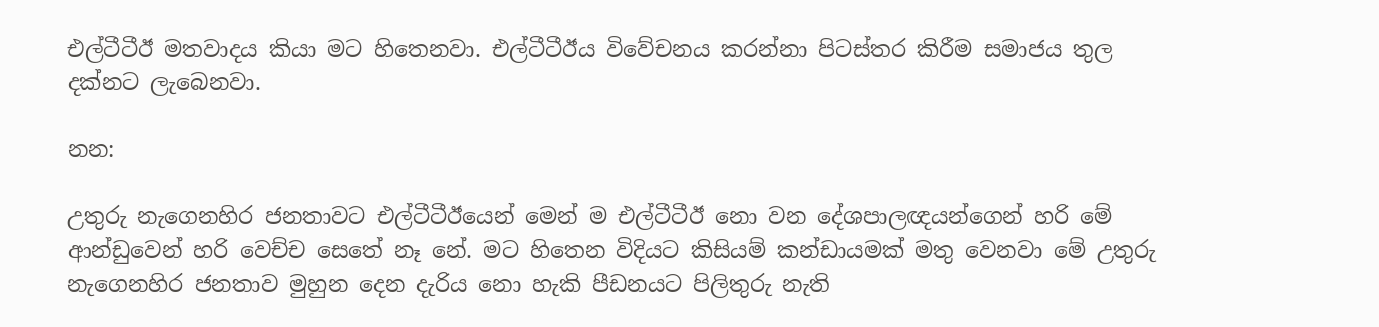එල්ටීටීඊ මතවාදය කියා මට හිතෙනවා. එල්ටීටීඊය විවේචනය කරන්නා පිටස්තර කිරීම සමාජය තුල දක්නට ලැබෙනවා.

නන:

උතුරු නැගෙනහිර ජනතාවට එල්ටීටීඊයෙන් මෙන් ම එල්ටීටීඊ නො වන දේශපාලඥයන්ගෙන් හරි මේ ආන්ඩුවෙන් හරි වෙච්ච සෙතේ නෑ නේ. මට හිතෙන විදියට කිසියම් කන්ඩායමක් මතු වෙනවා මේ උතුරු නැගෙනහිර ජනතාව මුහුන දෙන දැරිය නො හැකි පීඩනයට පිලිතුරු නැති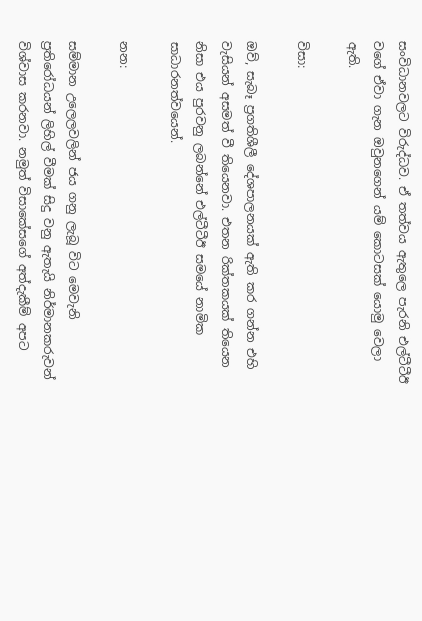සංවිධානවලට විරුද්ධව. ඒ තත්වය ඇතුලෙ පැරනි එල්ටීටීඊ වගේ ඒවා ගැන ඔවුනගෙන් යම් කොටසක් යොමු වෙලා ඇති.

විසා:

ඔව්, සැබෑ ප්‍රගතිශීලී දේශපාලනයක් ඇති කර ගන්න එහි වැසියන් අසමත් වී තියෙනවා. එතන රික්තකයක් තියෙන නිසා එය පුරවනු ලබන්නේ එල්ටීටීඊ සමයේ නාමික සාධාරනත්වයෙන්.

නන:

සම්මාන උලෙලවලින් ජය ගනු ලැබූ විට මෙවැනි ප්‍රතිරෝධයන් ලිහිල් වීමක් සිදු වනු ඇතැයි නිර්මානකරුවන් විශ්වාස කරනවා. නමුත් විසාකේසගේ අත්දැකීම් අපට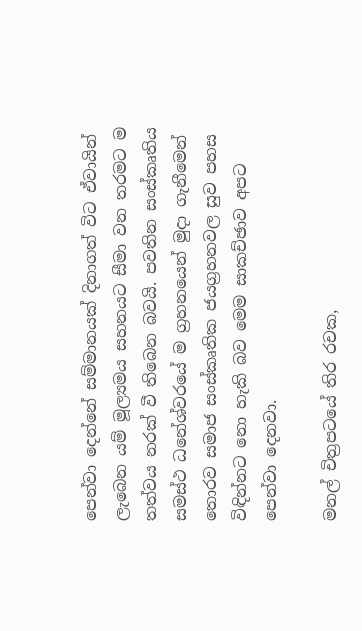පෙන්වා දෙන්නේ සම්මානයක් දිනාගත් විට ඒවායින් ලැබෙන යම් මූල්‍යමය සහනයට සීමා වන තරමට ම තත්වය නරක් වී තිබෙන බවයි. පවතින සංස්කෘතිය සමස්ථ ධනේශ්වරයේ ම ග්‍රහනයෙන් මුදා ගැනීමෙන් තොරව සමාජ සංස්කෘතික ජයග්‍රහනවල සුව පහස විඳින්නට නො හැකි බව මෙම සාකච්ඡාව අපට පෙන්වා දෙනවා.

මනල් චිත්‍රපටයේ තිර රචක,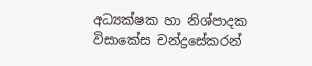අධ්‍යක්ෂක හා නිශ්පාදක විසාකේස චන්ද්‍රසේකරන්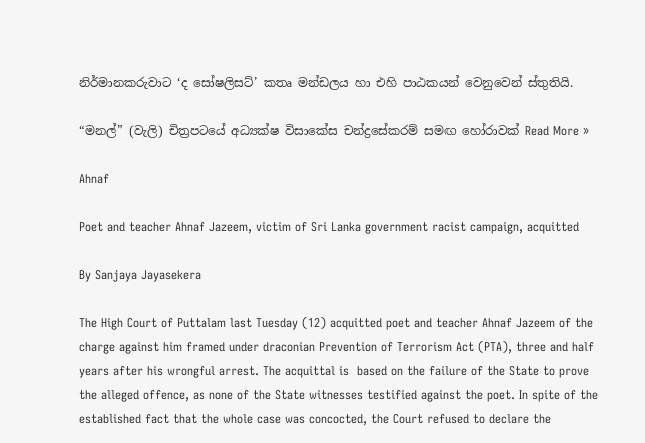නිර්මානකරුවාට ‘ද සෝෂලිසට්’ කතෘ මන්ඩලය හා එහි පාඨකයන් වෙනුවෙන් ස්තුතියි.

“මනල්” (වැලි) චිත්‍රපටයේ අධ්‍යක්ෂ විසාකේස චන්ද්‍රසේකරම් සමඟ හෝරාවක් Read More »

Ahnaf

Poet and teacher Ahnaf Jazeem, victim of Sri Lanka government racist campaign, acquitted

By Sanjaya Jayasekera

The High Court of Puttalam last Tuesday (12) acquitted poet and teacher Ahnaf Jazeem of the charge against him framed under draconian Prevention of Terrorism Act (PTA), three and half years after his wrongful arrest. The acquittal is  based on the failure of the State to prove the alleged offence, as none of the State witnesses testified against the poet. In spite of the established fact that the whole case was concocted, the Court refused to declare the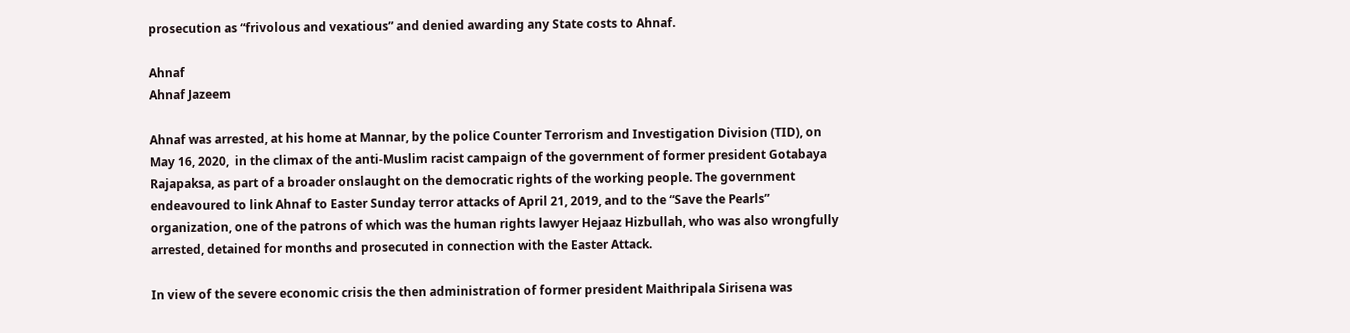prosecution as “frivolous and vexatious” and denied awarding any State costs to Ahnaf.

Ahnaf
Ahnaf Jazeem

Ahnaf was arrested, at his home at Mannar, by the police Counter Terrorism and Investigation Division (TID), on May 16, 2020,  in the climax of the anti-Muslim racist campaign of the government of former president Gotabaya Rajapaksa, as part of a broader onslaught on the democratic rights of the working people. The government endeavoured to link Ahnaf to Easter Sunday terror attacks of April 21, 2019, and to the “Save the Pearls” organization, one of the patrons of which was the human rights lawyer Hejaaz Hizbullah, who was also wrongfully arrested, detained for months and prosecuted in connection with the Easter Attack.

In view of the severe economic crisis the then administration of former president Maithripala Sirisena was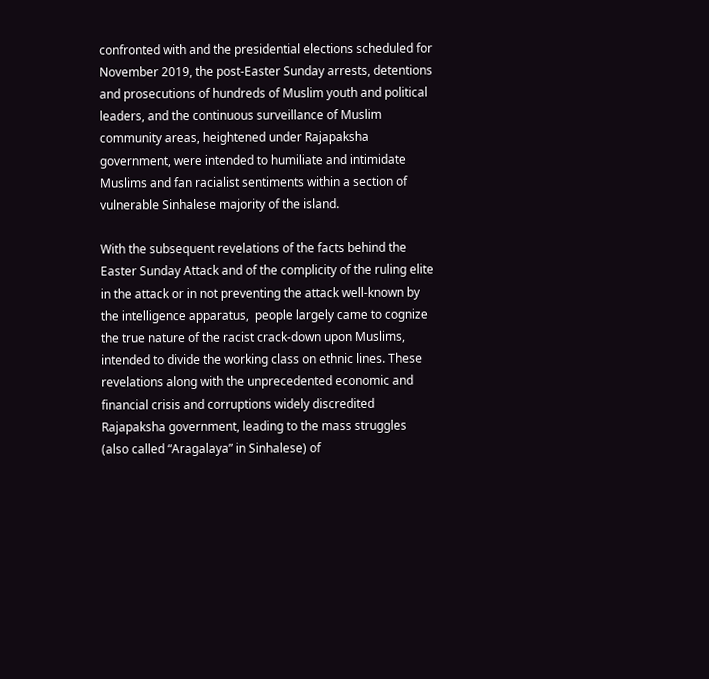confronted with and the presidential elections scheduled for November 2019, the post-Easter Sunday arrests, detentions and prosecutions of hundreds of Muslim youth and political leaders, and the continuous surveillance of Muslim community areas, heightened under Rajapaksha government, were intended to humiliate and intimidate Muslims and fan racialist sentiments within a section of vulnerable Sinhalese majority of the island.

With the subsequent revelations of the facts behind the Easter Sunday Attack and of the complicity of the ruling elite in the attack or in not preventing the attack well-known by the intelligence apparatus,  people largely came to cognize the true nature of the racist crack-down upon Muslims, intended to divide the working class on ethnic lines. These revelations along with the unprecedented economic and financial crisis and corruptions widely discredited Rajapaksha government, leading to the mass struggles (also called “Aragalaya” in Sinhalese) of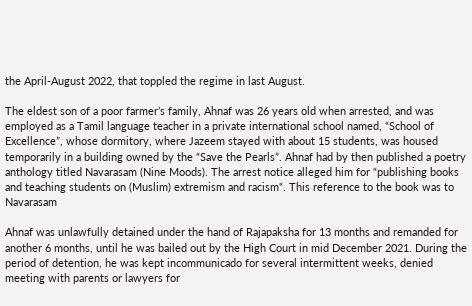the April-August 2022, that toppled the regime in last August.

The eldest son of a poor farmer’s family, Ahnaf was 26 years old when arrested, and was employed as a Tamil language teacher in a private international school named, “School of Excellence”, whose dormitory, where Jazeem stayed with about 15 students, was housed temporarily in a building owned by the “Save the Pearls”. Ahnaf had by then published a poetry anthology titled Navarasam (Nine Moods). The arrest notice alleged him for “publishing books and teaching students on (Muslim) extremism and racism“. This reference to the book was to Navarasam

Ahnaf was unlawfully detained under the hand of Rajapaksha for 13 months and remanded for another 6 months, until he was bailed out by the High Court in mid December 2021. During the period of detention, he was kept incommunicado for several intermittent weeks, denied meeting with parents or lawyers for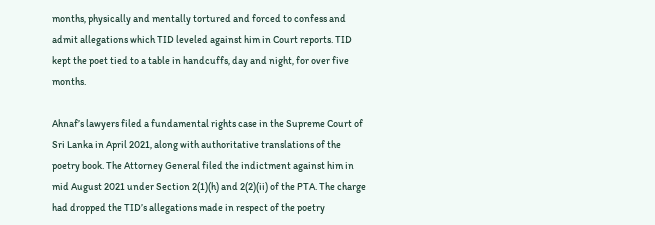months, physically and mentally tortured and forced to confess and admit allegations which TID leveled against him in Court reports. TID kept the poet tied to a table in handcuffs, day and night, for over five months.

Ahnaf’s lawyers filed a fundamental rights case in the Supreme Court of Sri Lanka in April 2021, along with authoritative translations of the poetry book. The Attorney General filed the indictment against him in mid August 2021 under Section 2(1)(h) and 2(2)(ii) of the PTA. The charge had dropped the TID’s allegations made in respect of the poetry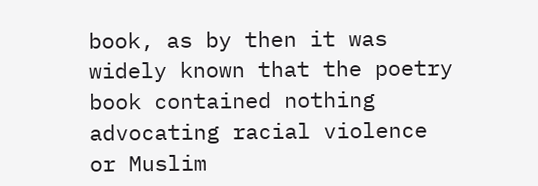book, as by then it was widely known that the poetry book contained nothing advocating racial violence or Muslim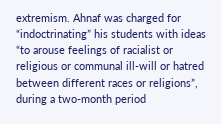extremism. Ahnaf was charged for “indoctrinating” his students with ideas “to arouse feelings of racialist or religious or communal ill-will or hatred between different races or religions”, during a two-month period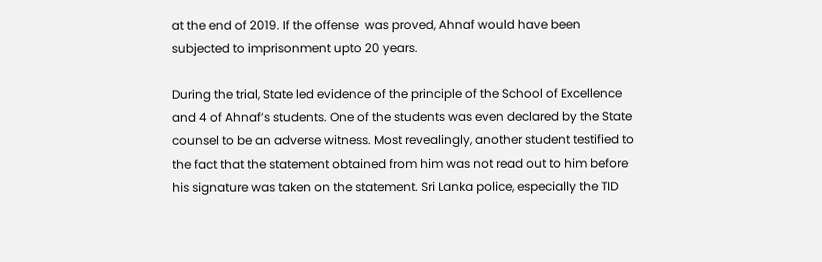at the end of 2019. If the offense  was proved, Ahnaf would have been subjected to imprisonment upto 20 years.

During the trial, State led evidence of the principle of the School of Excellence and 4 of Ahnaf’s students. One of the students was even declared by the State counsel to be an adverse witness. Most revealingly, another student testified to the fact that the statement obtained from him was not read out to him before his signature was taken on the statement. Sri Lanka police, especially the TID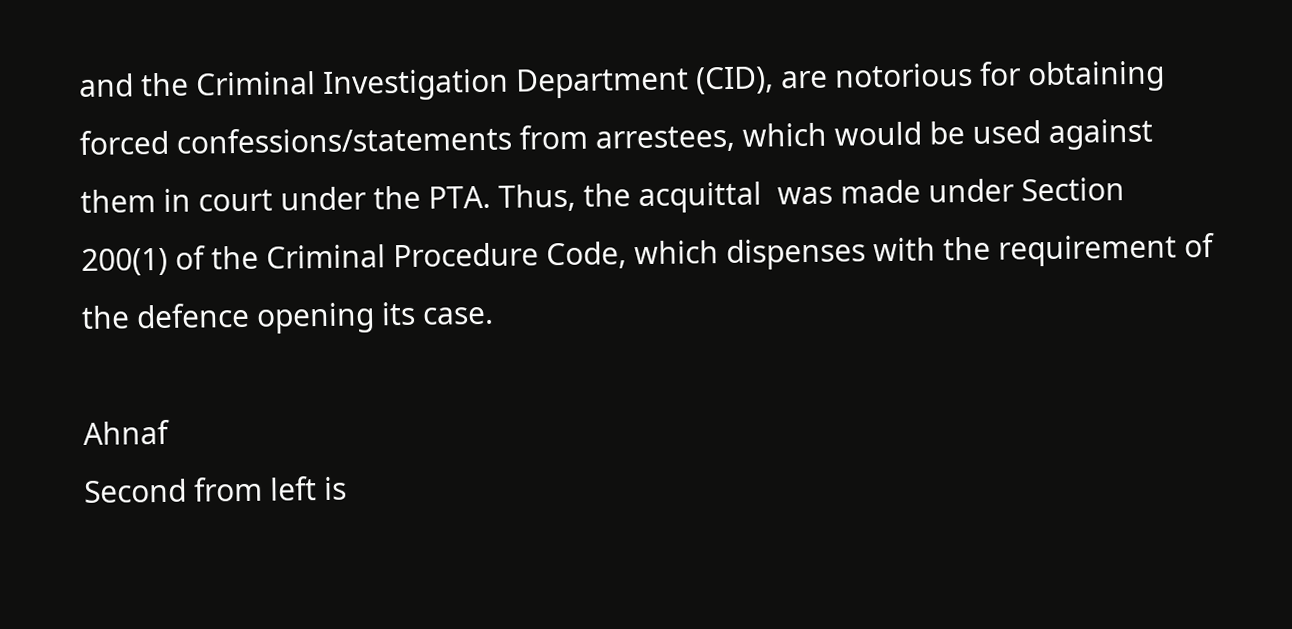and the Criminal Investigation Department (CID), are notorious for obtaining forced confessions/statements from arrestees, which would be used against them in court under the PTA. Thus, the acquittal  was made under Section 200(1) of the Criminal Procedure Code, which dispenses with the requirement of the defence opening its case.

Ahnaf
Second from left is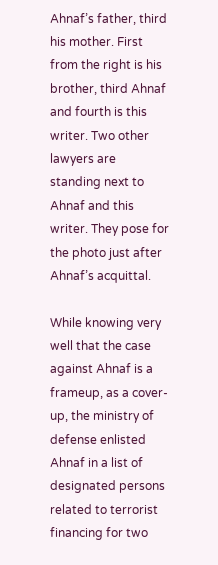Ahnaf’s father, third his mother. First from the right is his brother, third Ahnaf and fourth is this writer. Two other lawyers are standing next to Ahnaf and this writer. They pose for the photo just after Ahnaf’s acquittal.

While knowing very well that the case against Ahnaf is a frameup, as a cover-up, the ministry of defense enlisted Ahnaf in a list of designated persons related to terrorist financing for two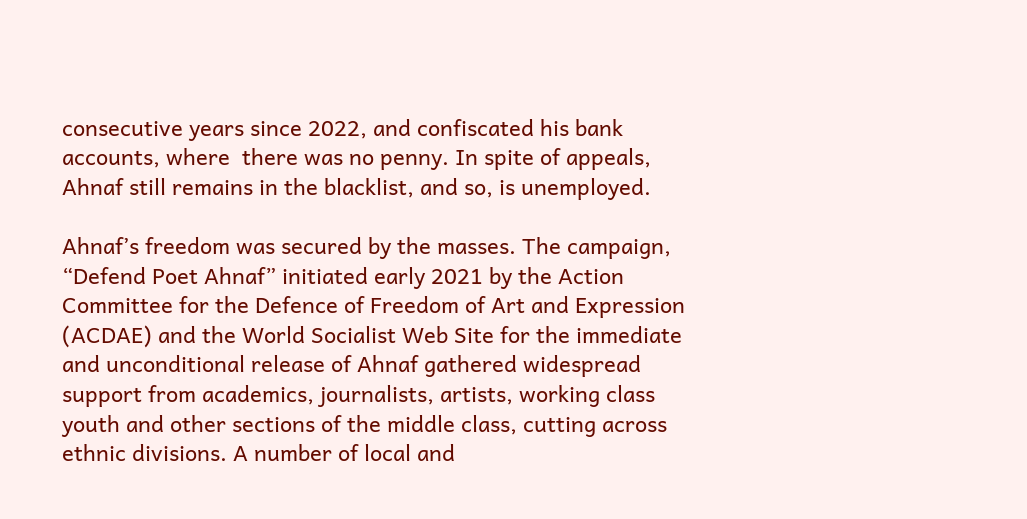consecutive years since 2022, and confiscated his bank accounts, where  there was no penny. In spite of appeals, Ahnaf still remains in the blacklist, and so, is unemployed.

Ahnaf’s freedom was secured by the masses. The campaign, “Defend Poet Ahnaf” initiated early 2021 by the Action Committee for the Defence of Freedom of Art and Expression (ACDAE) and the World Socialist Web Site for the immediate and unconditional release of Ahnaf gathered widespread support from academics, journalists, artists, working class youth and other sections of the middle class, cutting across ethnic divisions. A number of local and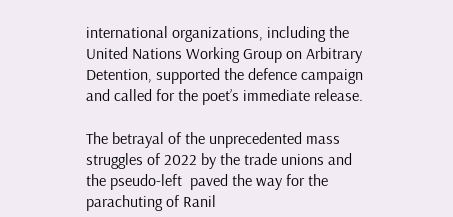international organizations, including the United Nations Working Group on Arbitrary Detention, supported the defence campaign and called for the poet’s immediate release.

The betrayal of the unprecedented mass struggles of 2022 by the trade unions and the pseudo-left  paved the way for the parachuting of Ranil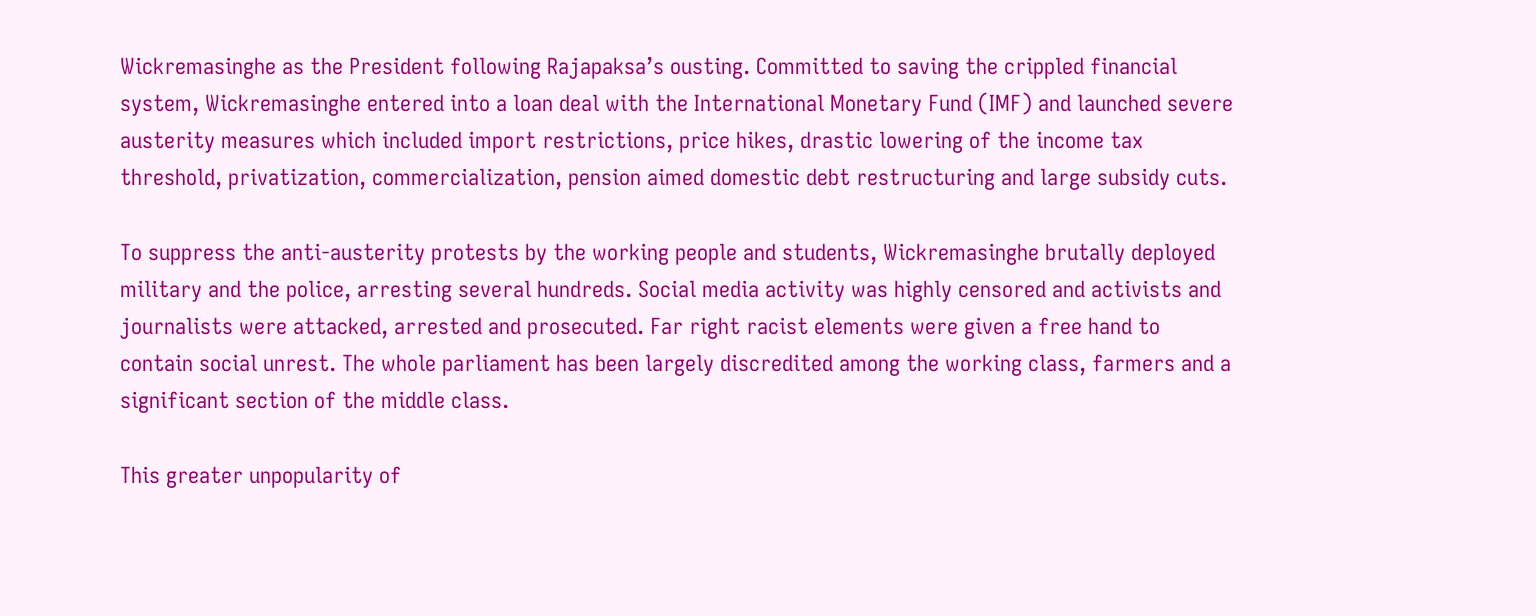Wickremasinghe as the President following Rajapaksa’s ousting. Committed to saving the crippled financial system, Wickremasinghe entered into a loan deal with the International Monetary Fund (IMF) and launched severe austerity measures which included import restrictions, price hikes, drastic lowering of the income tax threshold, privatization, commercialization, pension aimed domestic debt restructuring and large subsidy cuts.

To suppress the anti-austerity protests by the working people and students, Wickremasinghe brutally deployed military and the police, arresting several hundreds. Social media activity was highly censored and activists and journalists were attacked, arrested and prosecuted. Far right racist elements were given a free hand to contain social unrest. The whole parliament has been largely discredited among the working class, farmers and a significant section of the middle class.

This greater unpopularity of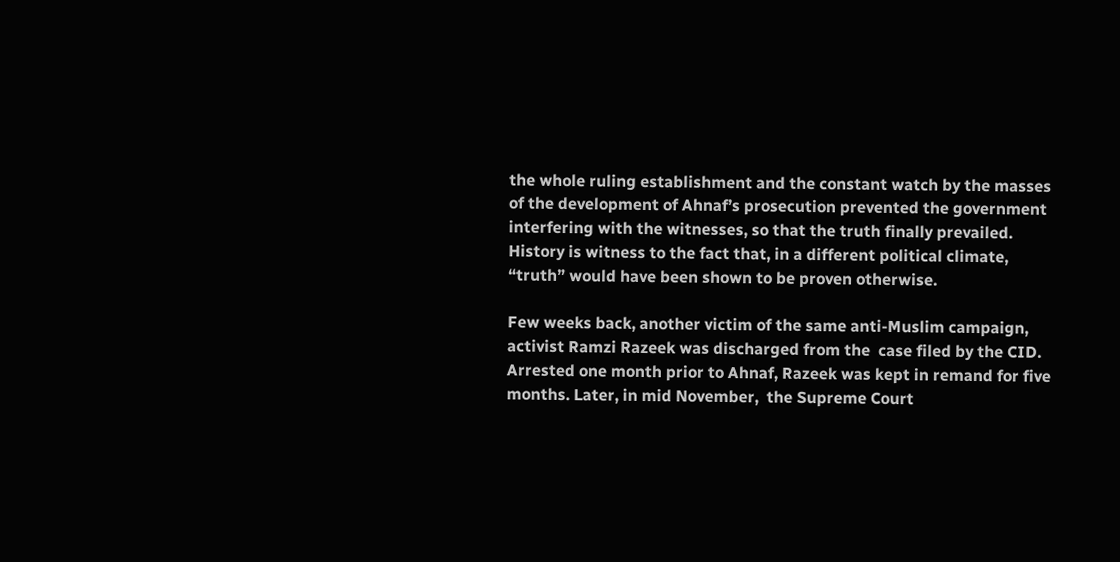the whole ruling establishment and the constant watch by the masses of the development of Ahnaf’s prosecution prevented the government interfering with the witnesses, so that the truth finally prevailed. History is witness to the fact that, in a different political climate, “truth” would have been shown to be proven otherwise.

Few weeks back, another victim of the same anti-Muslim campaign, activist Ramzi Razeek was discharged from the  case filed by the CID. Arrested one month prior to Ahnaf, Razeek was kept in remand for five months. Later, in mid November,  the Supreme Court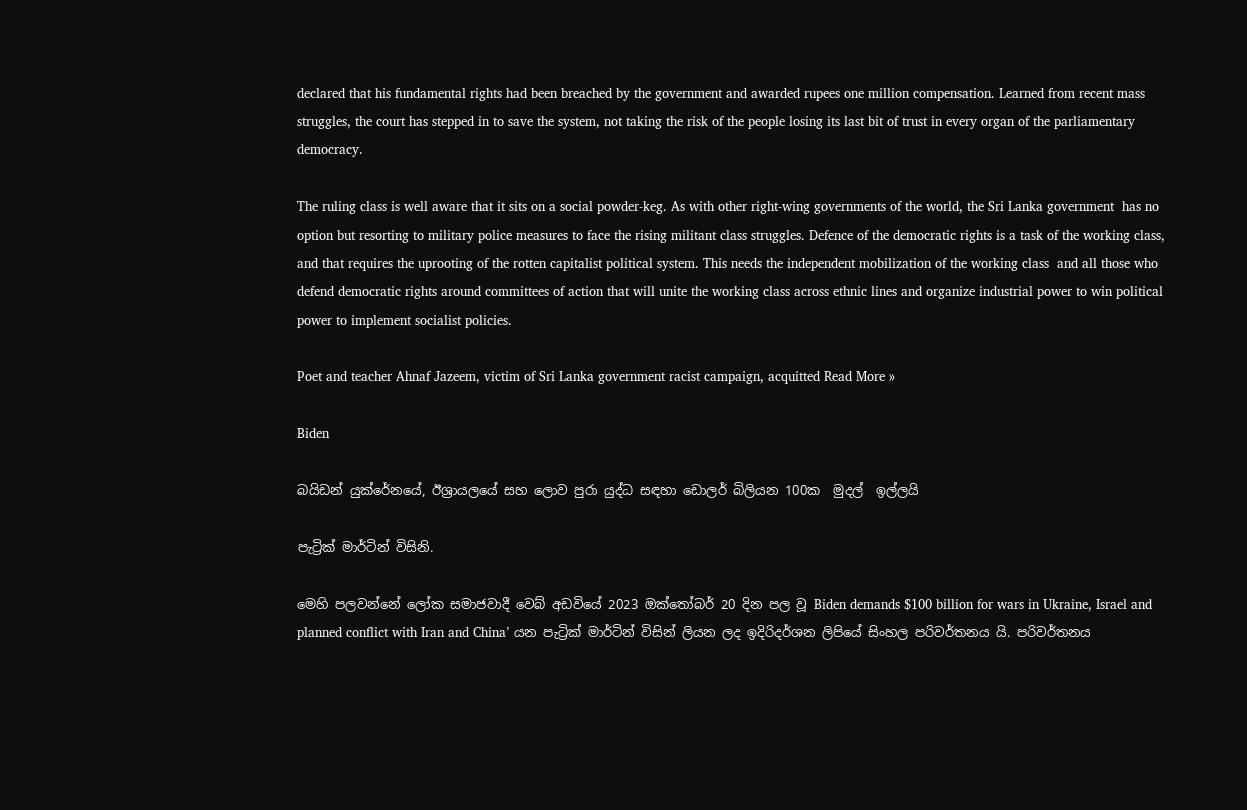declared that his fundamental rights had been breached by the government and awarded rupees one million compensation. Learned from recent mass struggles, the court has stepped in to save the system, not taking the risk of the people losing its last bit of trust in every organ of the parliamentary democracy.

The ruling class is well aware that it sits on a social powder-keg. As with other right-wing governments of the world, the Sri Lanka government  has no option but resorting to military police measures to face the rising militant class struggles. Defence of the democratic rights is a task of the working class, and that requires the uprooting of the rotten capitalist political system. This needs the independent mobilization of the working class  and all those who defend democratic rights around committees of action that will unite the working class across ethnic lines and organize industrial power to win political power to implement socialist policies.

Poet and teacher Ahnaf Jazeem, victim of Sri Lanka government racist campaign, acquitted Read More »

Biden

බයිඩන් යුක්රේනයේ, ඊශ්‍රායලයේ සහ ලොව පුරා යුද්ධ සඳහා ඩොලර් බිලියන 100ක  මුදල්  ඉල්ලයි

පැට්‍රික් මාර්ටින් විසිනි.

මෙහි පලවන්නේ ලෝක සමාජවාදී වෙබ් අඩවියේ 2023 ඔක්තෝබර් 20 දින පල වූ Biden demands $100 billion for wars in Ukraine, Israel and planned conflict with Iran and China’ යන පැට්‍රික් මාර්ටින් විසින් ලියන ලද ඉදිරිදර්ශන ලිපියේ සිංහල පරිවර්තනය යි. පරිවර්තනය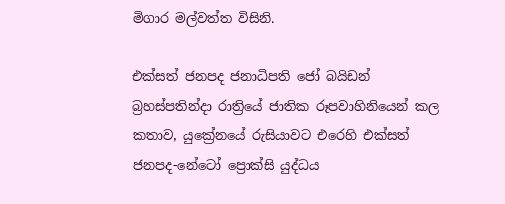මිගාර මල්වත්ත විසිනි.

එක්සත් ජනපද ජනාධිපති ජෝ බයිඩන් බ්‍රහස්පතින්දා රාත්‍රියේ ජාතික රූපවාහිනියෙන් කල කතාව, යුක්‍රේනයේ රුසියාවට එරෙහි එක්සත් ජනපද-නේටෝ ප්‍රොක්සි යුද්ධය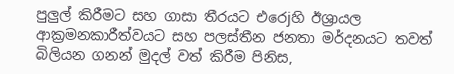පුලුල් කිරීමට සහ ගාසා තීරයට එරෙjහි ඊශ්‍රායල ආක්‍රමනකාරීත්වයට සහ පලස්තීන ජනතා මර්දනයට තවත් බිලියන ගනන් මුදල් වත් කිරීම පිනිස,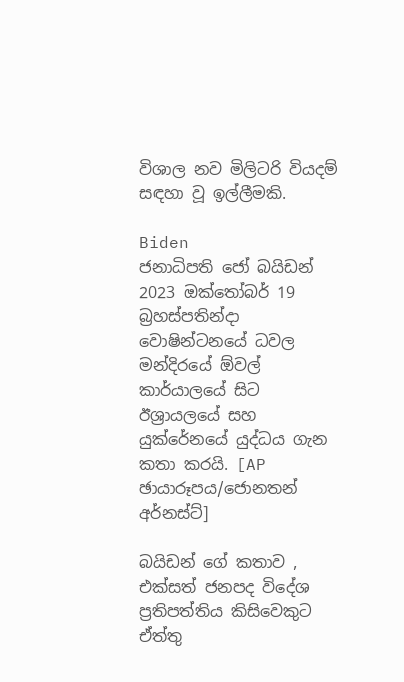විශාල නව මිලිටරි වියදම් සඳහා වූ ඉල්ලීමකි.

Biden
ජනාධිපති ජෝ බයිඩන් 2023 ඔක්තෝබර් 19 බ්‍රහස්පතින්දා වොෂින්ටනයේ ධවල මන්දිරයේ ඕවල් කාර්යාලයේ සිට ඊශ්‍රායලයේ සහ යුක්රේනයේ යුද්ධය ගැන කතා කරයි. [AP ඡායාරූපය/ජොනතන් අර්නස්ට්]

බයිඩන් ගේ කතාව , එක්සත් ජනපද විදේශ ප්‍රතිපත්තිය කිසිවෙකුට ඒත්තු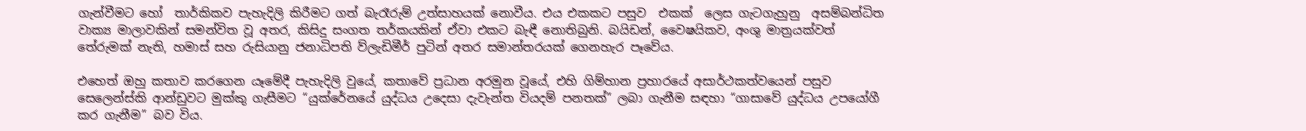ගැන්වීමට හෝ  තාර්කිකව පැහැදිලි කිරීමට ගත් බැරෑරුම් උත්සාහයක් නොවීය. එය එකකට පසුව  එකක්  ලෙස ගැටගැහුනු  අසම්බන්ධිත වාක්‍ය මාලාවකින් සමන්විත වූ අතර, කිසිදු සංගත තර්කයකින් ඒවා එකට බැඳී නොතිබුනි. බයිඩන්, වෛෂයිකව, අංශු මාත්‍රයක්වත් තේරුමක් නැති, හමාස් සහ රුසියානු ජනාධිපති ව්ලැඩිමීර් පුටින් අතර සමාන්තරයක් ගෙනහැර පෑවේය.

එහෙත් ඔහු කතාව කරගෙන යෑමේදී පැහැදිලි වුයේ, කතාවේ ප්‍රධාන අරමුන වූයේ, එහි ගිම්හාන ප්‍රහාරයේ අසාර්ථකත්වයෙන් පසුව සෙලෙන්ස්කි ආන්ඩුවට මුක්කු ගැසීමට “යුක්රේනයේ යුද්ධය උදෙසා දැවැන්ත වියදම් පනතක්” ලබා ගැනීම සඳහා “ගාසාවේ යුද්ධය උපයෝගී කර ගැනීම” බව විය.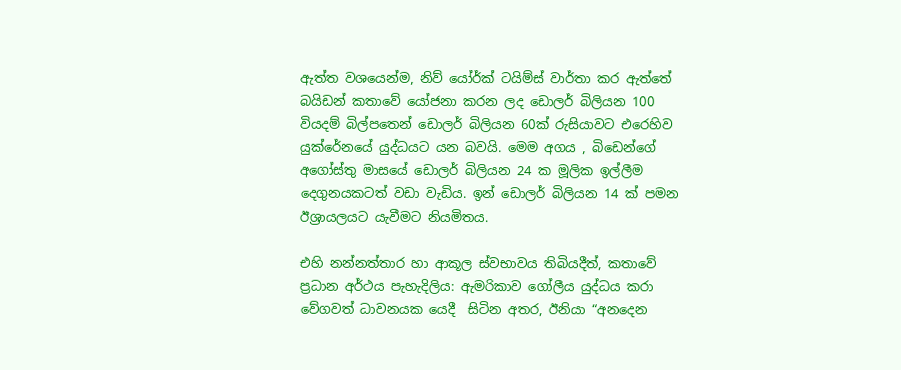ඇත්ත වශයෙන්ම, නිව් යෝර්ක් ටයිම්ස් වාර්තා කර ඇත්තේ බයිඩන් කතාවේ යෝජනා කරන ලද ඩොලර් බිලියන 100 වියදම් බිල්පතෙන් ඩොලර් බිලියන 60ක් රුසියාවට එරෙහිව යුක්රේනයේ යුද්ධයට යන බවයි. මෙම අගය , බිඩෙන්ගේ අගෝස්තු මාසයේ ඩොලර් බිලියන 24 ක මූලික ඉල්ලීම දෙගුනයකටත් වඩා වැඩිය. ඉන් ඩොලර් බිලියන 14 ක් පමන ඊශ්‍රායලයට යැවීමට නියමිතය.

එහි නන්නත්තාර හා ආකූල ස්වභාවය තිබියදීත්, කතාවේ ප්‍රධාන අර්ථය පැහැදිලිය: ඇමරිකාව ගෝලීය යුද්ධය කරා වේගවත් ධාවනයක යෙදී  සිටින අතර, ඊනියා “අනදෙන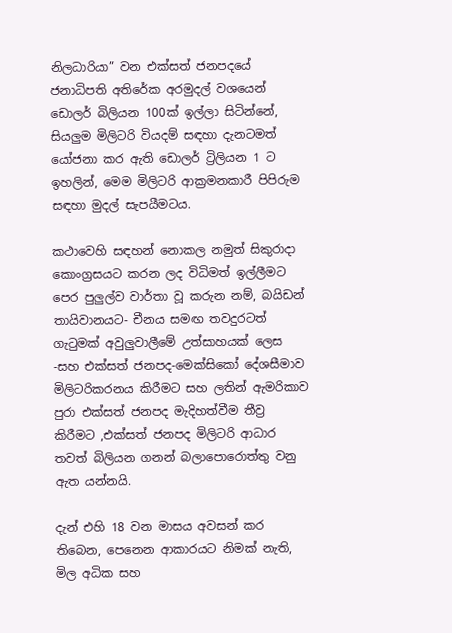නිලධාරියා” වන එක්සත් ජනපදයේ ජනාධිපති අතිරේක අරමුදල් වශයෙන් ඩොලර් බිලියන 100ක් ඉල්ලා සිටින්නේ, සියලුම මිලිටරි වියදම් සඳහා දැනටමත් යෝජනා කර ඇති ඩොලර් ට්‍රිලියන 1 ට ඉහලින්, මෙම මිලිටරි ආක්‍රමනකාරී පිපිරුම සඳහා මුදල් සැපයීමටය.

කථාවෙහි සඳහන් නොකල නමුත් සිකුරාදා කොංග්‍රසයට කරන ලද විධිමත් ඉල්ලීමට පෙර පුලුල්ව වාර්තා වූ කරුන නම්, බයිඩන් තායිවානයට- චීනය සමඟ තවදුරටත් ගැටුමක් අවුලුවාලීමේ උත්සාහයක් ලෙස -සහ එක්සත් ජනපද-මෙක්සිකෝ දේශසීමාව මිලිටරිකරනය කිරීමට සහ ලතින් ඇමරිකාව පුරා එක්සත් ජනපද මැදිහත්වීම තීව්‍ර කිරීමට ,එක්සත් ජනපද මිලිටරි ආධාර තවත් බිලියන ගනන් බලාපොරොත්තු වනු ඇත යන්නයි.

දැන් එහි 18 වන මාසය අවසන් කර තිබෙන, පෙනෙන ආකාරයට නිමක් නැති, මිල අධික සහ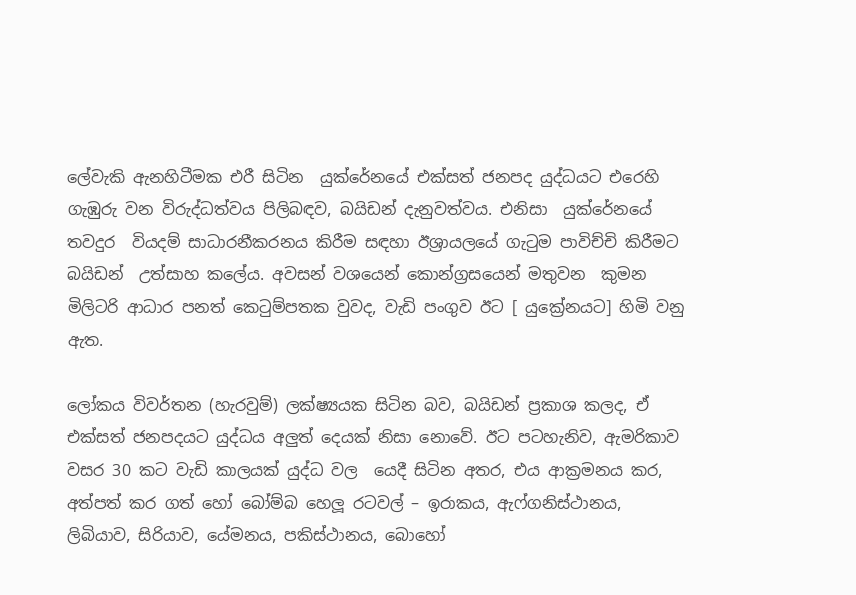ලේවැකි ඇනහිටීමක එරී සිටින  යුක්රේනයේ එක්සත් ජනපද යුද්ධයට එරෙහි ගැඹුරු වන විරුද්ධත්වය පිලිබඳව, බයිඩන් දැනුවත්වය. එනිසා  යුක්රේනයේ තවදුර  වියදම් සාධාරනීකරනය කිරීම සඳහා ඊශ්‍රායලයේ ගැටුම පාවිච්චි කිරීමට බයිඩන්  උත්සාහ කලේය. අවසන් වශයෙන් කොන්ග්‍රසයෙන් මතුවන  කුමන මිලිටරි ආධාර පනත් කෙටුම්පතක වුවද, වැඩි පංගුව ඊට [ යුක්‍රේනයට] හිමි වනු ඇත.

ලෝකය විවර්තන (හැරවුම්) ලක්ෂ්‍යයක සිටින බව, බයිඩන් ප්‍රකාශ කලද, ඒ එක්සත් ජනපදයට යුද්ධය අලුත් දෙයක් නිසා නොවේ. ඊට පටහැනිව, ඇමරිකාව වසර 30 කට වැඩි කාලයක් යුද්ධ වල  යෙදී සිටින අතර, එය ආක්‍රමනය කර, අත්පත් කර ගත් හෝ බෝම්බ හෙලූ රටවල් – ඉරාකය, ඇෆ්ගනිස්ථානය, ලිබියාව, සිරියාව, යේමනය, පකිස්ථානය, බොහෝ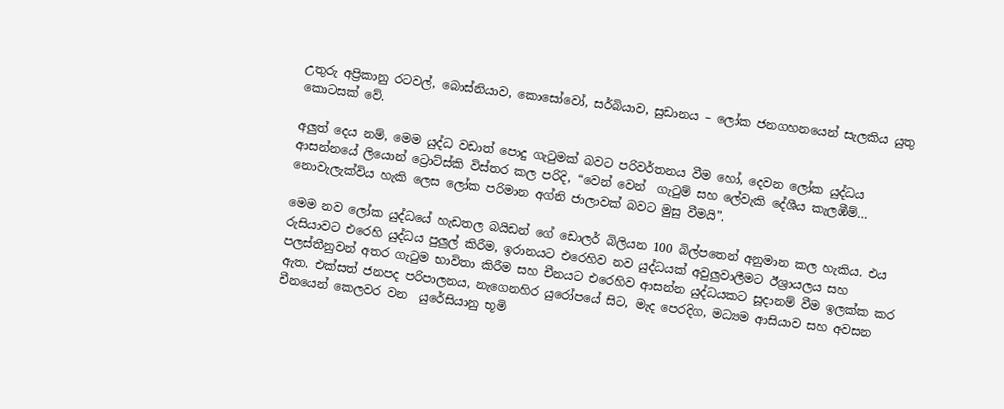උතුරු අප්‍රිකානු රටවල්, බොස්නියාව, කොසෝවෝ, සර්බියාව, සුඩානය – ලෝක ජනගහනයෙන් සැලකිය යුතු කොටසක් වේ.

අලුත් දෙය නම්, මෙම යුද්ධ වඩාත් පොදු ගැටුමක් බවට පරිවර්තනය වීම හෝ, දෙවන ලෝක යුද්ධය ආසන්නයේ ලියොන් ට්‍රොට්ස්කි විස්තර කල පරිදි, “වෙන් වෙන්  ගැටුම් සහ ලේවැකි දේශීය කැලඹීම්… නොවැලැක්විය හැකි ලෙස ලෝක පරිමාන අග්නි ජාලාවක් බවට මුසු වීමයි”.

මෙම නව ලෝක යුද්ධයේ හැඩතල බයිඩන් ගේ ඩොලර් බිලියන 100 බිල්පතෙන් අනුමාන කල හැකිය. එය රුසියාවට එරෙහි යුද්ධය පුලුල් කිරීම, ඉරානයට එරෙහිව නව යුද්ධයක් අවුලුවාලීමට ඊශ්‍රායලය සහ පලස්තීනුවන් අතර ගැටුම භාවිතා කිරීම සහ චීනයට එරෙහිව ආසන්න යුද්ධයකට සූදානම් වීම ඉලක්ක කර ඇත. එක්සත් ජනපද පරිපාලනය, නැගෙනහිර යුරෝපයේ සිට, මැද පෙරදිග, මධ්‍යම ආසියාව සහ අවසන චීනයෙන් කෙලවර වන  යුරේසියානු භූමි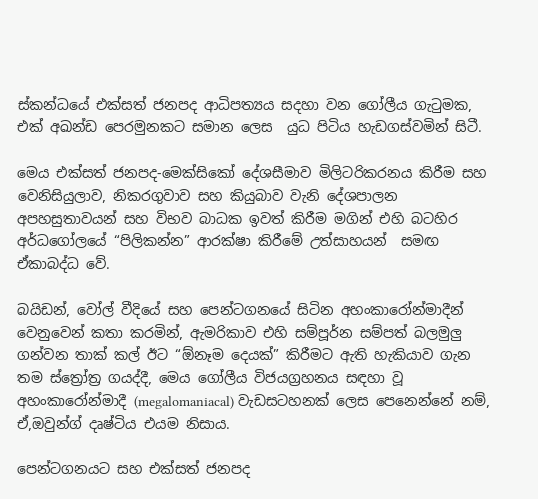ස්කන්ධයේ එක්සත් ජනපද ආධිපත්‍යය සදහා වන ගෝලීය ගැටුමක, එක් අඛන්ඩ පෙරමුනකට සමාන ලෙස  යුධ පිටිය හැඩගස්වමින් සිටී.

මෙය එක්සත් ජනපද-මෙක්සිකෝ දේශසීමාව මිලිටරිකරනය කිරීම සහ වෙනිසියුලාව, නිකරගුවාව සහ කියුබාව වැනි දේශපාලන අපහසුතාවයන් සහ විභව බාධක ඉවත් කිරීම මගින් එහි බටහිර අර්ධගෝලයේ “පිලිකන්න” ආරක්ෂා කිරීමේ උත්සාහයන්  සමඟ ඒකාබද්ධ වේ.

බයිඩන්, වෝල් වීදියේ සහ පෙන්ටගනයේ සිටින අහංකාරෝන්මාදීන් වෙනුවෙන් කතා කරමින්, ඇමරිකාව එහි සම්පූර්න සම්පත් බලමුලු ගන්වන තාක් කල් ඊට “ඕනෑම දෙයක්” කිරීමට ඇති හැකියාව ගැන තම ස්ත්‍රෝත්‍ර ගයද්දී, මෙය ගෝලීය විජයග්‍රහනය සඳහා වූ අහංකාරෝන්මාදී (megalomaniacal) වැඩසටහනක් ලෙස පෙනෙන්නේ නම්, ඒ,ඔවුන්ග් දෘෂ්ටිය එයම නිසාය.

පෙන්ටගනයට සහ එක්සත් ජනපද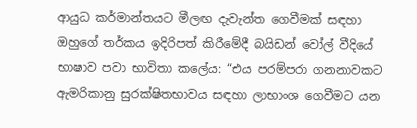ආයුධ කර්මාන්තයට මීලඟ දැවැන්ත ගෙවීමක් සඳහා ඔහුගේ තර්කය ඉදිරිපත් කිරීමේදී බයිඩන් වෝල් වීදියේ භාෂාව පවා භාවිතා කලේය: “එය පරම්පරා ගනනාවකට ඇමරිකානු සුරක්ෂිතභාවය සඳහා ලාභාංශ ගෙවීමට යන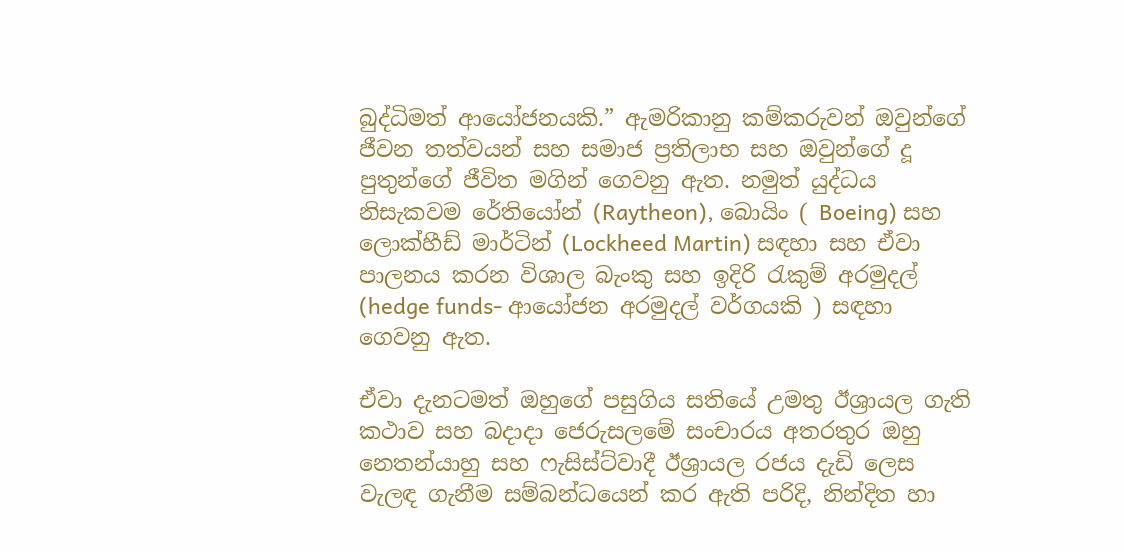බුද්ධිමත් ආයෝජනයකි.” ඇමරිකානු කම්කරුවන් ඔවුන්ගේ ජීවන තත්වයන් සහ සමාජ ප්‍රතිලාභ සහ ඔවුන්ගේ දූ පුතුන්ගේ ජීවිත මගින් ගෙවනු ඇත. නමුත් යුද්ධය නිසැකවම රේතියෝන් (Raytheon), බොයිං ( Boeing) සහ ලොක්හීඩ් මාර්ටින් (Lockheed Martin) සඳහා සහ ඒවා පාලනය කරන විශාල බැංකු සහ ඉදිරි රැකුම් අරමුදල් (hedge funds- ආයෝජන අරමුදල් වර්ගයකි ) සඳහා ගෙවනු ඇත.

ඒවා දැනටමත් ඔහුගේ පසුගිය සතියේ උමතු ඊශ්‍රායල ගැති කථාව සහ බදාදා ජෙරුසලමේ සංචාරය අතරතුර ඔහු නෙතන්යාහු සහ ෆැසිස්ට්වාදී ඊශ්‍රායල රජය දැඩි ලෙස වැලඳ ගැනීම සම්බන්ධයෙන් කර ඇති පරිදි, නින්දිත හා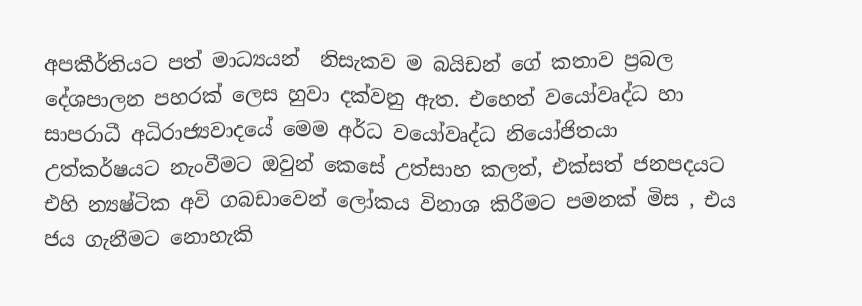අපකීර්තියට පත් මාධ්‍යයන්  නිසැකව ම බයිඩන් ගේ කතාව ප්‍රබල දේශපාලන පහරක් ලෙස හුවා දක්වනු ඇත. එහෙත් වයෝවෘද්ධ හා සාපරාධී අධිරාජ්‍යවාදයේ මෙම අර්ධ වයෝවෘද්ධ නියෝජිතයා උත්කර්ෂයට නැංවීමට ඔවුන් කෙසේ උත්සාහ කලත්, එක්සත් ජනපදයට එහි න්‍යෂ්ටික අවි ගබඩාවෙන් ලෝකය විනාශ කිරීමට පමනක් මිස , එය ජය ගැනීමට නොහැකි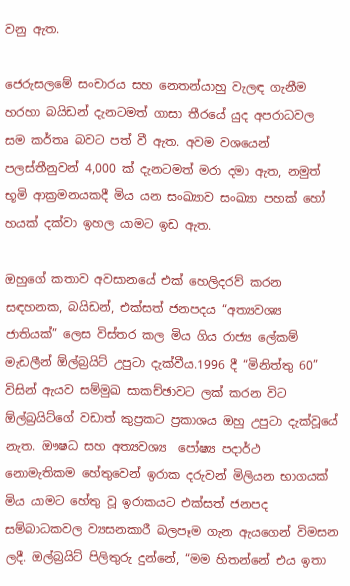වනු ඇත.

ජෙරුසලමේ සංචාරය සහ නෙතන්යාහු වැලඳ ගැනීම හරහා බයිඩන් දැනටමත් ගාසා තීරයේ යුද අපරාධවල සම කර්තෘ බවට පත් වී ඇත. අවම වශයෙන් පලස්තීනුවන් 4,000 ක් දැනටමත් මරා දමා ඇත, නමුත් භූමි ආක්‍රමනයකදී මිය යන සංඛ්‍යාව සංඛ්‍යා පහක් හෝ හයක් දක්වා ඉහල යාමට ඉඩ ඇත.

ඔහුගේ කතාව අවසානයේ එක් හෙලිදරව් කරන සඳහනක, බයිඩන්, එක්සත් ජනපදය “අත්‍යවශ්‍ය ජාතියක්” ලෙස විස්තර කල මිය ගිය රාජ්‍ය ලේකම් මැඩලීන් ඕල්බ්‍රයිට් උපුටා දැක්වීය.1996 දී “මිනිත්තු 60” විසින් ඇයව සම්මුඛ සාකච්ඡාවට ලක් කරන විට ඕල්බ්‍රයිට්ගේ වඩාත් කුප්‍රකට ප්‍රකාශය ඔහු උපුටා දැක්වූයේ නැත. ඖෂධ සහ අත්‍යවශ්‍ය  පෝෂ්‍ය පදාර්ථ  නොමැතිකම හේතුවෙන් ඉරාක දරුවන් මිලියන භාගයක් මිය යාමට හේතු වූ ඉරාකයට එක්සත් ජනපද සම්බාධකවල ව්‍යසනකාරී බලපෑම ගැන ඇයගෙන් විමසන ලදී. ඔල්බ්‍රයිට් පිලිතුරු දුන්නේ, “මම හිතන්නේ එය ඉතා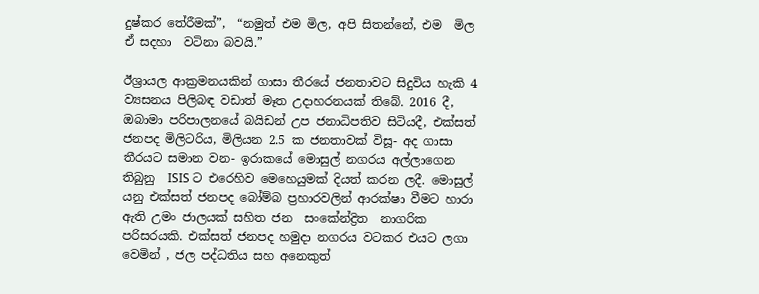දුෂ්කර තේරීමක්”,  “නමුත් එම මිල, අපි සිතන්නේ, එම  මිල ඒ සදහා  වටිනා බවයි.”

ඊශ්‍රායල ආක්‍රමනයකින් ගාසා තීරයේ ජනතාවට සිදුවිය හැකි 4 ව්‍යසනය පිලිබඳ වඩාත් මෑත උදාහරනයක් තිබේ. 2016 දී, ඔබාමා පරිපාලනයේ බයිඩන් උප ජනාධිපතිව සිටියදී, එක්සත් ජනපද මිලිටරිය, මිලියන 2.5 ක ජනතාවක් විසූ- අද ගාසා තීරයට සමාන වන- ඉරාකයේ මොසුල් නගරය අල්ලාගෙන තිබුනු  ISIS ට එරෙහිව මෙහෙයුමක් දියත් කරන ලදී. මොසුල් යනු එක්සත් ජනපද බෝම්බ ප්‍රහාරවලින් ආරක්ෂා වීමට හාරා ඇති උමං ජාලයක් සහිත ජන  සංකේන්ද්‍රිත  නාගරික පරිසරයකි. එක්සත් ජනපද හමුදා නගරය වටකර එයට ලගා වෙමින් , ජල පද්ධතිය සහ අනෙකුත්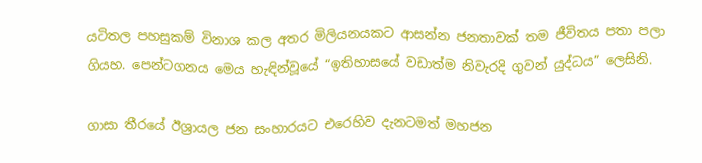යටිතල පහසුකම් විනාශ කල අතර මිලියනයකට ආසන්න ජනතාවක් තම ජීවිතය පතා පලා ගියහ. පෙන්ටගනය මෙය හැඳින්වූයේ “ඉතිහාසයේ වඩාත්ම නිවැරදි ගුවන් යුද්ධය” ලෙසිනි.

ගාසා තීරයේ ඊශ්‍රායල ජන සංහාරයට එරෙහිව දැනටමත් මහජන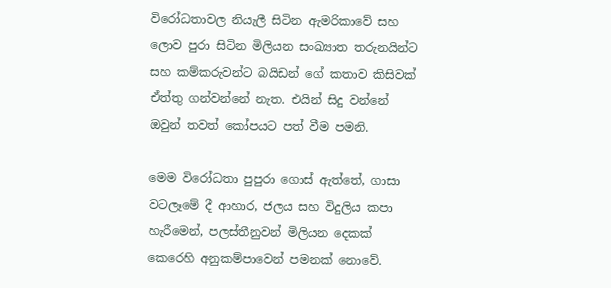විරෝධතාවල නියැලී සිටින ඇමරිකාවේ සහ ලොව පුරා සිටින මිලියන සංඛ්‍යාත තරුනයින්ට සහ කම්කරුවන්ට බයිඩන් ගේ කතාව කිසිවක්  ඒත්තු ගන්වන්නේ නැත. එයින් සිදු වන්නේ ඔවුන් තවත් කෝපයට පත් වීම පමනි.

මෙම විරෝධතා පුපුරා ගොස් ඇත්තේ, ගාසා වටලෑමේ දී ආහාර, ජලය සහ විදුලිය කපා හැරීමෙන්, පලස්තීනුවන් මිලියන දෙකක් කෙරෙහි අනුකම්පාවෙන් පමනක් නොවේ.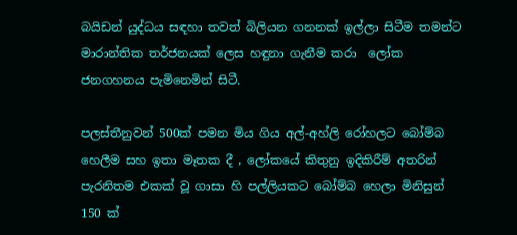බයිඩන් යුද්ධය සඳහා තවත් බිලියන ගනනක් ඉල්ලා සිටීම තමන්ට මාරාන්තික තර්ජනයක් ලෙස හඳුනා ගැනීම කරා  ලෝක ජනගහනය පැමිනෙමින් සිටී.

පලස්තීනුවන් 500ක් පමන මිය ගිය අල්-අහ්ලි රෝහලට බෝම්බ හෙලීම සහ ඉතා මෑතක දී , ලෝකයේ කිතුනු ඉදිකිරීම් අතරින් පැරනිතම එකක් වූ ගාසා හි පල්ලියකට බෝම්බ හෙලා මිනිසුන් 150 ක්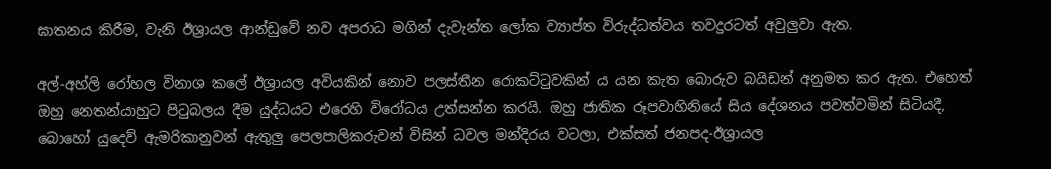ඝාතනය කිරීම, වැනි ඊශ්‍රායල ආන්ඩුවේ නව අපරාධ මගින් දැවැන්ත ලෝක ව්‍යාප්ත විරුද්ධත්වය තවදුරටත් අවුලුවා ඇත.

අල්-අහ්ලි රෝහල විනාශ කලේ ඊශ්‍රායල අවියකින් නොව පලස්තීන රොකට්ටුවකින් ය යන කැත බොරුව බයිඩන් අනුමත කර ඇත. එහෙත් ඔහු නෙතන්යාහුට පිටුබලය දීම යුද්ධයට එරෙහි විරෝධය උත්සන්න කරයි. ඔහු ජාතික රූපවාහිනියේ සිය දේශනය පවත්වමින් සිටියදී, බොහෝ යුදෙව් ඇමරිකානුවන් ඇතුලු පෙලපාලිකරුවන් විසින් ධවල මන්දිරය වටලා, එක්සත් ජනපද-ඊශ්‍රායල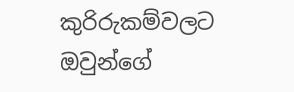කුරිරුකම්වලට ඔවුන්ගේ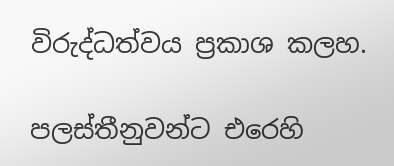විරුද්ධත්වය ප්‍රකාශ කලහ.

පලස්තීනුවන්ට එරෙහි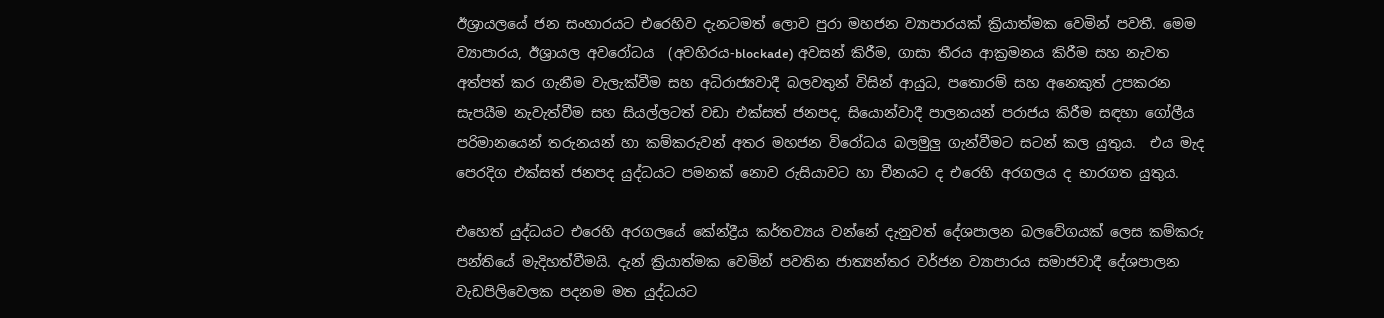ඊශ්‍රායලයේ ජන සංහාරයට එරෙහිව දැනටමත් ලොව පුරා මහජන ව්‍යාපාරයක් ක්‍රියාත්මක වෙමින් පවතී. මෙම ව්‍යාපාරය, ඊශ්‍රායල අවරෝධය  (අවහිරය-blockade) අවසන් කිරීම, ගාසා තීරය ආක්‍රමනය කිරීම සහ නැවත අත්පත් කර ගැනීම වැලැක්වීම සහ අධිරාජ්‍යවාදී බලවතුන් විසින් ආයුධ, පතොරම් සහ අනෙකුත් උපකරන සැපයීම නැවැත්වීම සහ සියල්ලටත් වඩා එක්සත් ජනපද, සියොන්වාදී පාලනයන් පරාජය කිරීම සඳහා ගෝලීය පරිමානයෙන් තරුනයන් හා කම්කරුවන් අතර මහජන විරෝධය බලමුලු ගැන්වීමට සටන් කල යුතුය.  එය මැද පෙරදිග එක්සත් ජනපද යුද්ධයට පමනක් නොව රුසියාවට හා චීනයට ද එරෙහි අරගලය ද භාරගත යුතුය.

එහෙත් යුද්ධයට එරෙහි අරගලයේ කේන්ද්‍රීය කර්තව්‍යය වන්නේ දැනුවත් දේශපාලන බලවේගයක් ලෙස කම්කරු පන්තියේ මැදිහත්වීමයි. දැන් ක්‍රියාත්මක වෙමින් පවතින ජාත්‍යන්තර වර්ජන ව්‍යාපාරය සමාජවාදී දේශපාලන වැඩපිලිවෙලක පදනම මත යුද්ධයට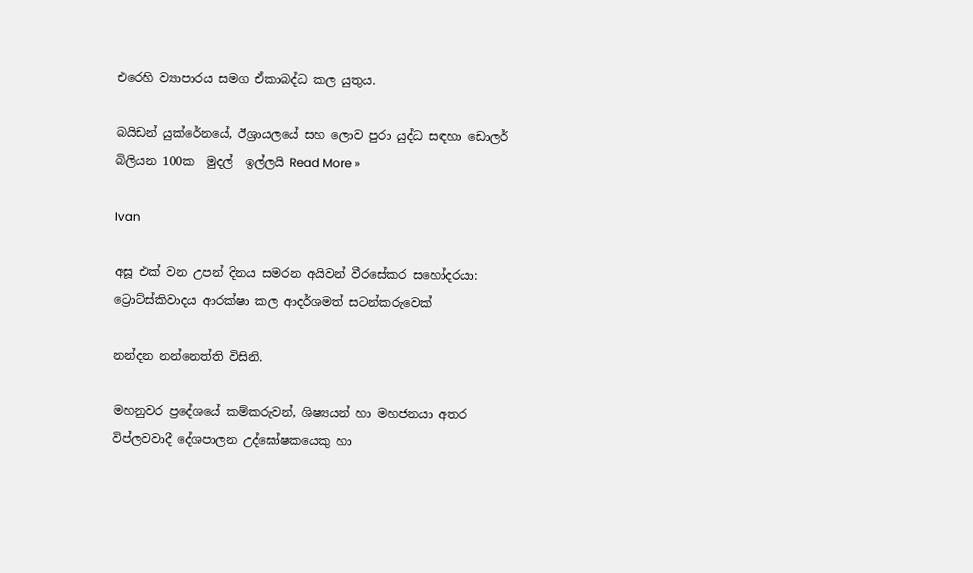එරෙහි ව්‍යාපාරය සමග ඒකාබද්ධ කල යුතුය.

බයිඩන් යුක්රේනයේ, ඊශ්‍රායලයේ සහ ලොව පුරා යුද්ධ සඳහා ඩොලර් බිලියන 100ක  මුදල්  ඉල්ලයි Read More »

Ivan

අසූ එක් වන උපන් දිනය සමරන අයිවන් වීරසේකර සහෝදරයා: ට්‍රොට්ස්කිවාදය ආරක්ෂා කල ආදර්ශමත් සටන්කරුවෙක්

නන්දන නන්නෙත්ති විසිනි.

මහනුවර ප්‍රදේශයේ කම්කරුවන්, ශිෂ්‍යයන් හා මහජනයා අතර විප්ලවවාදී දේශපාලන උද්ඝෝෂකයෙකු හා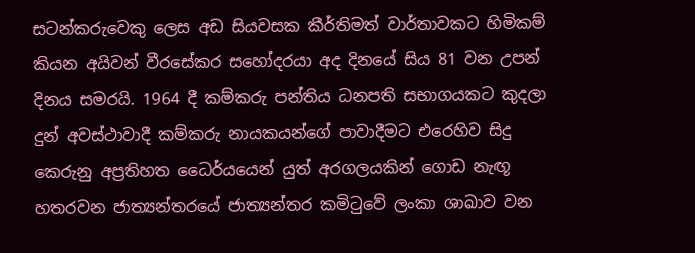සටන්කරුවෙකු ලෙස අඩ සියවසක කීර්තිමත් වාර්තාවකට හිමිකම් කියන අයිවන් වීරසේකර සහෝදරයා අද දිනයේ සිය 81 වන උපන් දිනය සමරයි. 1964 දී කම්කරු පන්තිය ධනපති සභාගයකට කුදලා දුන් අවස්ථාවාදී කම්කරු නායකයන්ගේ පාවාදීමට එරෙහිව සිදු කෙරුනු අප්‍රතිහත ධෛර්යයෙන් යුත් අරගලයකින් ගොඩ නැඟූ හතරවන ජාත්‍යන්තරයේ ජාත්‍යන්තර කමිටුවේ ලංකා ශාඛාව වන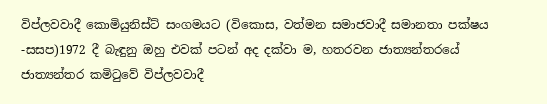විප්ලවවාදී කොමියුනිස්ට් සංගමයට (විකොස, වත්මන සමාජවාදී සමානතා පක්ෂය -සසප)1972 දී බැඳුනු ඔහු එවක් පටන් අද දක්වා ම, හතරවන ජාත්‍යන්තරයේ ජාත්‍යන්තර කමිටුවේ විප්ලවවාදී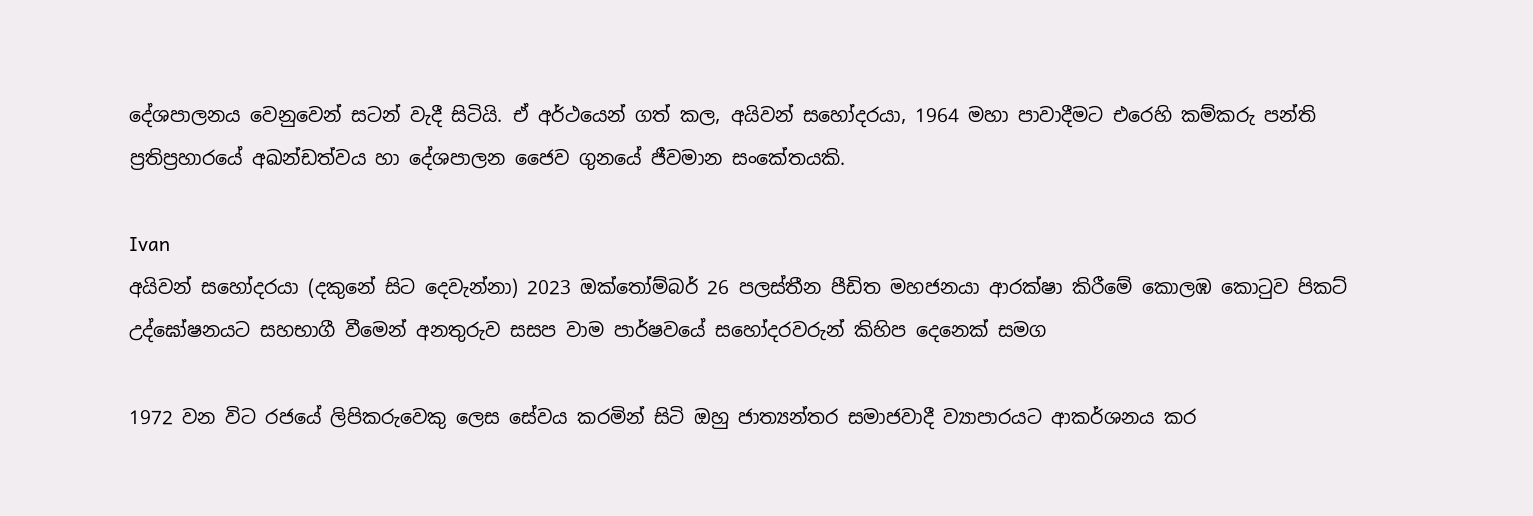දේශපාලනය වෙනුවෙන් සටන් වැදී සිටියි. ඒ අර්ථයෙන් ගත් කල, අයිවන් සහෝදරයා, 1964 මහා පාවාදීමට එරෙහි කම්කරු පන්ති ප්‍රතිප්‍රහාරයේ අඛන්ඩත්වය හා දේශපාලන ජෛව ගුනයේ ජීවමාන සංකේතයකි.

Ivan
අයිවන් සහෝදරයා (දකුනේ සිට දෙවැන්නා) 2023 ඔක්තෝම්බර් 26 පලස්තීන පීඩිත මහජනයා ආරක්ෂා කිරීමේ කොලඹ කොටුව පිකට් උද්ඝෝෂනයට සහභාගී වීමෙන් අනතුරුව සසප වාම පාර්ෂවයේ සහෝදරවරුන් කිහිප දෙනෙක් සමග

1972 වන විට රජයේ ලිපිකරුවෙකු ලෙස සේවය කරමින් සිටි ඔහු ජාත්‍යන්තර සමාජවාදී ව්‍යාපාරයට ආකර්ශනය කර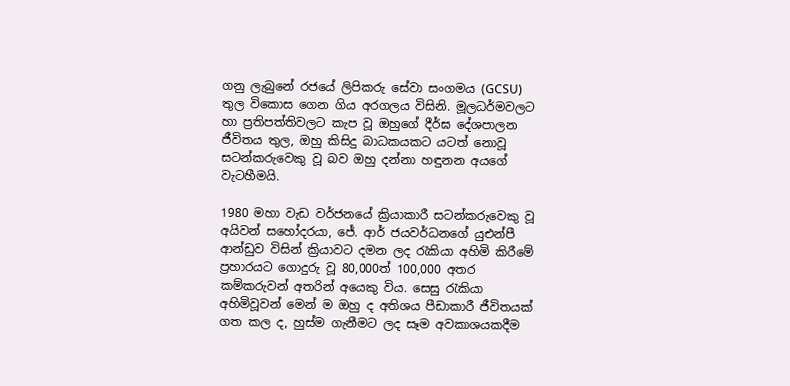ගනු ලැබුනේ රජයේ ලිපිකරු සේවා සංගමය (GCSU) තුල විකොස ගෙන ගිය අරගලය විසිනි. මූලධර්මවලට හා ප්‍රතිපත්තිවලට කැප වූ ඔහුගේ දීර්ඝ දේශපාලන ජීවිතය තුල, ඔහු කිසිදු බාධකයකට යටත් නොවූ සටන්කරුවෙකු වූ බව ඔහු දන්නා හඳුනන අයගේ වැටහීමයි.

1980 මහා වැඩ වර්ජනයේ ක්‍රියාකාරී සටන්කරුවෙකු වූ අයිවන් සහෝදරයා, ජේ. ආර් ජයවර්ධනගේ යුඑන්පී ආන්ඩුව විසින් ක්‍රියාවට දමන ලද රැකියා අහිමි කිරීමේ ප්‍රහාරයට ගොදුරු වූ 80,000ත් 100,000 අතර කම්කරුවන් අතරින් අයෙකු විය. සෙසු රැකියා අහිමිවූවන් මෙන් ම ඔහු ද අතිශය පීඩාකාරී ජීවිතයක් ගත කල ද, හුස්ම ගැනීමට ලද සෑම අවකාශයකදීම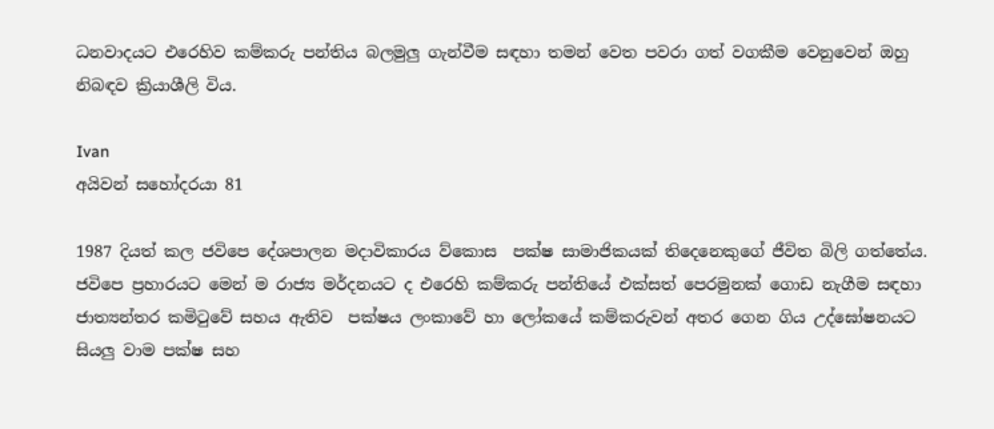ධනවාදයට එරෙහිව කම්කරු පන්තිය බලමුලු ගැන්වීම සඳහා තමන් වෙත පවරා ගත් වගකීම වෙනුවෙන් ඔහු නිබඳව ක්‍රියාශීලි විය.

Ivan
අයිවන් සහෝදරයා 81

1987 දියත් කල ජවිපෙ දේශපාලන මදාවිකාරය ව්කොස  පක්ෂ සාමාජිකයක් තිදෙනෙකුගේ ජීවිත බිලි ගත්තේය. ජවිපෙ ප්‍රහාරයට මෙන් ම රාජ්‍ය මර්දනයට ද එරෙහි කම්කරු පන්තියේ එක්සත් පෙරමුනක් ගොඩ නැගීම සඳහා  ජාත්‍යන්තර කමිටුවේ සහය ඇතිව  පක්ෂය ලංකාවේ හා ලෝකයේ කම්කරුවන් අතර ගෙන ගිය උද්ඝෝෂනයට සියලු වාම පක්ෂ සහ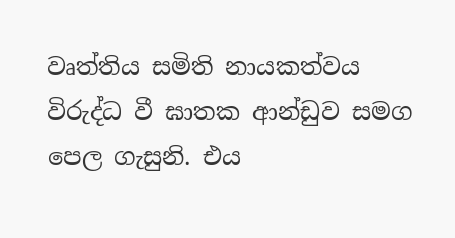වෘත්තිය සමිති නායකත්වය විරුද්ධ වී ඝාතක ආන්ඩුව සමග පෙල ගැසුනි. එය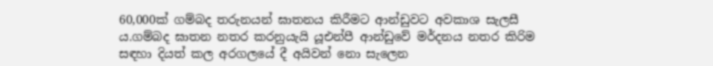60,000ක් ගම්බද තරුනයන් ඝාතනය කිරීමට ආන්ඩුවට අවකාශ සැලසී ය.ගම්බද ඝාතන නතර කරනුයැයි යූඑන්පී ආන්ඩුවේ මර්දනය නතර කිරිම සඳහා දියත් කල අරගලයේ දී අයිවන් නො සැලෙන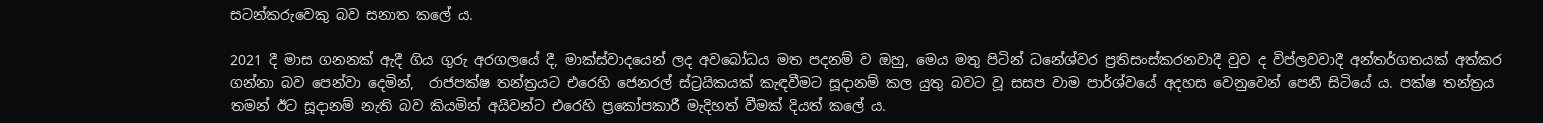සටන්කරුවෙකු බව සනාත කලේ ය.

2021 දී මාස ගනනක් ඇදී ගිය ගුරු අරගලයේ දී, මාක්ස්වාදයෙන් ලද අවබෝධය මත පදනම් ව ඔහු, මෙය මතු පිටින් ධනේශ්වර ප්‍රතිසංස්කරනවාදී වුව ද විප්ලවවාදී අන්තර්ගතයක් අත්කර ගන්නා බව පෙන්වා දෙමින්,  රාජපක්ෂ තන්ත්‍රයට එරෙහි ජෙනරල් ස්ට්‍රයිකයක් කැඳවීමට සූදානම් කල යුතු බවට වූ සසප වාම පාර්ශ්වයේ අදහස වෙනුවෙන් පෙනී සිටියේ ය. පක්ෂ තන්ත්‍රය තමන් ඊට සූදානම් නැති බව කියමින් අයිවන්ට එරෙහි ප්‍රකෝපකාරී මැදිහත් වීමක් දියත් කලේ ය.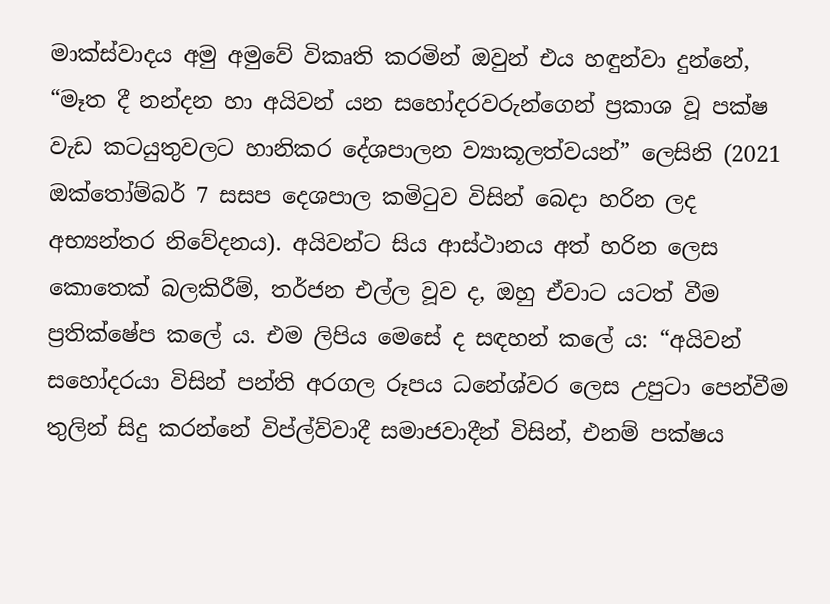මාක්ස්වාදය අමු අමුවේ විකෘති කරමින් ඔවුන් එය හඳුන්වා දුන්නේ, “මෑත දී නන්දන හා අයිවන් යන සහෝදරවරුන්ගෙන් ප්‍රකාශ වූ පක්ෂ වැඩ කටයුතුවලට හානිකර දේශපාලන ව්‍යාකූලත්වයන්” ලෙසිනි (2021 ඔක්තෝම්බර් 7 සසප දෙශපාල කමිටුව විසින් බෙදා හරින ලද අභ්‍යන්තර නිවේදනය). අයිවන්ට සිය ආස්ථානය අත් හරින ලෙස කොතෙක් බලකිරීම්, තර්ජන එල්ල වූව ද, ඔහු ඒවාට යටත් වීම ප්‍රතික්ෂේප කලේ ය. එම ලිපිය මෙසේ ද සඳහන් කලේ ය: “අයිවන් සහෝදරයා විසින් පන්ති අරගල රූපය ධනේශ්වර ලෙස උපුටා පෙන්වීම තුලින් සිදු කරන්නේ විප්ල්ව්වාදී සමාජවාදීන් විසින්, එනම් පක්ෂය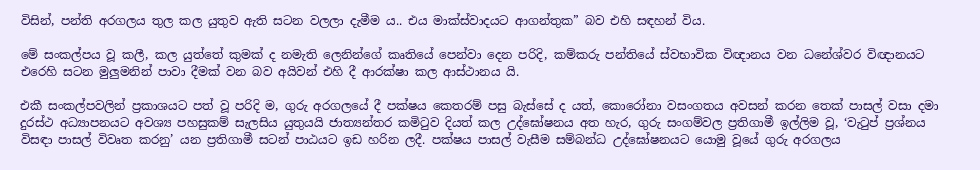විසින්, පන්ති අරගලය තුල කල යුතුව ඇති සටන වලලා දැමීම ය.. එය මාක්ස්වාදයට ආගන්තුක” බව එහි සඳහන් විය.

මේ සංකල්පය වූ කලී, කල යුත්තේ කුමක් ද නමැති ලෙනින්ගේ කෘතියේ පෙන්වා දෙන පරිදි, කම්කරු පන්තියේ ස්වභාවික විඥානය වන ධනේශ්වර විඥානයට එරෙහි සටන මුලුමනින් පාවා දීමක් වන බව අයිවන් එහි දී ආරක්ෂා කල ආස්ථානය යි.

එකී සංකල්පවලින් ප්‍රකාශයට පත් වූ පරිදි ම, ගුරු අරගලයේ දී පක්ෂය කෙතරම් පසු බැස්සේ ද යත්, කොරෝනා වසංගතය අවසන් කරන තෙක් පාසල් වසා දමා දුරස්ථ අධ්‍යාපනයට අවශ්‍ය පහසුකම් සැලසිය යුතුයයි ජාත්‍යන්තර කමිටුව දියත් කල උද්ඝෝෂනය අත හැර, ගුරු සංගම්වල ප්‍රතිගාමී ඉල්ලිම වූ, ‘වැටුප් ප්‍රශ්නය විසඳා පාසල් විවෘත කරනු’ යන ප්‍රතිගාමී සටන් පාඨයට ඉඩ හරින ලදී. පක්ෂය පාසල් වැසීම සම්බන්ධ උද්ඝෝෂනයට යොමු වූයේ ගුරු අරගලය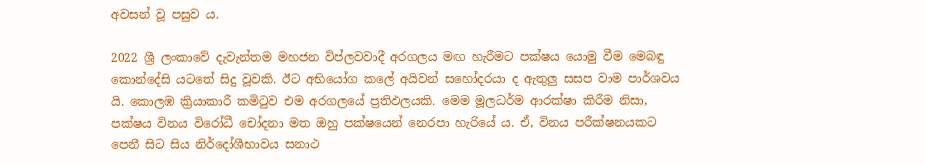අවසන් වූ පසුව ය.

2022 ශ්‍රී ලංකාවේ දැවැන්තම මහජන විප්ලවවාදී අරගලය මඟ හැරීමට පක්ෂය යොමු වීම මෙබඳු කොන්දේසි යටතේ සිදු වූවකි. ඊට අභියෝග කලේ අයිවන් සහෝදරයා ද ඇතුලු සසප වාම පාර්ශවය යි. කොලඹ ක්‍රියාකාරී කමිටුව එම අරගලයේ ප්‍රතිඵලයකි. මෙම මූලධර්ම ආරක්ෂා කිරීම නිසා, පක්ෂය විනය විරෝධී චෝදනා මත ඔහු පක්ෂයෙන් නෙරපා හැරියේ ය. ඒ, විනය පරීක්ෂනයකට පෙනී සිට සිය නිර්දෝශීභාවය සනාථ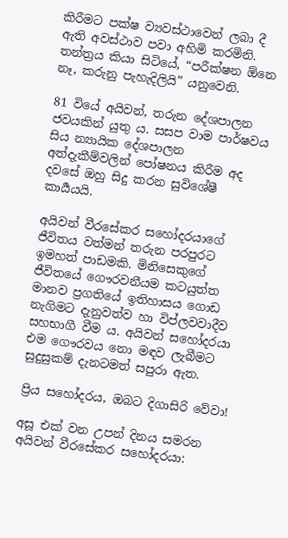කිරීමට පක්ෂ ව්‍යවස්ථාවෙන් ලබා දී ඇති අවස්ථාව පවා අහිමි කරමිනි. තන්ත්‍රය කියා සිටියේ, “පරීක්ෂන ඕනෙ නෑ, කරුනු පැහැදිලියි” යනුවෙනි.

81 වියේ අයිවන්, තරුන දේශපාලන ජවයකින් යුතු ය. සසප වාම පාර්ෂවය සිය න්‍යායික දේශපාලන අත්දැකීම්වලින් පෝෂනය කිරීම අද දවසේ ඔහු සිදු කරන සුවිශේෂී කාර්‍යයයි.

අයිවන් වීරසේකර සහෝදරයාගේ ජීවිතය වත්මන් තරුන පරපුරට ඉමහත් පාඩමකි. මිනිසෙකුගේ ජීවිතයේ ගෞරවනීයම කටයුත්ත මානව ප්‍රගතියේ ඉතිහාසය ගොඩ නැගිමට දැනුවත්ව හා විප්ලවවාදීව සහභාගී වීම ය. අයිවන් සහෝදරයා එම ගෞරවය නො මඳව ලැබීමට සුදුසුකම් දැනටමත් සපුරා ඇත.

ප්‍රිය සහෝදරය, ඔබට දිගාසිරි වේවා!

අසූ එක් වන උපන් දිනය සමරන අයිවන් වීරසේකර සහෝදරයා: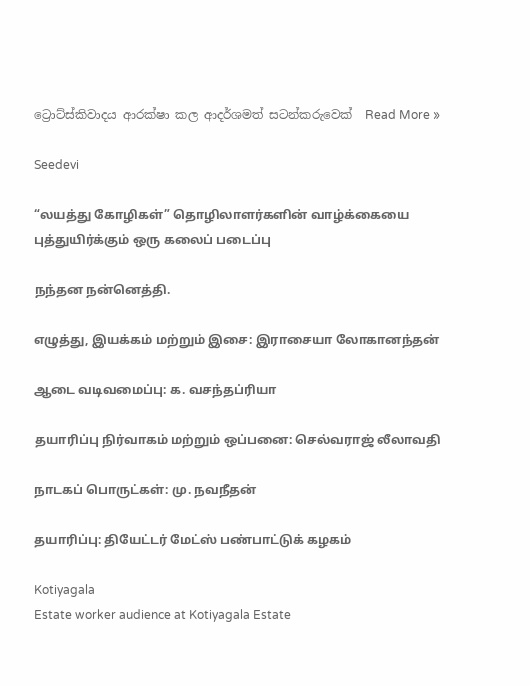ට්‍රොට්ස්කිවාදය ආරක්ෂා කල ආදර්ශමත් සටන්කරුවෙක්  Read More »

Seedevi

“லயத்து கோழிகள்” தொழிலாளர்களின் வாழ்க்கையை புத்துயிர்க்கும் ஒரு கலைப் படைப்பு

நந்தன நன்னெத்தி.

எழுத்து, இயக்கம் மற்றும் இசை: இராசையா லோகானந்தன்

ஆடை வடிவமைப்பு: க. வசந்தப்ரியா

தயாரிப்பு நிர்வாகம் மற்றும் ஒப்பனை: செல்வராஜ் லீலாவதி

நாடகப் பொருட்கள்: மு. நவநீதன்

தயாரிப்பு: தியேட்டர் மேட்ஸ் பண்பாட்டுக் கழகம்

Kotiyagala
Estate worker audience at Kotiyagala Estate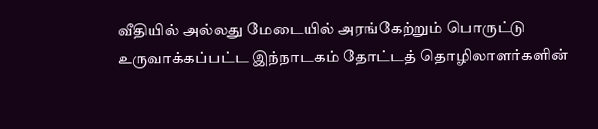வீதியில் அல்லது மேடையில் அரங்கேற்றும் பொருட்டு உருவாக்கப்பட்ட இந்நாடகம் தோட்டத் தொழிலாளர்களின்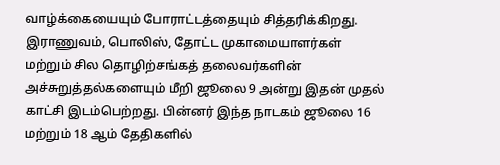வாழ்க்கையையும் போராட்டத்தையும் சித்தரிக்கிறது. இராணுவம், பொலிஸ், தோட்ட முகாமையாளர்கள் மற்றும் சில தொழிற்சங்கத் தலைவர்களின் அச்சுறுத்தல்களையும் மீறி ஜூலை 9 அன்று இதன் முதல் காட்சி இடம்பெற்றது. பின்னர் இந்த நாடகம் ஜூலை 16 மற்றும் 18 ஆம் தேதிகளில்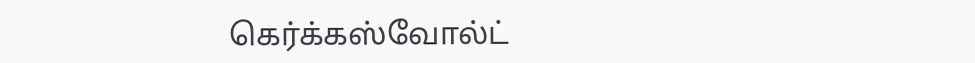கெர்க்கஸ்வோல்ட்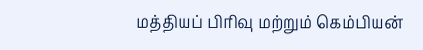மத்தியப் பிரிவு மற்றும் கெம்பியன்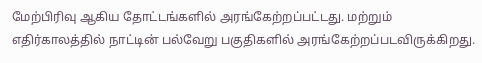மேற்பிரிவு ஆகிய தோட்டங்களில் அரங்கேற்றப்பட்டது. மற்றும் எதிர்காலத்தில் நாட்டின் பல்வேறு பகுதிகளில் அரங்கேற்றப்படவிருக்கிறது.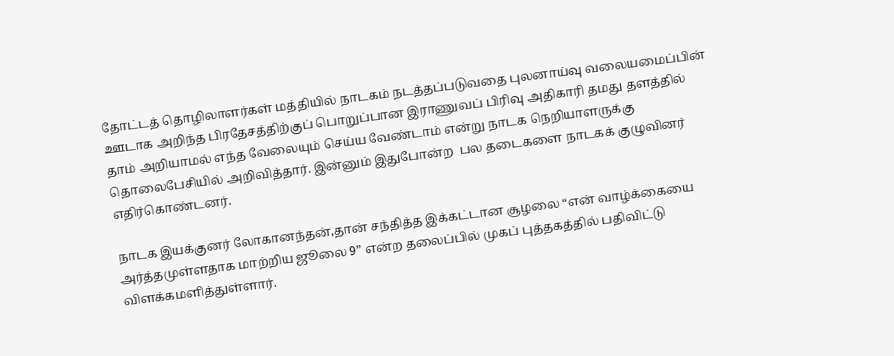தோட்டத் தொழிலாளர்கள் மத்தியில் நாடகம் நடத்தப்படுவதை புலனாய்வு வலையமைப்பின் ஊடாக அறிந்த பிரதேசத்திற்குப் பொறுப்பான இராணுவப் பிரிவு அதிகாரி தமது தளத்தில் தாம் அறியாமல் எந்த வேலையும் செய்ய வேண்டாம் என்று நாடக நெறியாளருக்கு தொலைபேசியில் அறிவித்தார். இன்னும் இதுபோன்ற  பல தடைகளை நாடகக் குழுவினர் எதிர்கொண்டனர்.

நாடக இயக்குனர் லோகானந்தன்,தான் சந்தித்த இக்கட்டான சூழலை “என் வாழ்க்கையை அர்த்தமுள்ளதாக மாற்றிய ஜூலை 9” என்ற தலைப்பில் முகப் புத்தகத்தில் பதிவிட்டு விளக்கமளித்துள்ளார்.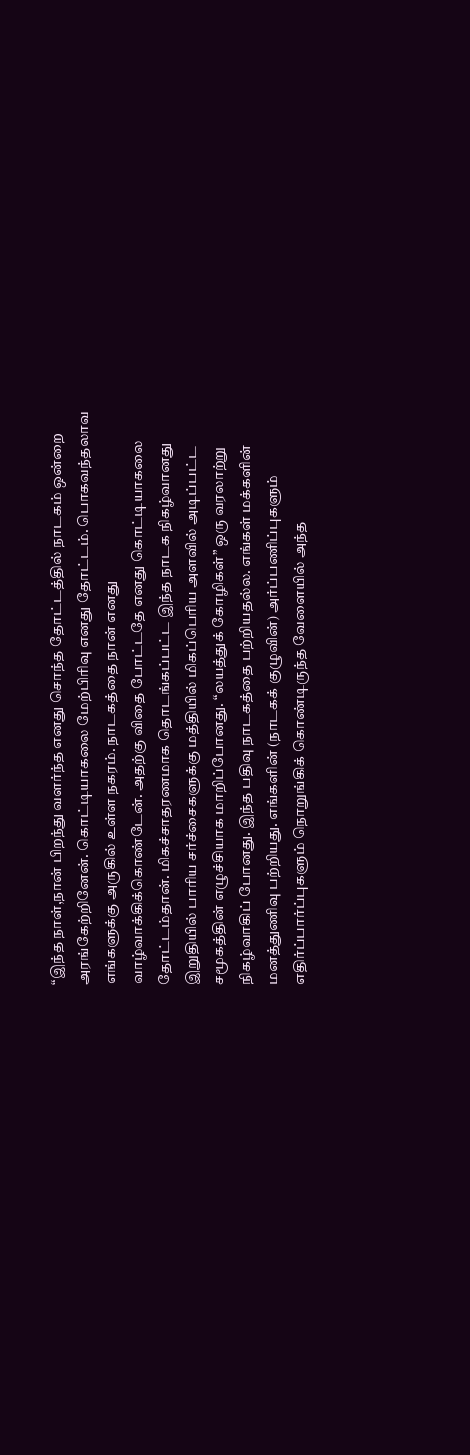“இந்த நாள்,நான் பிறந்து வளர்ந்த எனது சொந்த தோட்டத்தில் நாடகம் ஒன்றை அரங்கேற்றினேன். கொட்டியாகலை மேற்பிரிவு எனது தோட்டம். பொகவந்தலாவ எங்களுக்கு அருகில் உள்ள நகரம். நாடகத்தை நான் எனது வாழ்வாக்கிக்கொண்டேன். அதற்கு விதை போட்டதே எனது கொட்டியாகலை தோட்டம்தான். மிகச்சாதரணமாக தொடங்கப்பட்ட இந்த நாடக நிகழ்வானது இறுதியில் பாரிய சர்ச்சைகளுக்கு மத்தியில் மிகப்பெரிய அளவில் அடிப்பட்ட சமூகத்தின் எழுச்சியாக மாறிப்போனது. “லயத்துக் கோழிகள்” ஒரு வரலாற்று நிகழ்வாகிப் போனது. இந்த பதிவு நாடகத்தை பற்றியதல்ல. எங்கள் மக்களின் மனத்துணிவு பற்றியது. எங்களின் (நாடகக் குழுவின்) அர்ப்பணிப்புகளும் எதிர்ப்பார்ப்புகளும் நொறுங்கிக் கொண்டிருந்த வேளையில் அந்த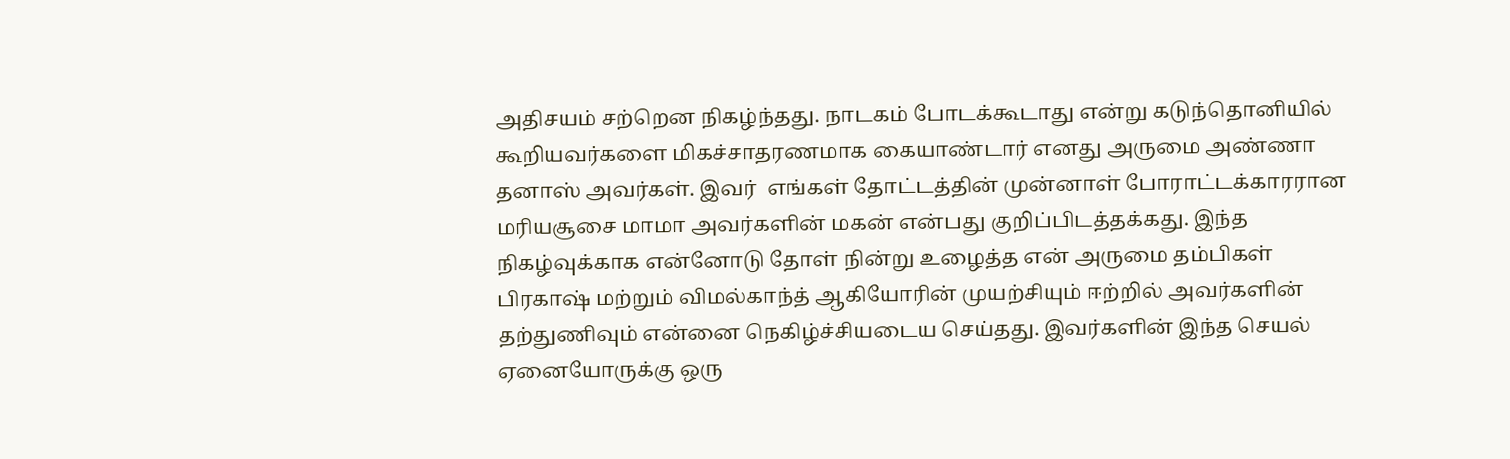அதிசயம் சற்றென நிகழ்ந்தது. நாடகம் போடக்கூடாது என்று கடுந்தொனியில் கூறியவர்களை மிகச்சாதரணமாக கையாண்டார் எனது அருமை அண்ணா தனாஸ் அவர்கள். இவர்  எங்கள் தோட்டத்தின் முன்னாள் போராட்டக்காரரான மரியசூசை மாமா அவர்களின் மகன் என்பது குறிப்பிடத்தக்கது. இந்த நிகழ்வுக்காக என்னோடு தோள் நின்று உழைத்த என் அருமை தம்பிகள் பிரகாஷ் மற்றும் விமல்காந்த் ஆகியோரின் முயற்சியும் ஈற்றில் அவர்களின் தற்துணிவும் என்னை நெகிழ்ச்சியடைய செய்தது. இவர்களின் இந்த செயல் ஏனையோருக்கு ஒரு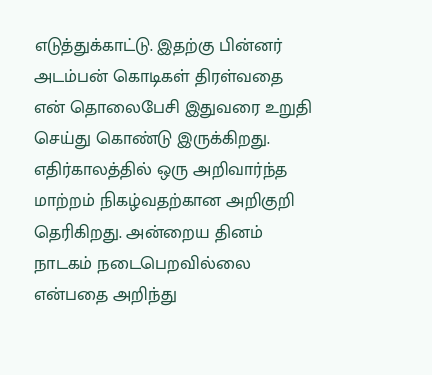எடுத்துக்காட்டு. இதற்கு பின்னர் அடம்பன் கொடிகள் திரள்வதை என் தொலைபேசி இதுவரை உறுதி செய்து கொண்டு இருக்கிறது. எதிர்காலத்தில் ஒரு அறிவார்ந்த மாற்றம் நிகழ்வதற்கான அறிகுறி தெரிகிறது. அன்றைய தினம் நாடகம் நடைபெறவில்லை என்பதை அறிந்து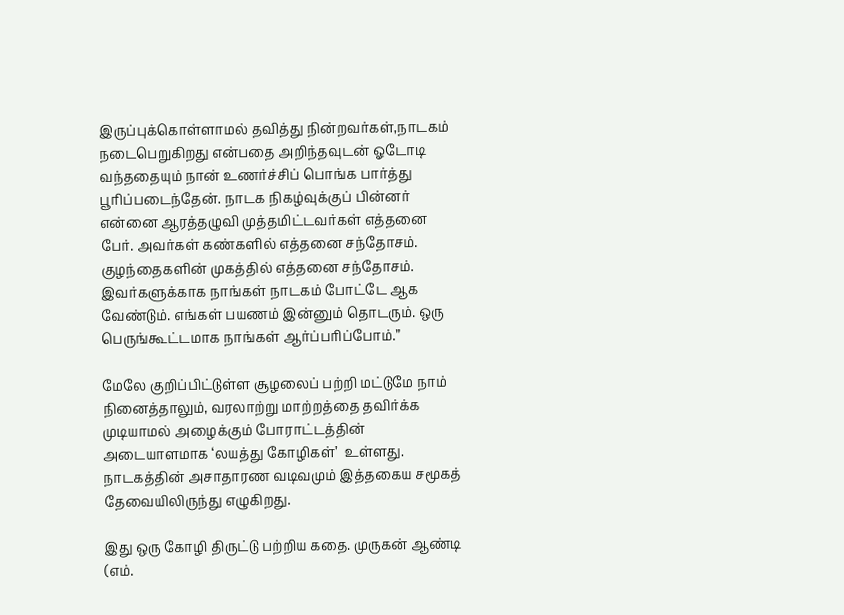இருப்புக்கொள்ளாமல் தவித்து நின்றவர்கள்,நாடகம் நடைபெறுகிறது என்பதை அறிந்தவுடன் ஓடோடி வந்ததையும் நான் உணர்ச்சிப் பொங்க பார்த்து பூரிப்படைந்தேன். நாடக நிகழ்வுக்குப் பின்னர் என்னை ஆரத்தழுவி முத்தமிட்டவர்கள் எத்தனை பேர். அவர்கள் கண்களில் எத்தனை சந்தோசம். குழந்தைகளின் முகத்தில் எத்தனை சந்தோசம். இவர்களுக்காக நாங்கள் நாடகம் போட்டே ஆக வேண்டும். எங்கள் பயணம் இன்னும் தொடரும். ஒரு பெருங்கூட்டமாக நாங்கள் ஆர்ப்பரிப்போம்.”

மேலே குறிப்பிட்டுள்ள சூழலைப் பற்றி மட்டுமே நாம் நினைத்தாலும், வரலாற்று மாற்றத்தை தவிர்க்க முடியாமல் அழைக்கும் போராட்டத்தின் அடையாளமாக ‘லயத்து கோழிகள்’  உள்ளது. நாடகத்தின் அசாதாரண வடிவமும் இத்தகைய சமூகத் தேவையிலிருந்து எழுகிறது.

இது ஒரு கோழி திருட்டு பற்றிய கதை. முருகன் ஆண்டி (எம்.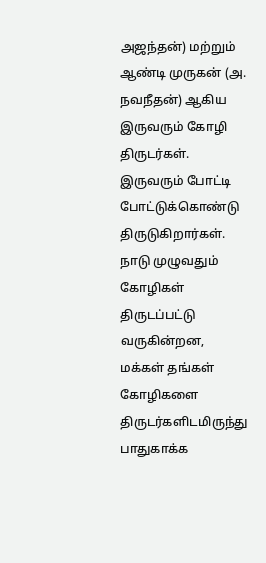அஜந்தன்) மற்றும் ஆண்டி முருகன் (அ. நவநீதன்) ஆகிய இருவரும் கோழி திருடர்கள். இருவரும் போட்டி போட்டுக்கொண்டு திருடுகிறார்கள். நாடு முழுவதும் கோழிகள் திருடப்பட்டு வருகின்றன, மக்கள் தங்கள் கோழிகளை திருடர்களிடமிருந்து பாதுகாக்க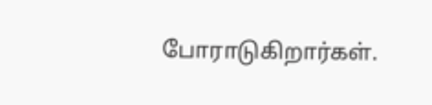போராடுகிறார்கள்.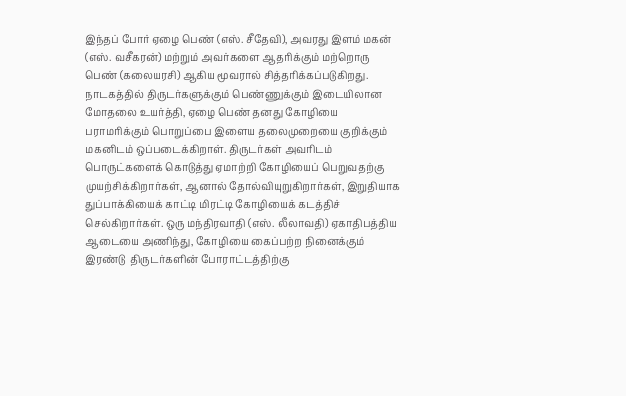இந்தப் போர் ஏழை பெண் (எஸ். சீதேவி), அவரது இளம் மகன் (எஸ். வசீகரன்) மற்றும் அவர்களை ஆதரிக்கும் மற்றொரு பெண் (கலையரசி) ஆகிய மூவரால் சித்தரிக்கப்படுகிறது. நாடகத்தில் திருடர்களுக்கும் பெண்ணுக்கும் இடையிலான மோதலை உயர்த்தி, ஏழை பெண் தனது கோழியை பராமரிக்கும் பொறுப்பை இளைய தலைமுறையை குறிக்கும் மகனிடம் ஒப்படைக்கிறாள். திருடர்கள் அவரிடம் பொருட்களைக் கொடுத்து ஏமாற்றி கோழியைப் பெறுவதற்கு முயற்சிக்கிறார்கள், ஆனால் தோல்வியுறுகிறார்கள், இறுதியாக துப்பாக்கியைக் காட்டி மிரட்டி கோழியைக் கடத்திச் செல்கிறார்கள். ஒரு மந்திரவாதி (எஸ். லீலாவதி) ஏகாதிபத்திய ஆடையை அணிந்து, கோழியை கைப்பற்ற நினைக்கும் இரண்டு  திருடர்களின் போராட்டத்திற்கு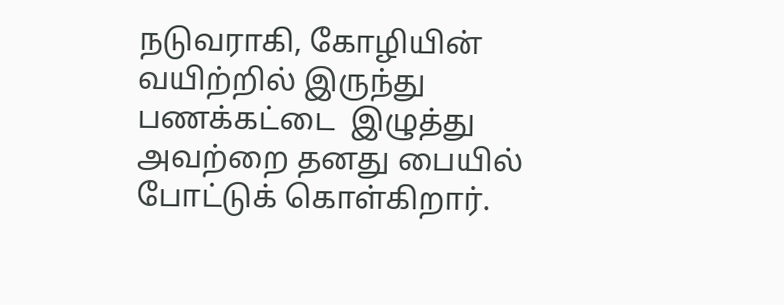நடுவராகி, கோழியின் வயிற்றில் இருந்து பணக்கட்டை  இழுத்து அவற்றை தனது பையில் போட்டுக் கொள்கிறார்.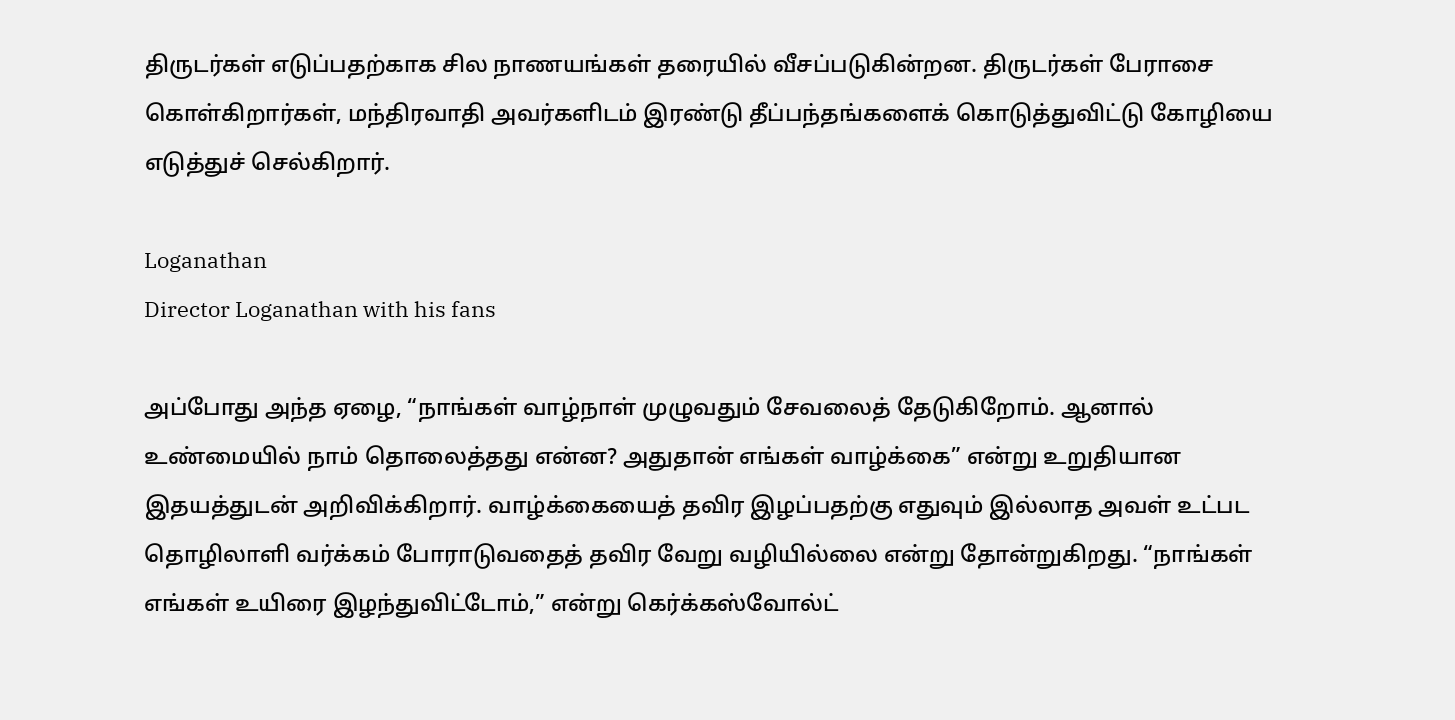திருடர்கள் எடுப்பதற்காக சில நாணயங்கள் தரையில் வீசப்படுகின்றன. திருடர்கள் பேராசை கொள்கிறார்கள், மந்திரவாதி அவர்களிடம் இரண்டு தீப்பந்தங்களைக் கொடுத்துவிட்டு கோழியை எடுத்துச் செல்கிறார்.

Loganathan
Director Loganathan with his fans

அப்போது அந்த ஏழை, “நாங்கள் வாழ்நாள் முழுவதும் சேவலைத் தேடுகிறோம். ஆனால் உண்மையில் நாம் தொலைத்தது என்ன? அதுதான் எங்கள் வாழ்க்கை” என்று உறுதியான இதயத்துடன் அறிவிக்கிறார். வாழ்க்கையைத் தவிர இழப்பதற்கு எதுவும் இல்லாத அவள் உட்பட தொழிலாளி வர்க்கம் போராடுவதைத் தவிர வேறு வழியில்லை என்று தோன்றுகிறது. “நாங்கள் எங்கள் உயிரை இழந்துவிட்டோம்,” என்று கெர்க்கஸ்வோல்ட்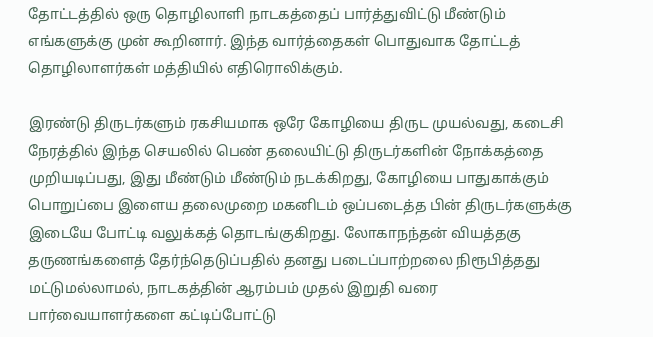தோட்டத்தில் ஒரு தொழிலாளி நாடகத்தைப் பார்த்துவிட்டு மீண்டும் எங்களுக்கு முன் கூறினார். இந்த வார்த்தைகள் பொதுவாக தோட்டத் தொழிலாளர்கள் மத்தியில் எதிரொலிக்கும்.

இரண்டு திருடர்களும் ரகசியமாக ஒரே கோழியை திருட முயல்வது, கடைசி நேரத்தில் இந்த செயலில் பெண் தலையிட்டு திருடர்களின் நோக்கத்தை முறியடிப்பது, இது மீண்டும் மீண்டும் நடக்கிறது, கோழியை பாதுகாக்கும் பொறுப்பை இளைய தலைமுறை மகனிடம் ஒப்படைத்த பின் திருடர்களுக்கு இடையே போட்டி வலுக்கத் தொடங்குகிறது. லோகாநந்தன் வியத்தகு தருணங்களைத் தேர்ந்தெடுப்பதில் தனது படைப்பாற்றலை நிரூபித்தது மட்டுமல்லாமல், நாடகத்தின் ஆரம்பம் முதல் இறுதி வரை பார்வையாளர்களை கட்டிப்போட்டு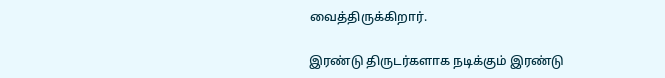வைத்திருக்கிறார்.

இரண்டு திருடர்களாக நடிக்கும் இரண்டு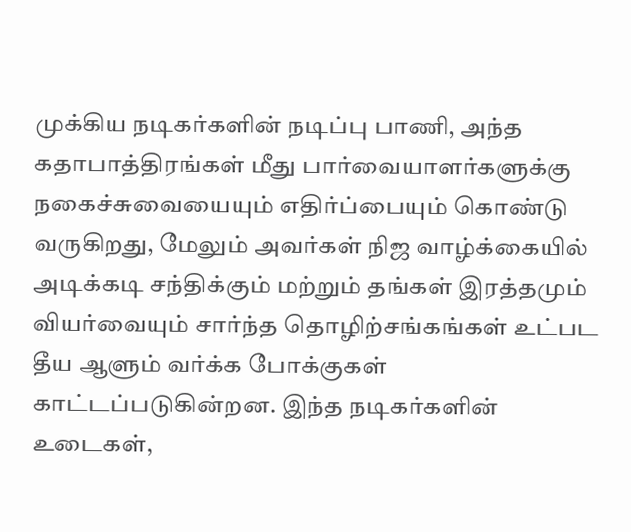முக்கிய நடிகர்களின் நடிப்பு பாணி, அந்த கதாபாத்திரங்கள் மீது பார்வையாளர்களுக்கு நகைச்சுவையையும் எதிர்ப்பையும் கொண்டு வருகிறது, மேலும் அவர்கள் நிஜ வாழ்க்கையில் அடிக்கடி சந்திக்கும் மற்றும் தங்கள் இரத்தமும் வியர்வையும் சார்ந்த தொழிற்சங்கங்கள் உட்பட தீய ஆளும் வர்க்க போக்குகள் காட்டப்படுகின்றன. இந்த நடிகர்களின் உடைகள்,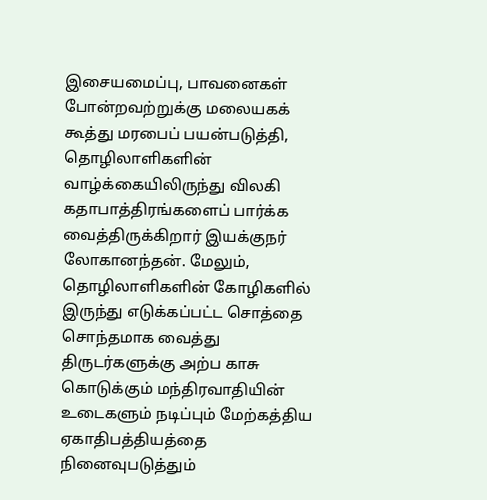இசையமைப்பு, பாவனைகள் போன்றவற்றுக்கு மலையகக் கூத்து மரபைப் பயன்படுத்தி, தொழிலாளிகளின் வாழ்க்கையிலிருந்து விலகி கதாபாத்திரங்களைப் பார்க்க வைத்திருக்கிறார் இயக்குநர் லோகானந்தன். மேலும், தொழிலாளிகளின் கோழிகளில் இருந்து எடுக்கப்பட்ட சொத்தை சொந்தமாக வைத்து திருடர்களுக்கு அற்ப காசு கொடுக்கும் மந்திரவாதியின் உடைகளும் நடிப்பும் மேற்கத்திய ஏகாதிபத்தியத்தை நினைவுபடுத்தும்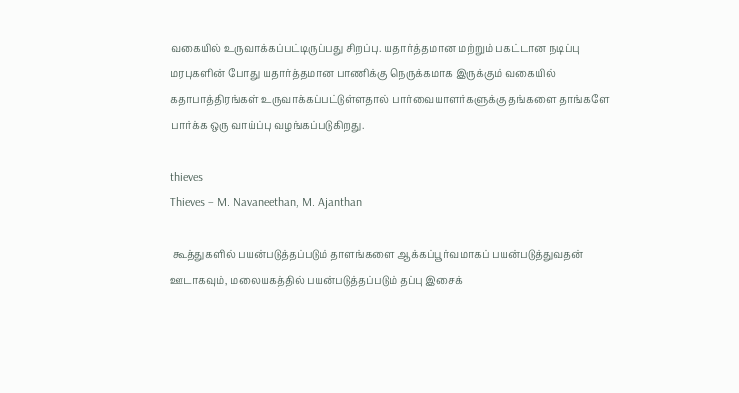வகையில் உருவாக்கப்பட்டிருப்பது சிறப்பு. யதார்த்தமான மற்றும் பகட்டான நடிப்பு மரபுகளின் போது யதார்த்தமான பாணிக்கு நெருக்கமாக இருக்கும் வகையில்  கதாபாத்திரங்கள் உருவாக்கப்பட்டுள்ளதால் பார்வையாளர்களுக்கு தங்களை தாங்களே பார்க்க ஒரு வாய்ப்பு வழங்கப்படுகிறது.

thieves
Thieves – M. Navaneethan, M. Ajanthan

 கூத்துகளில் பயன்படுத்தப்படும் தாளங்களை ஆக்கப்பூர்வமாகப் பயன்படுத்துவதன் ஊடாகவும், மலையகத்தில் பயன்படுத்தப்படும் தப்பு இசைக்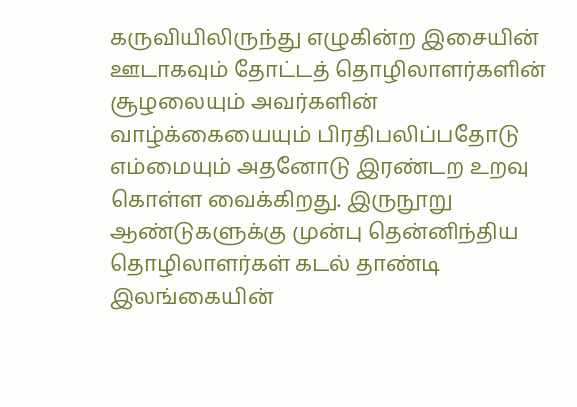கருவியிலிருந்து எழுகின்ற இசையின் ஊடாகவும் தோட்டத் தொழிலாளர்களின் சூழலையும் அவர்களின் வாழ்க்கையையும் பிரதிபலிப்பதோடு எம்மையும் அதனோடு இரண்டற உறவு கொள்ள வைக்கிறது. இருநூறு ஆண்டுகளுக்கு முன்பு தென்னிந்திய தொழிலாளர்கள் கடல் தாண்டி இலங்கையின்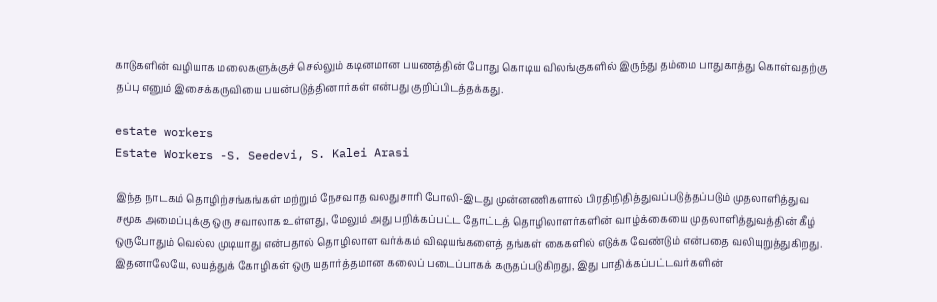காடுகளின் வழியாக மலைகளுக்குச் செல்லும் கடினமான பயணத்தின் போது கொடிய விலங்குகளில் இருந்து தம்மை பாதுகாத்து கொள்வதற்கு  தப்பு எனும் இசைக்கருவியை பயன்படுத்தினார்கள் என்பது குறிப்பிடத்தக்கது.

estate workers
Estate Workers -S. Seedevi, S. Kalei Arasi

இந்த நாடகம் தொழிற்சங்கங்கள் மற்றும் நேசவாத வலதுசாரி போலி-இடது முன்னணிகளால் பிரதிநிதித்துவப்படுத்தப்படும் முதலாளித்துவ சமூக அமைப்புக்கு ஒரு சவாலாக உள்ளது, மேலும் அது பறிக்கப்பட்ட தோட்டத் தொழிலாளர்களின் வாழ்க்கையை முதலாளித்துவத்தின் கீழ் ஒருபோதும் வெல்ல முடியாது என்பதால் தொழிலாள வர்க்கம் விஷயங்களைத் தங்கள் கைகளில் எடுக்க வேண்டும் என்பதை வலியுறுத்துகிறது. இதனாலேயே, லயத்துக் கோழிகள் ஒரு யதார்த்தமான கலைப் படைப்பாகக் கருதப்படுகிறது, இது பாதிக்கப்பட்டவர்களின்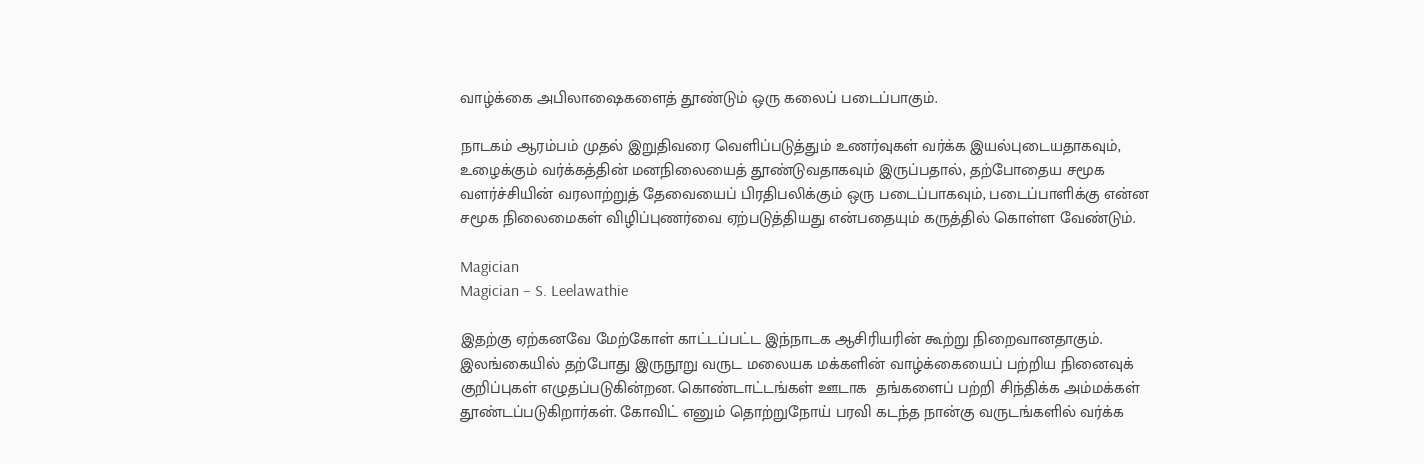வாழ்க்கை அபிலாஷைகளைத் தூண்டும் ஒரு கலைப் படைப்பாகும்.

நாடகம் ஆரம்பம் முதல் இறுதிவரை வெளிப்படுத்தும் உணர்வுகள் வர்க்க இயல்புடையதாகவும், உழைக்கும் வர்க்கத்தின் மனநிலையைத் தூண்டுவதாகவும் இருப்பதால், தற்போதைய சமூக வளர்ச்சியின் வரலாற்றுத் தேவையைப் பிரதிபலிக்கும் ஒரு படைப்பாகவும், படைப்பாளிக்கு என்ன சமூக நிலைமைகள் விழிப்புணர்வை ஏற்படுத்தியது என்பதையும் கருத்தில் கொள்ள வேண்டும்.

Magician
Magician – S. Leelawathie

இதற்கு ஏற்கனவே மேற்கோள் காட்டப்பட்ட இந்நாடக ஆசிரியரின் கூற்று நிறைவானதாகும். இலங்கையில் தற்போது இருநூறு வருட மலையக மக்களின் வாழ்க்கையைப் பற்றிய நினைவுக் குறிப்புகள் எழுதப்படுகின்றன. கொண்டாட்டங்கள் ஊடாக  தங்களைப் பற்றி சிந்திக்க அம்மக்கள் தூண்டப்படுகிறார்கள். கோவிட் எனும் தொற்றுநோய் பரவி கடந்த நான்கு வருடங்களில் வர்க்க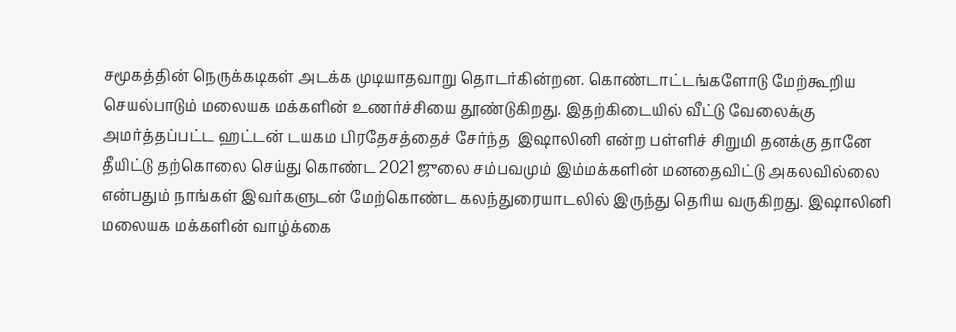சமூகத்தின் நெருக்கடிகள் அடக்க முடியாதவாறு தொடர்கின்றன. கொண்டாட்டங்களோடு மேற்கூறிய செயல்பாடும் மலையக மக்களின் உணர்ச்சியை தூண்டுகிறது. இதற்கிடையில் வீட்டு வேலைக்கு அமர்த்தப்பட்ட ஹட்டன் டயகம பிரதேசத்தைச் சேர்ந்த  இஷாலினி என்ற பள்ளிச் சிறுமி தனக்கு தானே தீயிட்டு தற்கொலை செய்து கொண்ட 2021 ஜுலை சம்பவமும் இம்மக்களின் மனதைவிட்டு அகலவில்லை என்பதும் நாங்கள் இவர்களுடன் மேற்கொண்ட கலந்துரையாடலில் இருந்து தெரிய வருகிறது. இஷாலினி மலையக மக்களின் வாழ்க்கை‌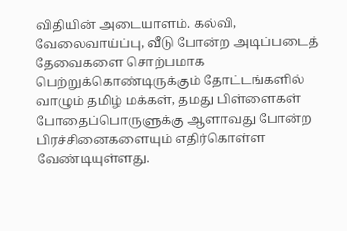விதியின் அடையாளம். கல்வி, வேலைவாய்ப்பு, வீடு போன்ற அடிப்படைத் தேவைகளை சொற்பமாக பெற்றுக்கொண்டிருக்கும் தோட்டங்களில் வாழும் தமிழ் மக்கள், தமது பிள்ளைகள் போதைப்பொருளுக்கு ஆளாவது போன்ற பிரச்சினைகளையும் எதிர்கொள்ள வேண்டியுள்ளது.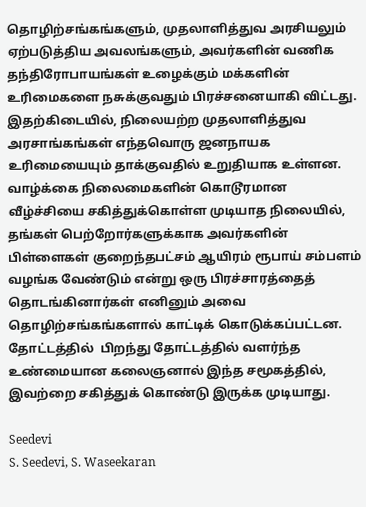தொழிற்சங்கங்களும், முதலாளித்துவ அரசியலும் ஏற்படுத்திய அவலங்களும், அவர்களின் வணிக தந்திரோபாயங்கள் உழைக்கும் மக்களின் உரிமைகளை நசுக்குவதும் பிரச்சனையாகி விட்டது. இதற்கிடையில், நிலையற்ற முதலாளித்துவ அரசாங்கங்கள் எந்தவொரு ஜனநாயக உரிமையையும் தாக்குவதில் உறுதியாக உள்ளன. வாழ்க்கை நிலைமைகளின் கொடூரமான வீழ்ச்சியை சகித்துக்கொள்ள முடியாத நிலையில், தங்கள் பெற்றோர்களுக்காக அவர்களின் பிள்ளைகள் குறைந்தபட்சம் ஆயிரம் ரூபாய் சம்பளம் வழங்க வேண்டும் என்று ஒரு பிரச்சாரத்தைத் தொடங்கினார்கள் எனினும் அவை தொழிற்சங்கங்களால் காட்டிக் கொடுக்கப்பட்டன.  தோட்டத்தில்  பிறந்து தோட்டத்தில் வளர்ந்த உண்மையான கலைஞனால் இந்த சமூகத்தில், இவற்றை சகித்துக் கொண்டு இருக்க முடியாது.

Seedevi
S. Seedevi, S. Waseekaran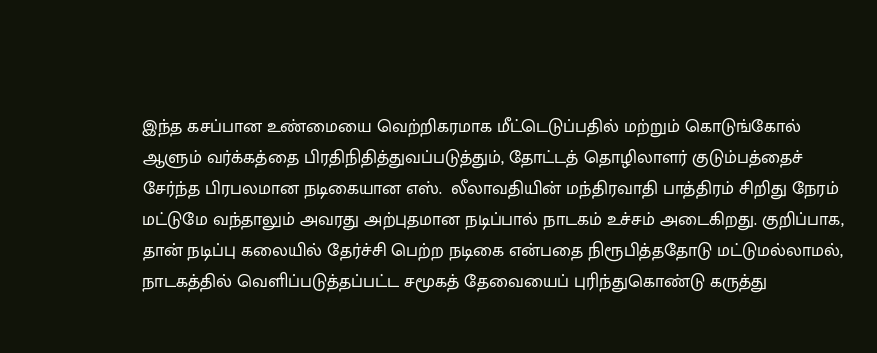இந்த கசப்பான உண்மையை வெற்றிகரமாக மீட்டெடுப்பதில் மற்றும் கொடுங்கோல் ஆளும் வர்க்கத்தை பிரதிநிதித்துவப்படுத்தும், தோட்டத் தொழிலாளர் குடும்பத்தைச் சேர்ந்த பிரபலமான நடிகையான எஸ்.  லீலாவதியின் மந்திரவாதி பாத்திரம் சிறிது நேரம் மட்டுமே வந்தாலும் அவரது அற்புதமான நடிப்பால் நாடகம் உச்சம் அடைகிறது. குறிப்பாக, தான் நடிப்பு கலையில் தேர்ச்சி பெற்ற நடிகை என்பதை நிரூபித்ததோடு மட்டுமல்லாமல், நாடகத்தில் வெளிப்படுத்தப்பட்ட சமூகத் தேவையைப் புரிந்துகொண்டு கருத்து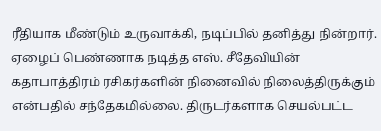ரீதியாக மீண்டும் உருவாக்கி, நடிப்பில் தனித்து நின்றார். ஏழைப் பெண்ணாக நடித்த எஸ். சீதேவியின் கதாபாத்திரம் ரசிகர்களின் நினைவில் நிலைத்திருக்கும் என்பதில் சந்தேகமில்லை. திருடர்களாக செயல்பட்ட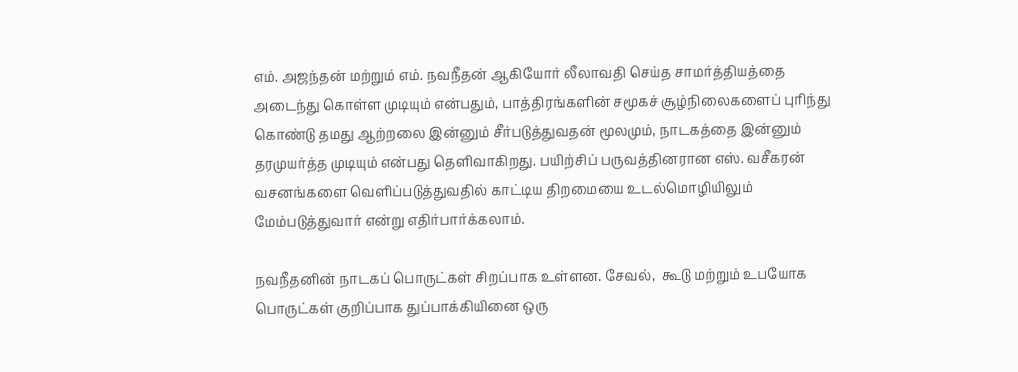எம். அஜந்தன் மற்றும் எம். நவநீதன் ஆகியோர் லீலாவதி செய்த சாமர்த்தியத்தை  அடைந்து கொள்ள முடியும் என்பதும், பாத்திரங்களின் சமூகச் சூழ்நிலைகளைப் புரிந்து கொண்டு தமது ஆற்றலை இன்னும் சீர்படுத்துவதன் மூலமும், நாடகத்தை இன்னும் தரமுயர்த்த முடியும் என்பது தெளிவாகிறது. பயிற்சிப் பருவத்தினரான எஸ். வசீகரன் வசனங்களை வெளிப்படுத்துவதில் காட்டிய திறமையை உடல்மொழியிலும் மேம்படுத்துவார் என்று எதிர்பார்க்கலாம்.

நவநீதனின் நாடகப் பொருட்கள் சிறப்பாக உள்ளன. சேவல்,  கூடு மற்றும் உபயோக பொருட்கள் குறிப்பாக துப்பாக்கியினை ஒரு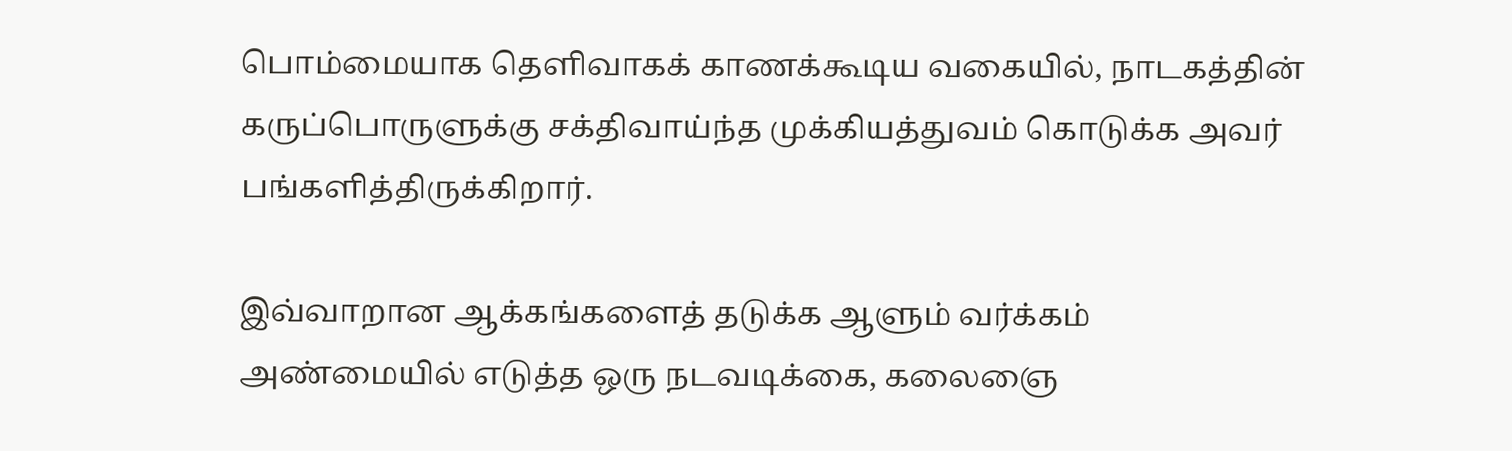பொம்மையாக தெளிவாகக் காணக்கூடிய வகையில், நாடகத்தின் கருப்பொருளுக்கு சக்திவாய்ந்த முக்கியத்துவம் கொடுக்க அவர் பங்களித்திருக்கிறார்.

இவ்வாறான ஆக்கங்களைத் தடுக்க ஆளும் வர்க்கம் அண்மையில் எடுத்த ஒரு நடவடிக்கை, கலைஞை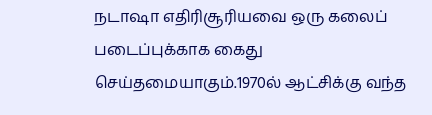நடாஷா எதிரிசூரியவை ஒரு கலைப் படைப்புக்காக கைது செய்தமையாகும்.1970ல் ஆட்சிக்கு வந்த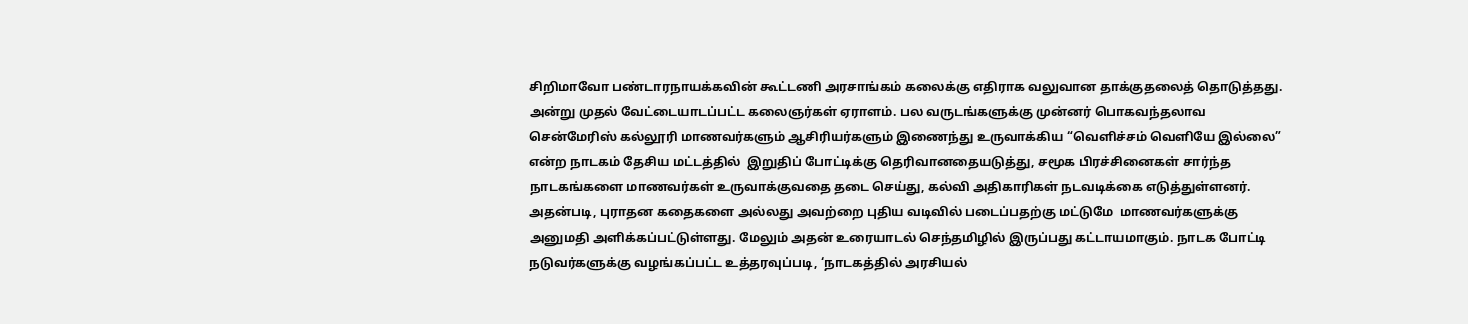சிறிமாவோ பண்டாரநாயக்கவின் கூட்டணி அரசாங்கம் கலைக்கு எதிராக வலுவான தாக்குதலைத் தொடுத்தது. அன்று முதல் வேட்டையாடப்பட்ட கலைஞர்கள் ஏராளம். பல வருடங்களுக்கு முன்னர் பொகவந்தலாவ சென்மேரிஸ் கல்லூரி மாணவர்களும் ஆசிரியர்களும் இணைந்து உருவாக்கிய “வெளிச்சம் வெளியே இல்லை” என்ற நாடகம் தேசிய மட்டத்தில்  இறுதிப் போட்டிக்கு தெரிவானதையடுத்து, சமூக பிரச்சினைகள் சார்ந்த நாடகங்களை மாணவர்கள் உருவாக்குவதை தடை செய்து, கல்வி அதிகாரிகள் நடவடிக்கை எடுத்துள்ளனர். அதன்படி, புராதன கதைகளை அல்லது அவற்றை புதிய வடிவில் படைப்பதற்கு மட்டுமே  மாணவர்களுக்கு அனுமதி அளிக்கப்பட்டுள்ளது. மேலும் அதன் உரையாடல் செந்தமிழில் இருப்பது கட்டாயமாகும். நாடக போட்டி நடுவர்களுக்கு வழங்கப்பட்ட உத்தரவுப்படி, ‘நாடகத்தில் அரசியல்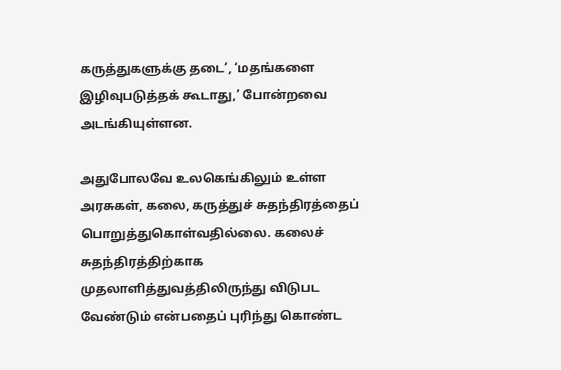கருத்துகளுக்கு தடை’, ‘மதங்களை இழிவுபடுத்தக் கூடாது,’ போன்றவை அடங்கியுள்ளன.

அதுபோலவே உலகெங்கிலும் உள்ள அரசுகள், கலை, கருத்துச் சுதந்திரத்தைப் பொறுத்துகொள்வதில்லை. கலைச் சுதந்திரத்திற்காக முதலாளித்துவத்திலிருந்து விடுபட வேண்டும் என்பதைப் புரிந்து கொண்ட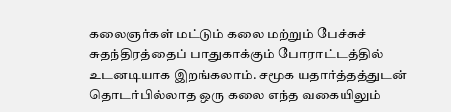கலைஞர்கள் மட்டும் கலை மற்றும் பேச்சுச் சுதந்திரத்தைப் பாதுகாக்கும் போராட்டத்தில் உடனடியாக இறங்கலாம். சமூக யதார்த்தத்துடன் தொடர்பில்லாத ஒரு கலை எந்த வகையிலும்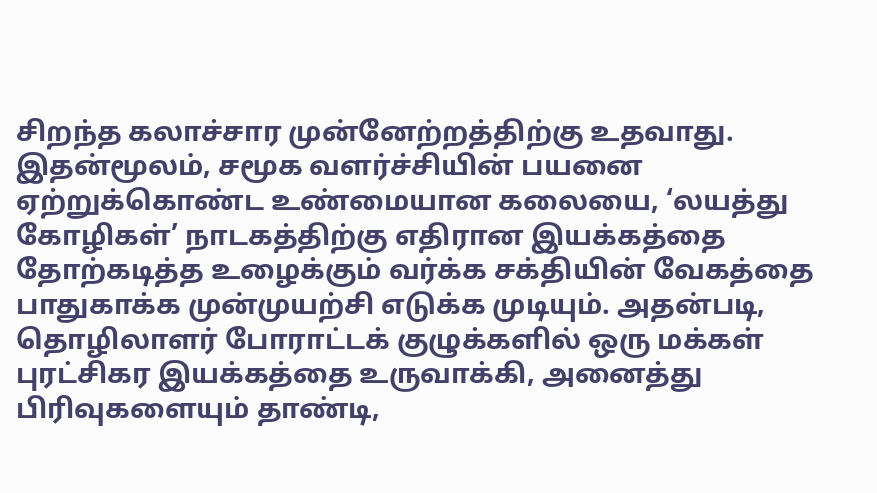சிறந்த கலாச்சார முன்னேற்றத்திற்கு உதவாது. இதன்மூலம், சமூக வளர்ச்சியின் பயனை ஏற்றுக்கொண்ட உண்மையான கலையை, ‘லயத்து கோழிகள்’ நாடகத்திற்கு எதிரான இயக்கத்தை தோற்கடித்த உழைக்கும் வர்க்க சக்தியின் வேகத்தை பாதுகாக்க முன்முயற்சி எடுக்க முடியும். அதன்படி, தொழிலாளர் போராட்டக் குழுக்களில் ஒரு மக்கள் புரட்சிகர இயக்கத்தை உருவாக்கி, அனைத்து பிரிவுகளையும் தாண்டி,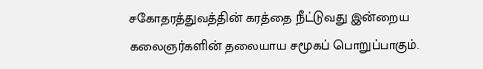சகோதரத்துவத்தின் கரத்தை நீட்டுவது இன்றைய கலைஞர்களின் தலையாய சமூகப் பொறுப்பாகும்.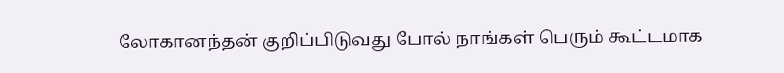லோகானந்தன் குறிப்பிடுவது போல் நாங்கள் பெரும் கூட்டமாக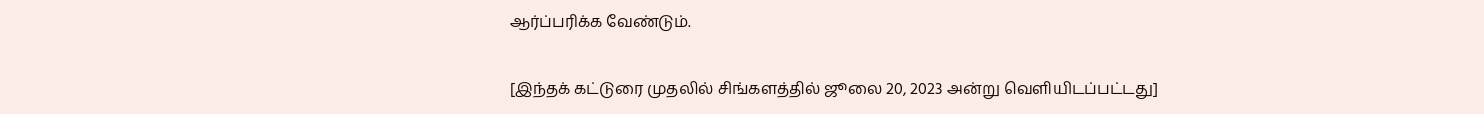ஆர்ப்பரிக்க வேண்டும்.

[இந்தக் கட்டுரை முதலில் சிங்களத்தில் ஜூலை 20, 2023 அன்று வெளியிடப்பட்டது]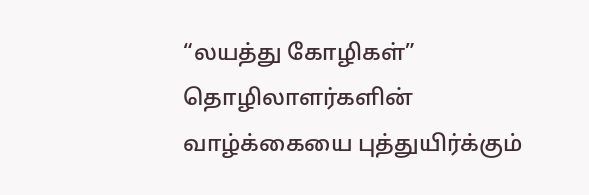“லயத்து கோழிகள்” தொழிலாளர்களின் வாழ்க்கையை புத்துயிர்க்கும்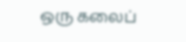ஒரு கலைப்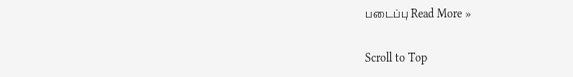படைப்பு Read More »

Scroll to Top